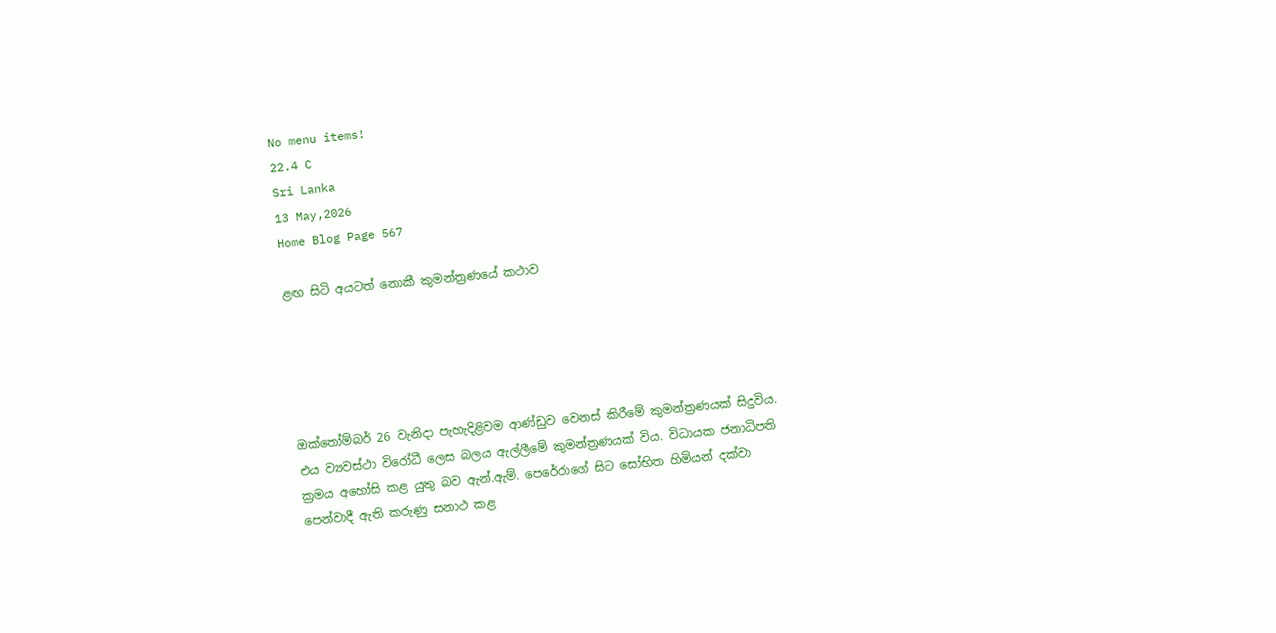No menu items!
22.4 C
Sri Lanka
13 May,2026
Home Blog Page 567

ළඟ සිටි අයටත් නොකී කුමන්ත්‍රණයේ කථාව





ඔක්තෝම්බර් 26 වැනිදා පැහැදිළිවම ආණ්ඩුව වෙනස් කිරීමේ කුමන්ත්‍රණයක් සිදුවිය. එය ව්‍යවස්ථා විරෝධී ලෙස බලය ඇල්ලීමේ කුමන්ත්‍රණයක් විය. විධායක ජනාධිපති ක්‍රමය අහෝසි කළ යුතු බව ඇන්.ඇම්. පෙරේරාගේ සිට සෝභිත හිමියන් දක්වා පෙන්වාදී ඇති කරුණු සනාථ කළ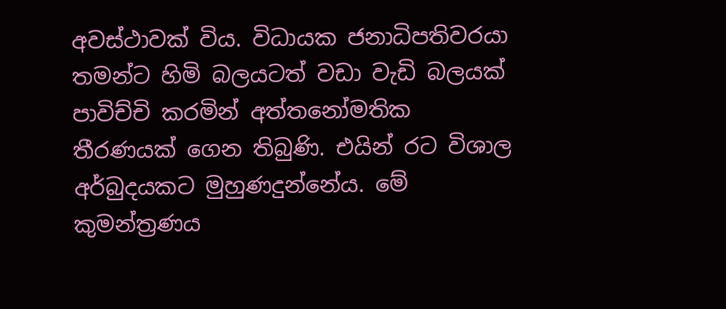අවස්ථාවක් විය. විධායක ජනාධිපතිවරයා තමන්ට හිමි බලයටත් වඩා වැඩි බලයක් පාවිච්චි කරමින් අත්තනෝමතික තීරණයක් ගෙන තිබුණි. එයින් රට විශාල අර්බුදයකට මුහුණදුන්නේය. මේ කුමන්ත්‍රණය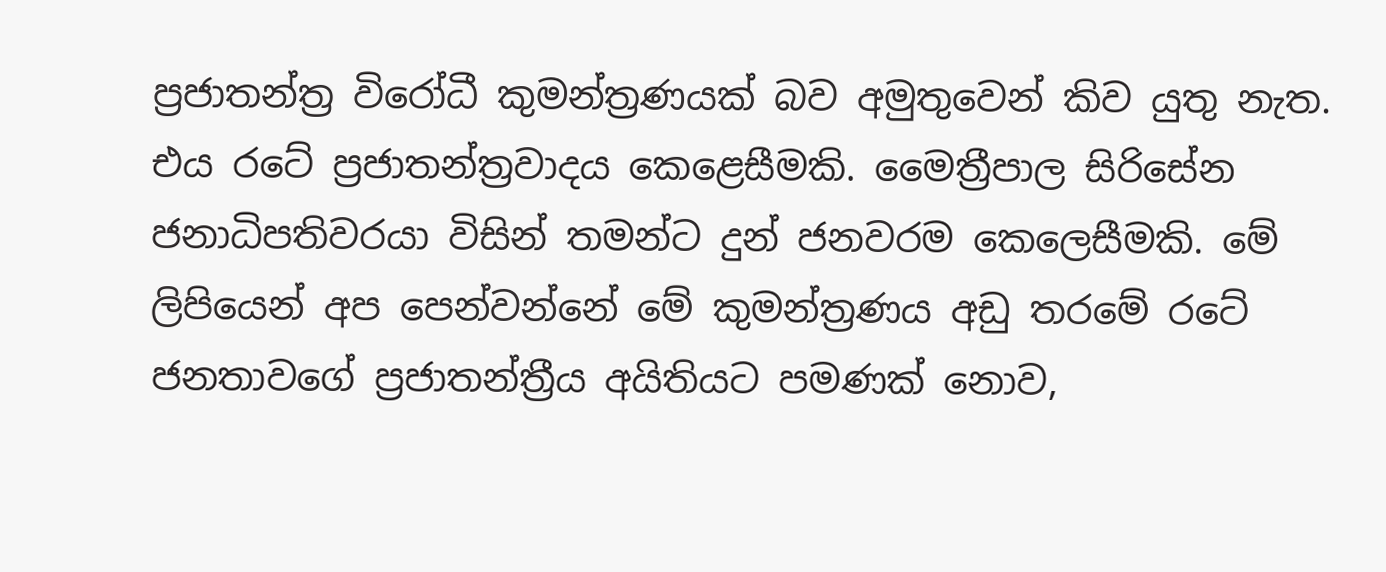ප්‍රජාතන්ත්‍ර විරෝධී කුමන්ත්‍රණයක් බව අමුතුවෙන් කිව යුතු නැත. එය රටේ ප්‍රජාතන්ත්‍රවාදය කෙළෙසීමකි. මෛත්‍රීපාල සිරිසේන ජනාධිපතිවරයා විසින් තමන්ට දුන් ජනවරම කෙලෙසීමකි. මේ ලිපියෙන් අප පෙන්වන්නේ මේ කුමන්ත්‍රණය අඩු තරමේ රටේ ජනතාවගේ ප්‍රජාතන්ත්‍රීය අයිතියට පමණක් නොව,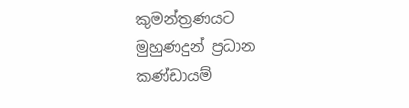කුමන්ත්‍රණයට මුහුණදුන් ප්‍රධාන කණ්ඩායම්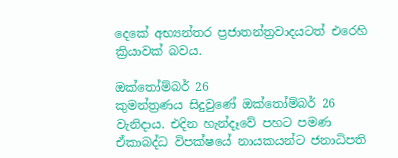දෙකේ අභ්‍යන්තර ප්‍රජාතන්ත්‍රවාදයටත් එරෙහි ක්‍රියාවක් බවය.

ඔක්තෝම්බර් 26
කුමන්ත්‍රණය සිදුවුණේ ඔක්තෝම්බර් 26 වැනිදාය. එදින හැන්දෑවේ පහට පමණ ඒකාබද්ධ විපක්ෂයේ නායකයන්ට ජනාධිපති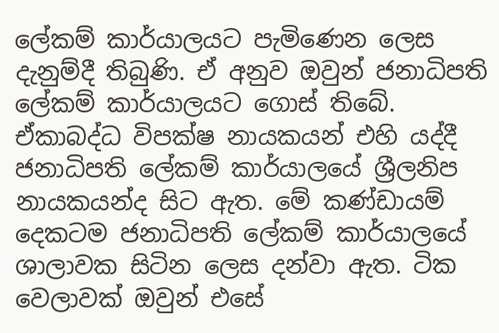ලේකම් කාර්යාලයට පැමිණෙන ලෙස දැනුම්දී තිබුණි. ඒ අනුව ඔවුන් ජනාධිපති ලේකම් කාර්යාලයට ගොස් තිබේ. ඒකාබද්ධ විපක්ෂ නායකයන් එහි යද්දී ජනාධිපති ලේකම් කාර්යාලයේ ශ්‍රීලනිප නායකයන්ද සිට ඇත. මේ කණ්ඩායම් දෙකටම ජනාධිපති ලේකම් කාර්යාලයේ ශාලාවක සිටින ලෙස දන්වා ඇත. ටික වෙලාවක් ඔවුන් එසේ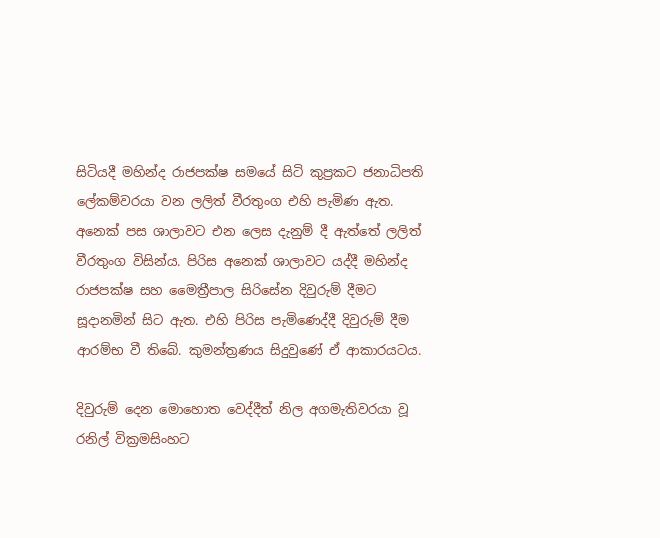සිටියදී මහින්ද රාජපක්ෂ සමයේ සිටි කුප්‍රකට ජනාධිපති ලේකම්වරයා වන ලලිත් වීරතුංග එහි පැමිණ ඇත. අනෙක් පස ශාලාවට එන ලෙස දැනුම් දී ඇත්තේ ලලිත් වීරතුංග විසින්ය. පිරිස අනෙක් ශාලාවට යද්දී මහින්ද රාජපක්ෂ සහ මෛත්‍රීපාල සිරිසේන දිවුරුම් දීමට සූදානමින් සිට ඇත. එහි පිරිස පැමිණෙද්දී දිවුරුම් දීම ආරම්භ වී තිබේ. කුමන්ත්‍රණය සිදුවුණේ ඒ ආකාරයටය.

දිවුරුම් දෙන මොහොත වෙද්දීත් නිල අගමැතිවරයා වූ රනිල් වික්‍රමසිංහට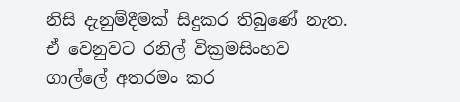නිසි දැනුම්දීමක් සිදුකර තිබුණේ නැත. ඒ වෙනුවට රනිල් වික්‍රමසිංහව ගාල්ලේ අතරමං කර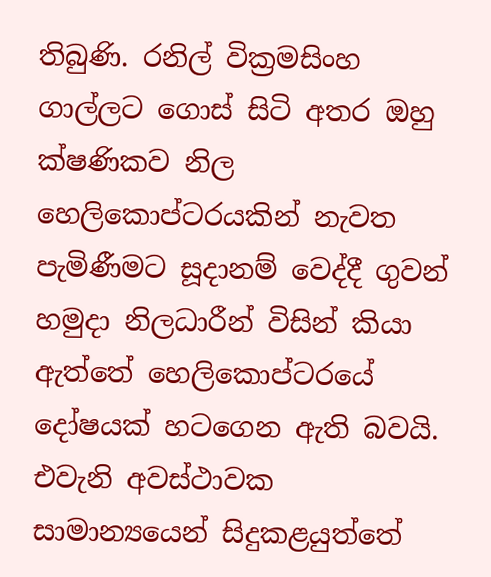තිබුණි. රනිල් වික්‍රමසිංහ ගාල්ලට ගොස් සිටි අතර ඔහු ක්ෂණිකව නිල හෙලිකොප්ටරයකින් නැවත පැමිණීමට සූදානම් වෙද්දී ගුවන් හමුදා නිලධාරීන් විසින් කියා ඇත්තේ හෙලිකොප්ටරයේ දෝෂයක් හටගෙන ඇති බවයි. එවැනි අවස්ථාවක සාමාන්‍යයෙන් සිදුකළයුත්තේ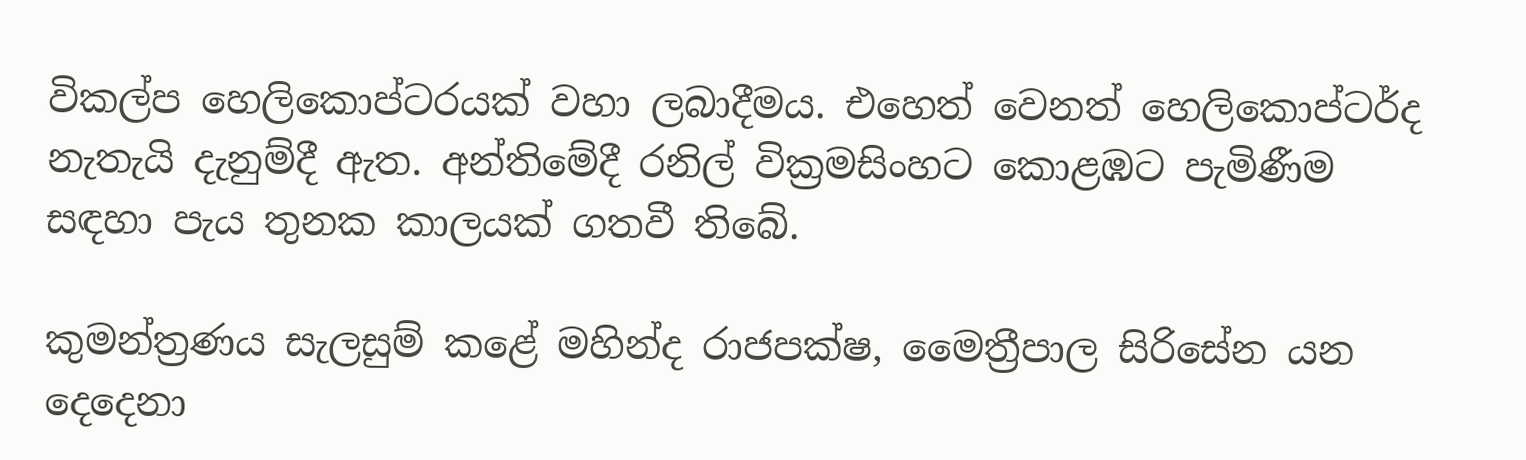විකල්ප හෙලිකොප්ටරයක් වහා ලබාදීමය. එහෙත් වෙනත් හෙලිකොප්ටර්ද නැතැයි දැනුම්දී ඇත. අන්තිමේදී රනිල් වික්‍රමසිංහට කොළඹට පැමිණීම සඳහා පැය තුනක කාලයක් ගතවී තිබේ.

කුමන්ත්‍රණය සැලසුම් කළේ මහින්ද රාජපක්ෂ, මෛත්‍රීපාල සිරිසේන යන දෙදෙනා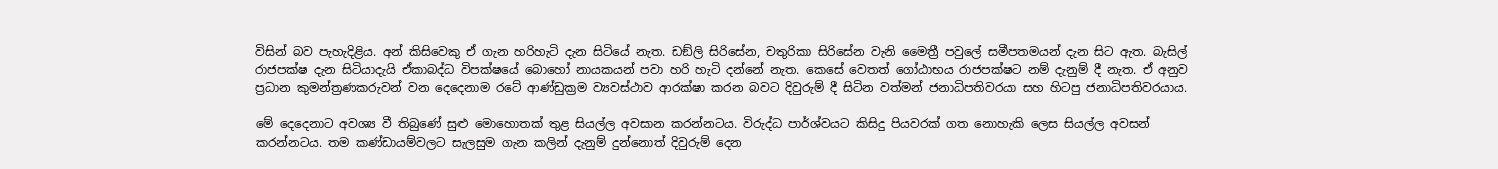විසින් බව පැහැදිළිය. අන් කිසිවෙකු ඒ ගැන හරිහැටි දැන සිටියේ නැත. ඩඞ්ලි සිරිසේන, චතුරිකා සිරිසේන වැනි මෛත්‍රී පවුලේ සමීපතමයන් දැන සිට ඇත. බැසිල් රාජපක්ෂ දැන සිටියාදැයි ඒකාබද්ධ විපක්ෂයේ බොහෝ නායකයන් පවා හරි හැටි දන්නේ නැත. කෙසේ වෙතත් ගෝඨාභය රාජපක්ෂට නම් දැනුම් දී නැත. ඒ අනුව ප්‍රධාන කුමන්ත්‍රණකරුවන් වන දෙදෙනාම රටේ ආණ්ඩුක්‍රම ව්‍යවස්ථාව ආරක්ෂා කරන බවට දිවුරුම් දී සිටින වත්මන් ජනාධිපතිවරයා සහ හිටපු ජනාධිපතිවරයාය.

මේ දෙදෙනාට අවශ්‍ය වී තිබුණේ සුළු මොහොතක් තුළ සියල්ල අවසාන කරන්නටය. විරුද්ධ පාර්ශ්වයට කිසිදු පියවරක් ගත නොහැකි ලෙස සියල්ල අවසන් කරන්නටය. තම කණ්ඩායම්වලට සැලසුම ගැන කලින් දැනුම් දුන්නොත් දිවුරුම් දෙන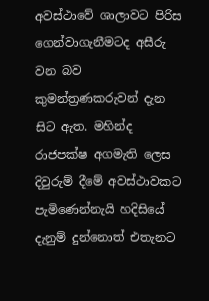අවස්ථාවේ ශාලාවට පිරිස ගෙන්වාගැනීමටද අසීරු වන බව කුමන්ත්‍රණකරුවන් දැන සිට ඇත. මහින්ද රාජපක්ෂ අගමැති ලෙස දිවුරුම් දීමේ අවස්ථාවකට පැමිණෙන්නැයි හදිසියේ දැනුම් දුන්නොත් එතැනට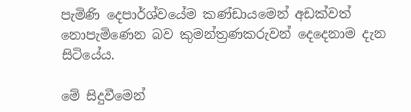පැමිණි දෙපාර්ශ්වයේම කණ්ඩායමෙන් අඩක්වත් නොපැමිණෙන බව කුමන්ත්‍රණකරුවන් දෙදෙනාම දැන සිටියේය.

මේ සිදුවීමෙන්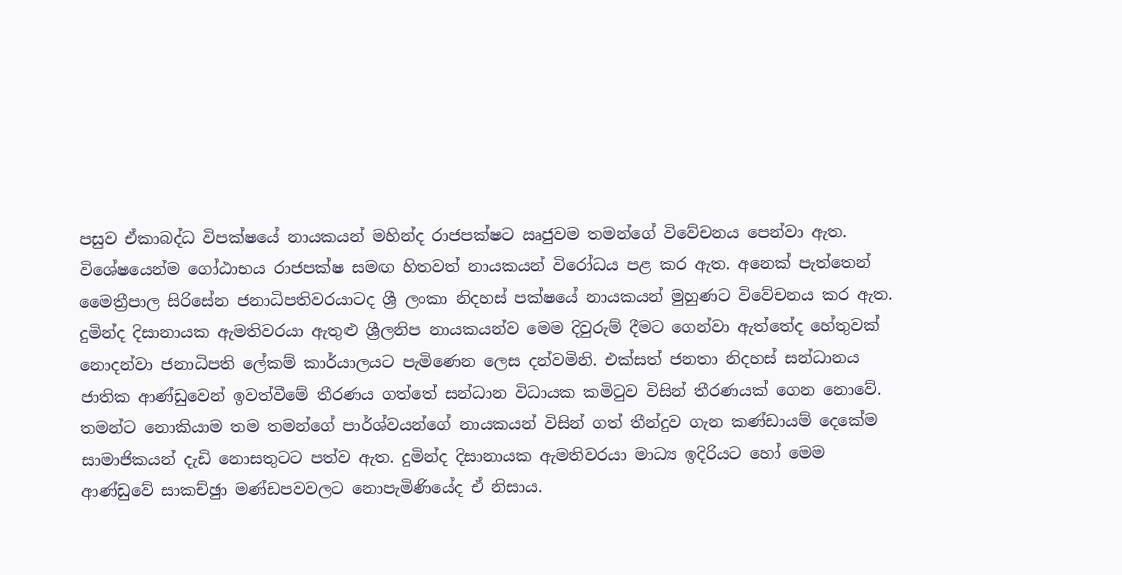පසුව ඒකාබද්ධ විපක්ෂයේ නායකයන් මහින්ද රාජපක්ෂට ඍජුවම තමන්ගේ විවේචනය පෙන්වා ඇත. විශේෂයෙන්ම ගෝඨාභය රාජපක්ෂ සමඟ හිතවත් නායකයන් විරෝධය පළ කර ඇත. අනෙක් පැත්තෙන් මෛත්‍රීපාල සිරිසේන ජනාධිපතිවරයාටද ශ්‍රී ලංකා නිදහස් පක්ෂයේ නායකයන් මුහුණට විවේචනය කර ඇත. දුමින්ද දිසානායක ඇමතිවරයා ඇතුළු ශ්‍රීලනිප නායකයන්ව මෙම දිවුරුම් දීමට ගෙන්වා ඇත්තේද හේතුවක් නොදන්වා ජනාධිපති ලේකම් කාර්යාලයට පැමිණෙන ලෙස දන්වමිනි. එක්සත් ජනතා නිදහස් සන්ධානය ජාතික ආණ්ඩුවෙන් ඉවත්වීමේ තීරණය ගත්තේ සන්ධාන විධායක කමිටුව විසින් තීරණයක් ගෙන නොවේ. තමන්ට නොකියාම තම තමන්ගේ පාර්ශ්වයන්ගේ නායකයන් විසින් ගත් තීන්දුව ගැන කණ්ඩායම් දෙකේම සාමාජිකයන් දැඩි නොසතුටට පත්ව ඇත. දුමින්ද දිසානායක ඇමතිවරයා මාධ්‍ය ඉදිරියට හෝ මෙම ආණ්ඩුවේ සාකච්ඡුා මණ්ඩපවවලට නොපැමිණියේද ඒ නිසාය.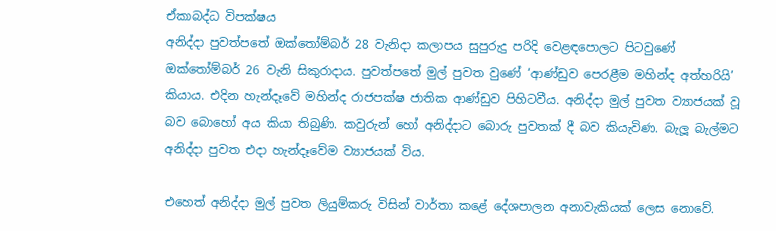ඒකාබද්ධ විපක්ෂය
අනිද්දා පුවත්පතේ ඔක්තෝම්බර් 28 වැනිදා කලාපය සුපුරුදු පරිදි වෙළඳපොලට පිටවුණේ ඔක්තෝම්බර් 26 වැනි සිකුරාදාය. පුවත්පතේ මුල් පුවත වුණේ ‘ආණ්ඩුව පෙරළීම මහින්ද අත්හරියි’ කියාය. එදින හැන්දෑවේ මහින්ද රාජපක්ෂ ජාතික ආණ්ඩුව පිහිටවීය. අනිද්දා මුල් පුවත ව්‍යාජයක් වූ බව බොහෝ අය කියා තිබුණි. කවුරුන් හෝ අනිද්දාට බොරු පුවතක් දී බව කියැවිණ. බැලූ බැල්මට අනිද්දා පුවත එදා හැන්දෑවේම ව්‍යාජයක් විය.

එහෙත් අනිද්දා මුල් පුවත ලියුම්කරු විසින් වාර්තා කළේ දේශපාලන අනාවැකියක් ලෙස නොවේ.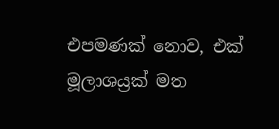එපමණක් නොව, එක් මූලාශය්‍රක් මත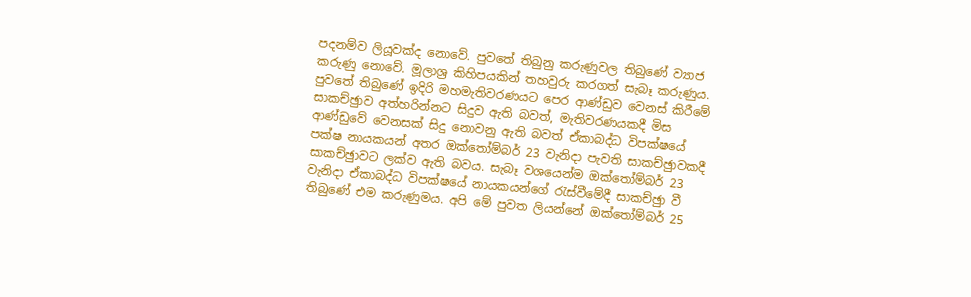පදනම්ව ලියූවක්ද නොවේ. පුවතේ තිබුනු කරුණුවල තිබුණේ ව්‍යාජ කරුණු නොවේ. මූලාශ්‍ර කිහිපයකින් තහවුරු කරගත් සැබෑ කරුණුය. පුවතේ තිබුණේ ඉදිරි මහමැතිවරණයට පෙර ආණ්ඩුව වෙනස් කිරීමේ සාකච්ඡුාව අත්හරින්නට සිදුව ඇති බවත්, මැතිවරණයකදී මිස ආණ්ඩුවේ වෙනසක් සිදු නොවනු ඇති බවත් ඒකාබද්ධ විපක්ෂයේ පක්ෂ නායකයන් අතර ඔක්තෝම්බර් 23 වැනිදා පැවති සාකච්ඡුාවකදී සාකච්ඡුාවට ලක්ව ඇති බවය. සැබෑ වශයෙන්ම ඔක්තෝම්බර් 23 වැනිදා ඒකාබද්ධ විපක්ෂයේ නායකයන්ගේ රැස්වීමේදී සාකච්ඡුා වී තිබුණේ එම කරුණුමය. අපි මේ පුවත ලියන්නේ ඔක්තෝම්බර් 25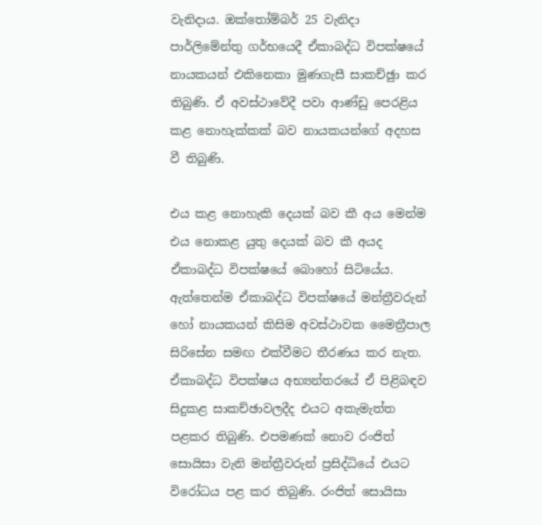වැනිදාය. ඔක්තෝම්බර් 25 වැනිදා පාර්ලිමේන්තු ගර්භයෙදී ඒකාබද්ධ විපක්ෂයේ නායකයන් එකිනෙකා මුණගැසී සාකච්ඡුා කර තිබුණි. ඒ අවස්ථාවේදී පවා ආණ්ඩු පෙරළිය කළ නොහැක්කක් බව නායකයන්ගේ අදහස වී තිබුණි.

එය කළ නොහැකි දෙයක් බව කී අය මෙන්ම එය නොකළ යුතු දෙයක් බව කී අයද ඒකාබද්ධ විපක්ෂයේ බොහෝ සිටියේය. ඇත්තෙන්ම ඒකාබද්ධ විපක්ෂයේ මන්ත්‍රීවරුන් හෝ නායකයන් කිසිම අවස්ථාවක මෛත්‍රීපාල සිරිසේන සමඟ එක්වීමට තීරණය කර නැත. ඒකාබද්ධ විපක්ෂය අභ්‍යන්තරයේ ඒ පිළිබඳව සිදුකළ සාකච්ඡාවලදීද එයට අකැමැත්ත පළකර තිබුණි. එපමණක් නොව රංජිත් සොයිසා වැනි මන්ත්‍රීවරුන් ප්‍රසිද්ධියේ එයට විරෝධය පළ කර තිබුණි. රංජිත් සොයිසා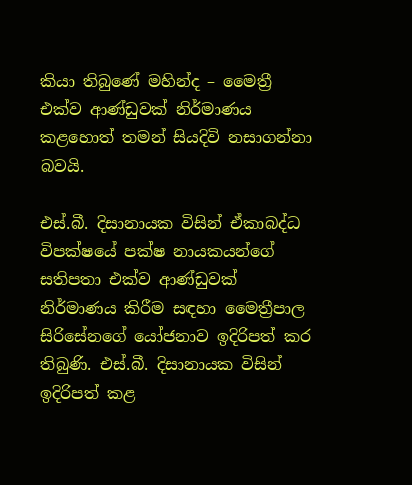කියා තිබුණේ මහින්ද – මෛත්‍රී එක්ව ආණ්ඩුවක් නිර්මාණය කළහොත් තමන් සියදිවි නසාගන්නා බවයි.

එස්.බී. දිසානායක විසින් ඒකාබද්ධ විපක්ෂයේ පක්ෂ නායකයන්ගේ සතිපතා එක්ව ආණ්ඩුවක් නිර්මාණය කිරීම සඳහා මෛත්‍රීපාල සිරිසේනගේ යෝජනාව ඉදිරිපත් කර තිබුණි. එස්.බී. දිසානායක විසින් ඉදිරිපත් කළ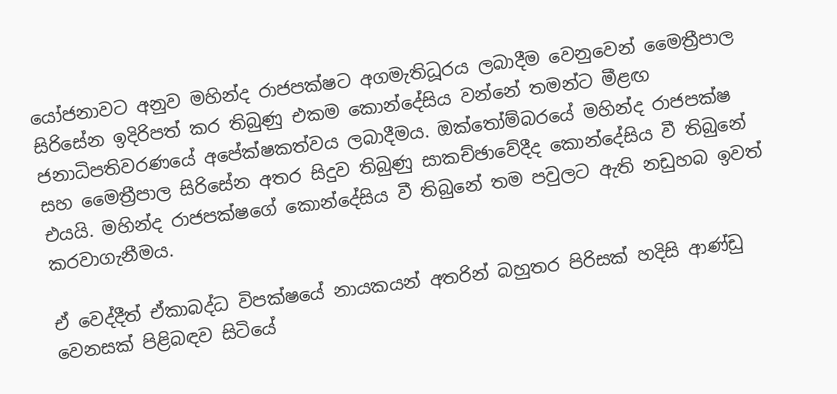යෝජනාවට අනුව මහින්ද රාජපක්ෂට අගමැතිධූරය ලබාදීම වෙනුවෙන් මෛත්‍රීපාල සිරිසේන ඉදිරිපත් කර තිබුණු එකම කොන්දේසිය වන්නේ තමන්ට මීළඟ ජනාධිපතිවරණයේ අපේක්ෂකත්වය ලබාදීමය. ඔක්තෝම්බරයේ මහින්ද රාජපක්ෂ සහ මෛත්‍රීපාල සිරිසේන අතර සිදුව තිබුණු සාකච්ඡාවේදීද කොන්දේසිය වී තිබුනේ එයයි. මහින්ද රාජපක්ෂගේ කොන්දේසිය වී තිබුනේ තම පවුලට ඇති නඩුහබ ඉවත් කරවාගැනීමය.

ඒ වෙද්දීත් ඒකාබද්ධ විපක්ෂයේ නායකයන් අතරින් බහුතර පිරිසක් හදිසි ආණ්ඩු වෙනසක් පිළිබඳව සිටියේ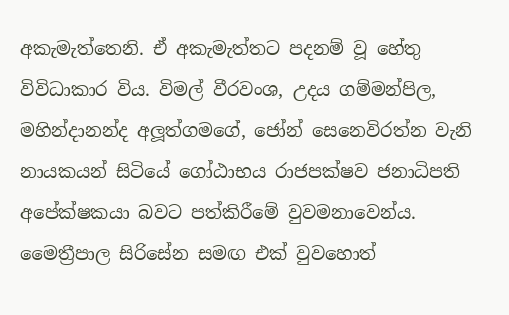අකැමැත්තෙනි. ඒ අකැමැත්තට පදනම් වූ හේතු විවිධාකාර විය. විමල් වීරවංශ, උදය ගම්මන්පිල, මහින්දානන්ද අලූ‍ත්ගමගේ, ජෝන් සෙනෙවිරත්න වැනි නායකයන් සිටියේ ගෝඨාභය රාජපක්ෂව ජනාධිපති අපේක්ෂකයා බවට පත්කිරීමේ වුවමනාවෙන්ය. මෛත්‍රීපාල සිරිසේන සමඟ එක් වුවහොත්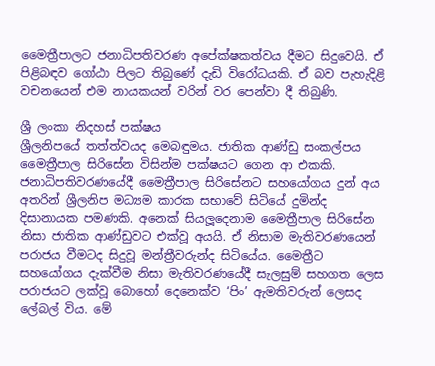මෛත්‍රීපාලට ජනාධිපතිවරණ අපේක්ෂකත්වය දීමට සිදුවෙයි. ඒ පිළිබඳව ගෝඨා පිලට තිබුණේ දැඩි විරෝධයකි. ඒ බව පැහැදිළි වචනයෙන් එම නායකයන් වරින් වර පෙන්වා දී තිබුණි.

ශ්‍රී ලංකා නිදහස් පක්ෂය
ශ්‍රීලනිපයේ තත්ත්වයද මෙබඳුමය. ජාතික ආණ්ඩු සංකල්පය මෛත්‍රීපාල සිරිසේන විසින්ම පක්ෂයට ගෙන ආ එකකි. ජනාධිපතිවරණයේදී මෛත්‍රීපාල සිරිසේනට සහයෝගය දුන් අය අතරින් ශ්‍රීලනිප මධ්‍යම කාරක සභාවේ සිටියේ දුමින්ද දිසානායක පමණකි. අනෙක් සියලූ‍දෙනාම මෛත්‍රීපාල සිරිසේන නිසා ජාතික ආණ්ඩුවට එක්වූ අයයි. ඒ නිසාම මැතිවරණයෙන් පරාජය වීමටද සිදුවූ මන්ත්‍රීවරුන්ද සිටියේය. මෛත්‍රීට සහයෝගය දැක්වීම නිසා මැතිවරණයේදී සැලසුම් සහගත ලෙස පරාජයට ලක්වූ බොහෝ දෙනෙක්ව ‘පිං’ ඇමතිවරුන් ලෙසද ලේබල් විය. මේ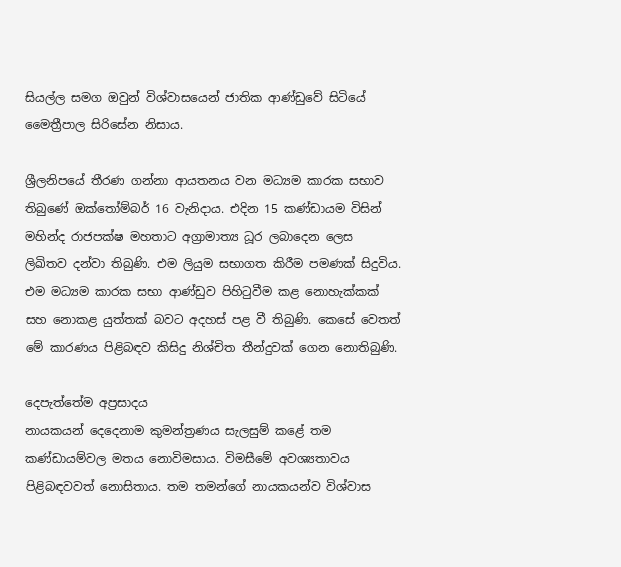සියල්ල සමග ඔවුන් විශ්වාසයෙන් ජාතික ආණ්ඩුවේ සිටියේ මෛත්‍රීපාල සිරිසේන නිසාය.

ශ්‍රීලනිපයේ තීරණ ගන්නා ආයතනය වන මධ්‍යම කාරක සභාව තිබුණේ ඔක්තෝම්බර් 16 වැනිදාය. එදින 15 කණ්ඩායම විසින් මහින්ද රාජපක්ෂ මහතාට අග්‍රාමාත්‍ය ධූර ලබාදෙන ලෙස ලිඛිතව දන්වා තිබුණි. එම ලියුම සභාගත කිරීම පමණක් සිදුවිය. එම මධ්‍යම කාරක සභා ආණ්ඩුව පිහිටුවීම කළ නොහැක්කක් සහ නොකළ යුත්තක් බවට අදහස් පළ වී තිබුණි. කෙසේ වෙතත් මේ කාරණය පිළිබඳව කිසිදු නිශ්චිත තීන්දුවක් ගෙන නොතිබුණි.

දෙපැත්තේම අප්‍රසාදය
නායකයන් දෙදෙනාම කුමන්ත්‍රණය සැලසුම් කළේ තම කණ්ඩායම්වල මතය නොවිමසාය. විමසීමේ අවශ්‍යතාවය පිළිබඳවවත් නොසිතාය. තම තමන්ගේ නායකයන්ව විශ්වාස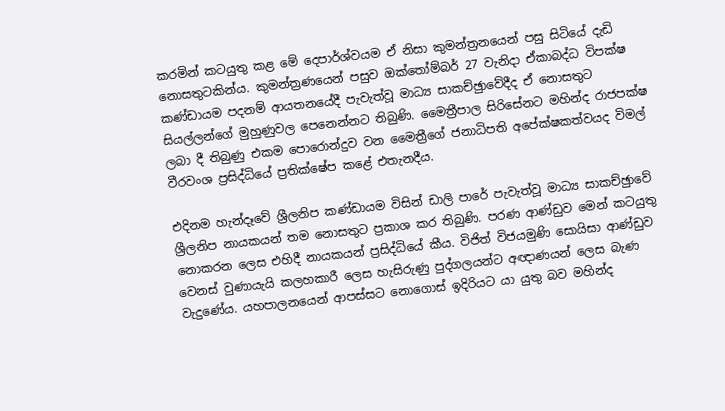කරමින් කටයුතු කළ මේ දෙපාර්ශ්වයම ඒ නිසා කුමන්ත්‍රනයෙන් පසු සිටියේ දැඩි නොසතුටකින්ය. කුමන්ත්‍රණයෙන් පසුව ඔක්තෝම්බර් 27 වැනිදා ඒකාබද්ධ විපක්ෂ කණ්ඩායම පදනම් ආයතනයේදී පැවැත්වූ මාධ්‍ය සාකච්ඡුාවේදීද ඒ නොසතුට සියල්ලන්ගේ මුහුණුවල පෙනෙන්නට තිබුණි. මෛත්‍රීපාල සිරිසේනට මහින්ද රාජපක්ෂ ලබා දී තිබුණු එකම පොරොන්දුව වන මෛත්‍රීගේ ජනාධිපති අපේක්ෂකත්වයද විමල් වීරවංශ ප්‍රසිද්ධියේ ප්‍රතික්ෂේප කළේ එතැනදීය.

එදිනම හැන්දෑවේ ශ්‍රීලනිප කණ්ඩායම විසින් ඩාලි පාරේ පැවැත්වූ මාධ්‍ය සාකච්ඡුාවේ ශ්‍රීලනිප නායකයන් තම නොසතුට ප්‍රකාශ කර තිබුණි. පරණ ආණ්ඩුව මෙන් කටයුතු නොකරන ලෙස එහිදී නායකයන් ප්‍රසිද්ධියේ කීය. විජිත් විජයමුණි සොයිසා ආණ්ඩුව වෙනස් වුණායැයි කලහකාරී ලෙස හැසිරුණු පුද්ගලයන්ට අඥාණයන් ලෙස බැණ වැදුණේය. යහපාලනයෙන් ආපස්සට නොගොස් ඉදිරියට යා යුතු බව මහින්ද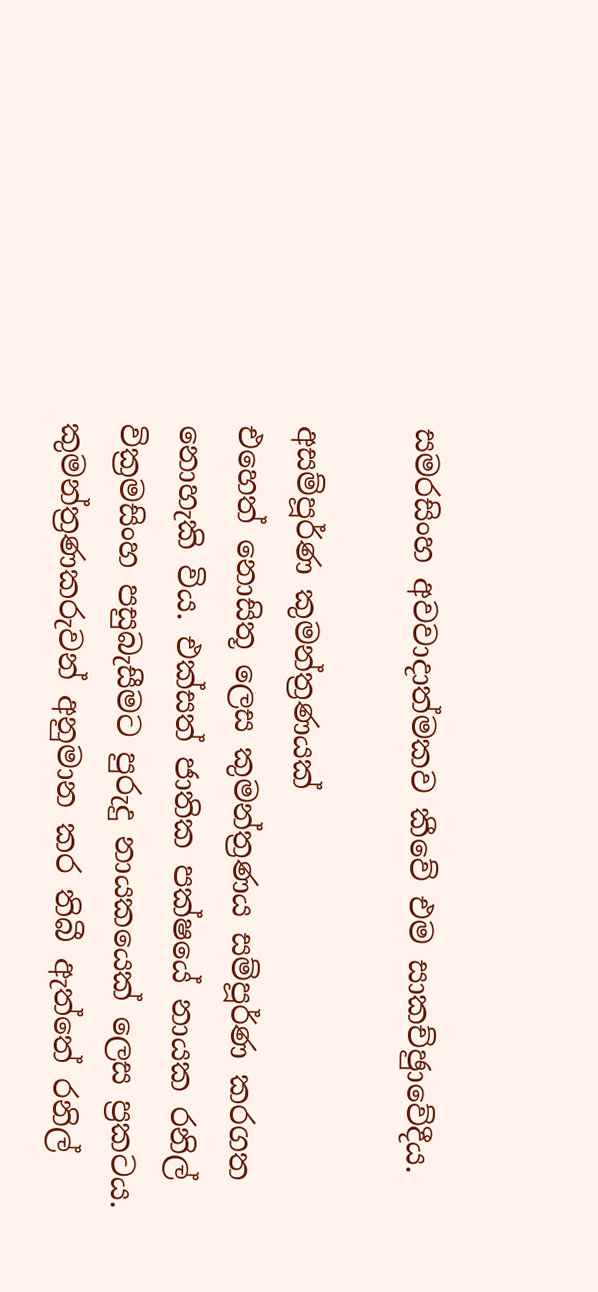සමරසිංහ අවවාදාත්මකව කීවේ එම සාකච්ඡුාවේදීය.

අසම්පූර්ණ කුමන්ත්‍රණයක්
එහෙත් නොසිතූ ලෙස කුමන්ත්‍රණය සම්පූර්ණ කරගත නොහැකි විය. එක්සත් ජාතික පක්ෂයේ නායක රනිල් වික්‍රමසිංහ පසුබැසීමට පුරුදු නායකයෙක් ලෙස ප්‍රකටය. කුමන්ත්‍රණකරුවන් අනුමාන කර තිබී ඇත්තේ රනිල්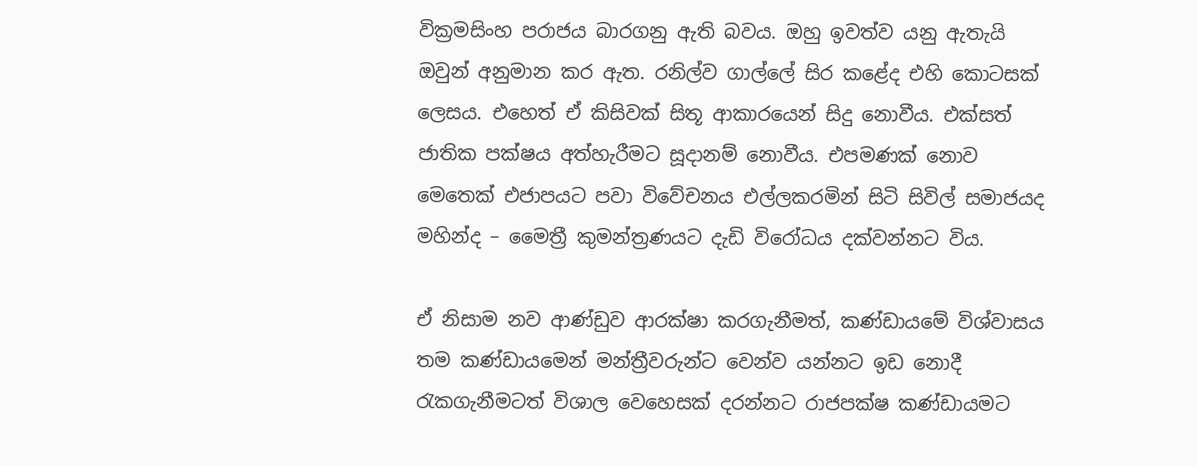වික්‍රමසිංහ පරාජය බාරගනු ඇති බවය. ඔහු ඉවත්ව යනු ඇතැයි ඔවුන් අනුමාන කර ඇත. රනිල්ව ගාල්ලේ සිර කළේද එහි කොටසක් ලෙසය. එහෙත් ඒ කිසිවක් සිතූ ආකාරයෙන් සිදු නොවීය. එක්සත් ජාතික පක්ෂය අත්හැරීමට සූදානම් නොවීය. එපමණක් නොව මෙතෙක් එජාපයට පවා විවේචනය එල්ලකරමින් සිටි සිවිල් සමාජයද මහින්ද – මෛත්‍රී කුමන්ත්‍රණයට දැඩි විරෝධය දක්වන්නට විය.

ඒ නිසාම නව ආණ්ඩුව ආරක්ෂා කරගැනීමත්, කණ්ඩායමේ විශ්වාසය තම කණ්ඩායමෙන් මන්ත්‍රීවරුන්ට වෙන්ව යන්නට ඉඩ නොදී රැකගැනීමටත් විශාල වෙහෙසක් දරන්නට රාජපක්ෂ කණ්ඩායමට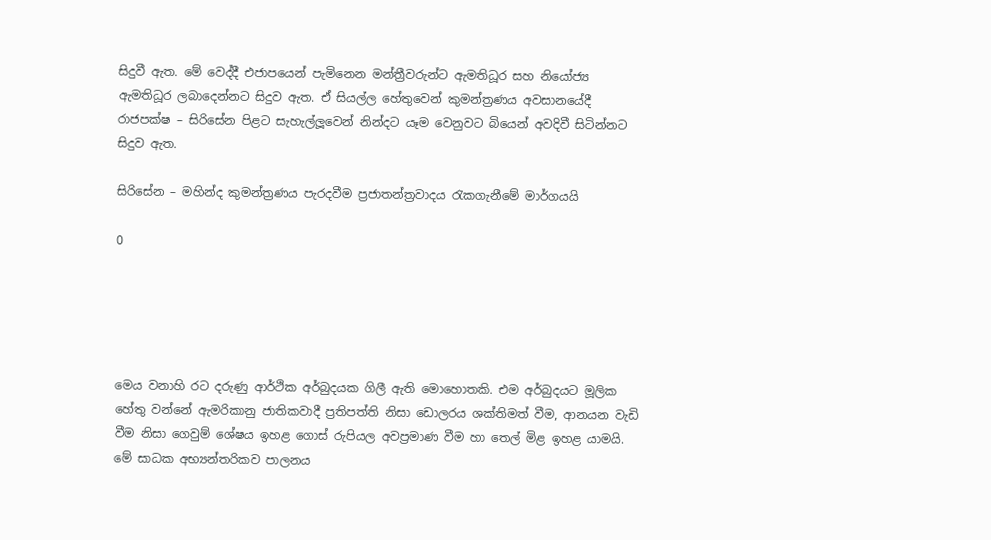සිදුවී ඇත. මේ වෙද්දී එජාපයෙන් පැමිනෙන මන්ත්‍රීවරුන්ට ඇමතිධූර සහ නියෝජ්‍ය ඇමතිධූර ලබාදෙන්නට සිදුව ඇත. ඒ සියල්ල හේතුවෙන් කුමන්ත්‍රණය අවසානයේදී රාජපක්ෂ – සිරිසේන පිළට සැහැල්ලූ‍වෙන් නින්දට යෑම වෙනුවට බියෙන් අවදිවී සිටින්නට සිදුව ඇත.

සිරිසේන – මහින්ද කුමන්ත්‍ර‍ණය පැරදවීම ප්‍ර‍ජාතන්ත්‍ර‍වාදය රැකගැනීමේ මාර්ගයයි

0





මෙය වනාහි රට දරුණු ආර්ථික අර්බුදයක ගිලී ඇති මොහොතකි. එම අර්බුදයට මූලික හේතු වන්නේ ඇමරිකානු ජාතිකවාදී ප්‍රතිපත්ති නිසා ඩොලරය ශක්තිමත් වීම, ආනයන වැඩි වීම නිසා ගෙවුම් ශේෂය ඉහළ ගොස් රුපියල අවප්‍රමාණ වීම හා තෙල් මිළ ඉහළ යාමයි. මේ සාධක අභ්‍යන්තරිකව පාලනය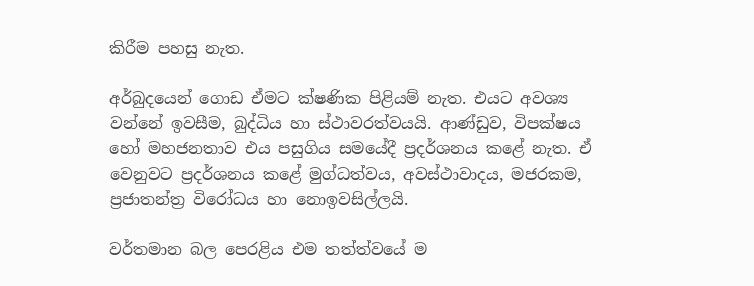කිරීම පහසු නැත.

අර්බුදයෙන් ගොඩ ඒමට ක්ෂණික පිළියම් නැත. එයට අවශ්‍ය වන්නේ ඉවසීම, බුද්ධිය හා ස්ථාවරත්වයයි. ආණ්ඩුව, විපක්ෂය හෝ මහජනතාව එය පසුගිය සමයේදී ප්‍රදර්ශනය කළේ නැත. ඒ වෙනුවට ප්‍රදර්ශනය කළේ මුග්ධත්වය, අවස්ථාවාදය, මජරකම, ප්‍රජාතන්ත්‍ර විරෝධය හා නොඉවසිල්ලයි.

වර්තමාන බල පෙරළිය එම තත්ත්වයේ ම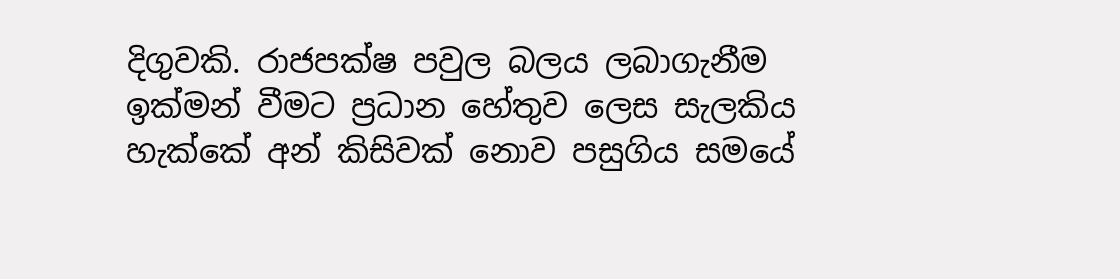දිගුවකි. රාජපක්ෂ පවුල බලය ලබාගැනීම ඉක්මන් වීමට ප්‍රධාන හේතුව ලෙස සැලකිය හැක්කේ අන් කිසිවක් නොව පසුගිය සමයේ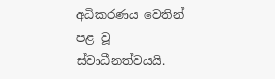අධිකරණය වෙතින් පළ වූ ස්වාධීනත්වයයි.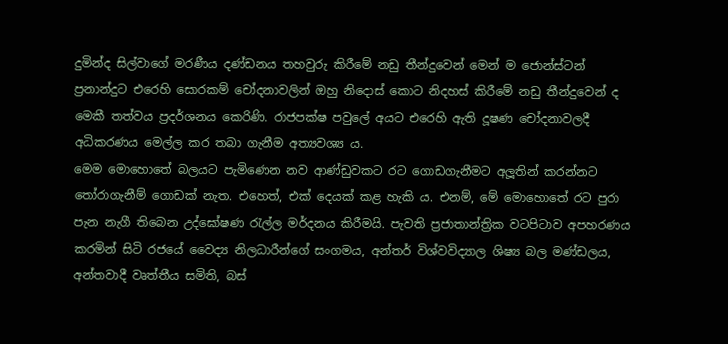දුමින්ද සිල්වාගේ මරණීය දණ්ඩනය තහවුරු කිරීමේ නඩු තීන්දුවෙන් මෙන් ම ජොන්ස්ටන් ප්‍රනාන්දුට එරෙහි සොරකම් චෝදනාවලින් ඔහු නිදොස් කොට නිදහස් කිරීමේ නඩු තීන්දුවෙන් ද මෙකී තත්වය ප්‍රදර්ශනය කෙරිණි. රාජපක්ෂ පවුලේ අයට එරෙහි ඇති දූෂණ චෝදනාවලදී අධිකරණය මෙල්ල කර තබා ගැනීම අත්‍යවශ්‍ය ය.
මෙම මොහොතේ බලයට පැමිණෙන නව ආණ්ඩුවකට රට ගොඩගැනීමට අලූ‍තින් කරන්නට තෝරාගැනීම් ගොඩක් නැත. එහෙත්, එක් දෙයක් කළ හැකි ය. එනම්, මේ මොහොතේ රට පුරා පැන නැගී තිබෙන උද්ඝෝෂණ රැල්ල මර්දනය කිරීමයි. පැවති ප්‍රජාතාන්ත්‍රික වටපිටාව අපහරණය කරමින් සිටි රජයේ වෛද්‍ය නිලධාරීන්ගේ සංගමය, අන්තර් විශ්වවිද්‍යාල ශිෂ්‍ය බල මණ්ඩලය, අන්තවාදී වෘත්තීය සමිති, බස්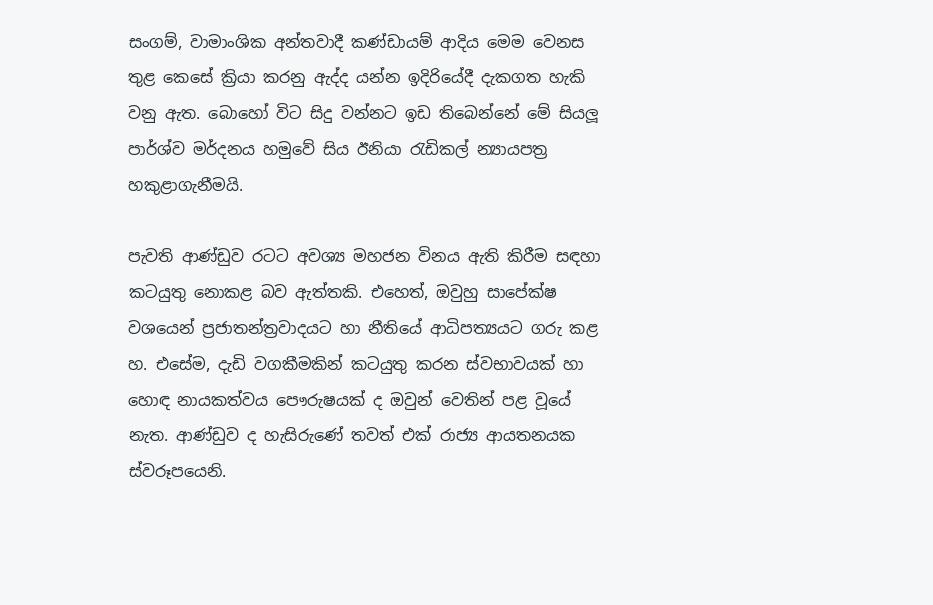සංගම්, වාමාංශික අන්තවාදී කණ්ඩායම් ආදිය මෙම වෙනස තුළ කෙසේ ක්‍රියා කරනු ඇද්ද යන්න ඉදිරියේදී දැකගත හැකි වනු ඇත. බොහෝ විට සිදු වන්නට ඉඩ තිබෙන්නේ මේ සියලූ‍ පාර්ශ්ව මර්දනය හමුවේ සිය ඊනියා රැඩිකල් න්‍යායපත්‍ර හකුළාගැනීමයි.

පැවති ආණ්ඩුව රටට අවශ්‍ය මහජන විනය ඇති කිරීම සඳහා කටයුතු නොකළ බව ඇත්තකි. එහෙත්, ඔවුහු සාපේක්ෂ වශයෙන් ප්‍රජාතන්ත්‍රවාදයට හා නීතියේ ආධිපත්‍යයට ගරු කළ හ. එසේම, දැඩි වගකීමකින් කටයුතු කරන ස්වභාවයක් හා හොඳ නායකත්වය පෞරුෂයක් ද ඔවුන් වෙතින් පළ වූයේ නැත. ආණ්ඩුව ද හැසිරුණේ තවත් එක් රාජ්‍ය ආයතනයක ස්වරූපයෙනි.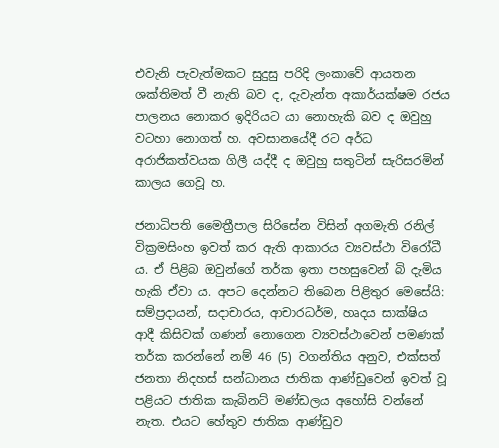එවැනි පැවැත්මකට සුදුසු පරිදි ලංකාවේ ආයතන ශක්තිමත් වී නැති බව ද, දැවැන්ත අකාර්යක්ෂම රජය පාලනය නොකර ඉදිරියට යා නොහැකි බව ද ඔවුහු වටහා නොගත් හ. අවසානයේදී රට අර්ධ අරාජිකත්වයක ගිලී යද්දී ද ඔවුහු සතුටින් සැරිසරමින් කාලය ගෙවූ හ.

ජනාධිපති මෛත්‍රීපාල සිරිසේන විසින් අගමැති රනිල් වික්‍රමසිංහ ඉවත් කර ඇති ආකාරය ව්‍යවස්ථා විරෝධී ය. ඒ පිළිබ ඔවුන්ගේ තර්ක ඉතා පහසුවෙන් බි දැමිය හැකි ඒවා ය. අපට දෙන්නට තිබෙන පිළිතුර මෙසේයි: සම්ප්‍රදායන්, සදාචාරය, ආචාරධර්ම, හෘදය සාක්ෂිය ආදී කිසිවක් ගණන් නොගෙන ව්‍යවස්ථාවෙන් පමණක් තර්ක කරන්නේ නම් 46 (5) වගන්තිය අනුව, එක්සත් ජනතා නිදහස් සන්ධානය ජාතික ආණ්ඩුවෙන් ඉවත් වූ පළියට ජාතික කැබිනට් මණ්ඩලය අහෝසි වන්නේ නැත. එයට හේතුව ජාතික ආණ්ඩුව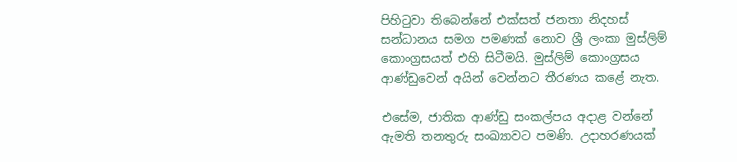පිහිටුවා තිබෙන්නේ එක්සත් ජනතා නිදහස් සන්ධානය සමග පමණක් නොව ශ්‍රී ලංකා මුස්ලිම් කොංග්‍රසයත් එහි සිටීමයි. මුස්ලිම් කොංග්‍රසය ආණ්ඩුවෙන් අයින් වෙන්නට තීරණය කළේ නැත.

එසේම, ජාතික ආණ්ඩු සංකල්පය අදාළ වන්නේ ඇමති තනතුරු සංඛ්‍යාවට පමණි. උදාහරණයක්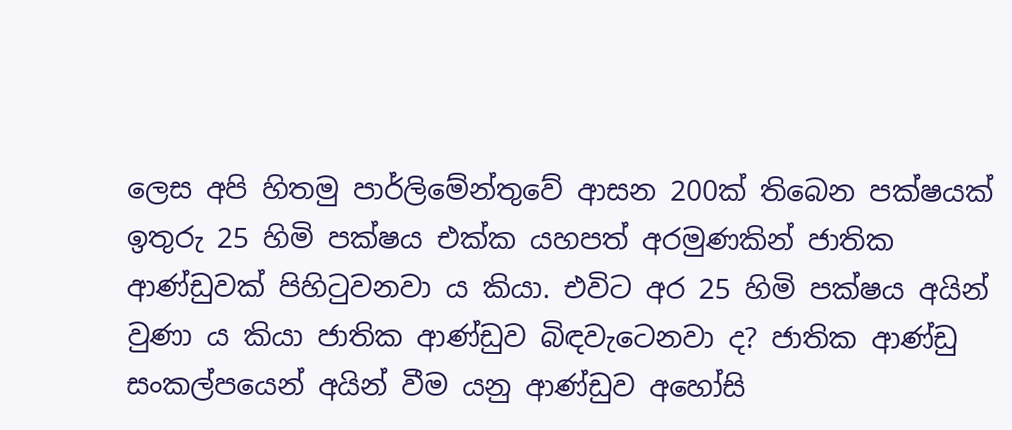ලෙස අපි හිතමු පාර්ලිමේන්තුවේ ආසන 200ක් තිබෙන පක්ෂයක් ඉතුරු 25 හිමි පක්ෂය එක්ක යහපත් අරමුණකින් ජාතික ආණ්ඩුවක් පිහිටුවනවා ය කියා. එවිට අර 25 හිමි පක්ෂය අයින් වුණා ය කියා ජාතික ආණ්ඩුව බිඳවැටෙනවා ද? ජාතික ආණ්ඩු සංකල්පයෙන් අයින් වීම යනු ආණ්ඩුව අහෝසි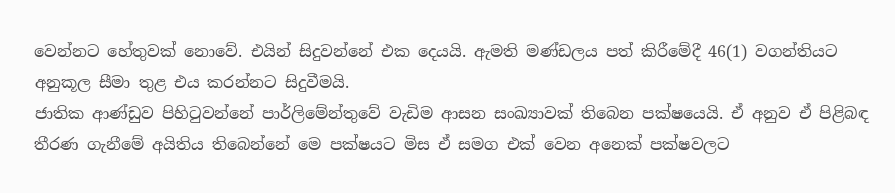වෙන්නට හේතුවක් නොවේ. එයින් සිදුවන්නේ එක දෙයයි. ඇමති මණ්ඩලය පත් කිරීමේදී 46(1) වගන්තියට අනුකූල සීමා තුළ එය කරන්නට සිදුවීමයි.
ජාතික ආණ්ඩුව පිහිටුවන්නේ පාර්ලිමේන්තුවේ වැඩිම ආසන සංඛ්‍යාවක් තිබෙන පක්ෂයෙයි. ඒ අනුව ඒ පිළිබඳ තීරණ ගැනීමේ අයිතිය තිබෙන්නේ මෙ පක්ෂයට මිස ඒ සමග එක් වෙන අනෙක් පක්ෂවලට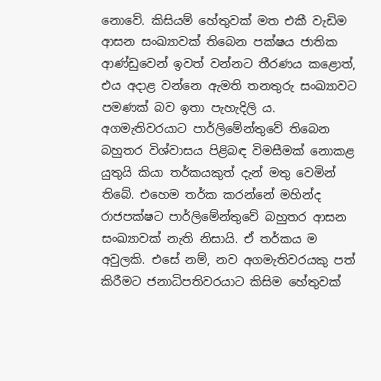නොවේ. කිසියම් හේතුවක් මත එකී වැඩිම ආසන සංඛ්‍යාවක් තිබෙන පක්ෂය ජාතික ආණ්ඩුවෙන් ඉවත් වන්නට තීරණය කළොත්, එය අදාළ වන්නෙ ඇමති තනතුරු සංඛ්‍යාවට පමණක් බව ඉතා පැහැදිලි ය.
අගමැතිවරයාට පාර්ලිමේන්තුවේ තිබෙන බහුතර විශ්වාසය පිළිබඳ විමසීමක් නොකළ යුතුයි කියා තර්කයකුත් දැන් මතු වෙමින් තිබේ. එහෙම තර්ක කරන්නේ මහින්ද රාජපක්ෂට පාර්ලිමේන්තුවේ බහුතර ආසන සංඛ්‍යාවක් නැති නිසායි. ඒ තර්කය ම අවුලකි. එසේ නම්, නව අගමැතිවරයකු පත් කිරීමට ජනාධිපතිවරයාට කිසිම හේතුවක්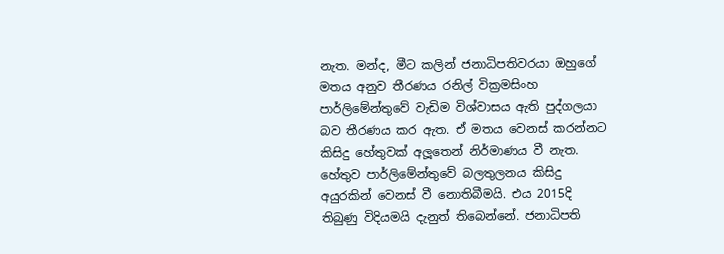නැත. මන්ද, මීට කලින් ජනාධිපතිවරයා ඔහුගේ මතය අනුව තීරණය රනිල් වික්‍රමසිංහ පාර්ලිමේන්තුවේ වැඩිම විශ්වාසය ඇති පුද්ගලයා බව තීරණය කර ඇත. ඒ මතය වෙනස් කරන්නට කිසිදු හේතුවක් අලූ‍තෙන් නිර්මාණය වී නැත. හේතුව පාර්ලිමේන්තුවේ බලතුලනය කිසිදු අයුරකින් වෙනස් වී නොතිබීමයි. එය 2015දි තිබුණු විදියමයි දැනුත් තිබෙන්නේ. ජනාධිපති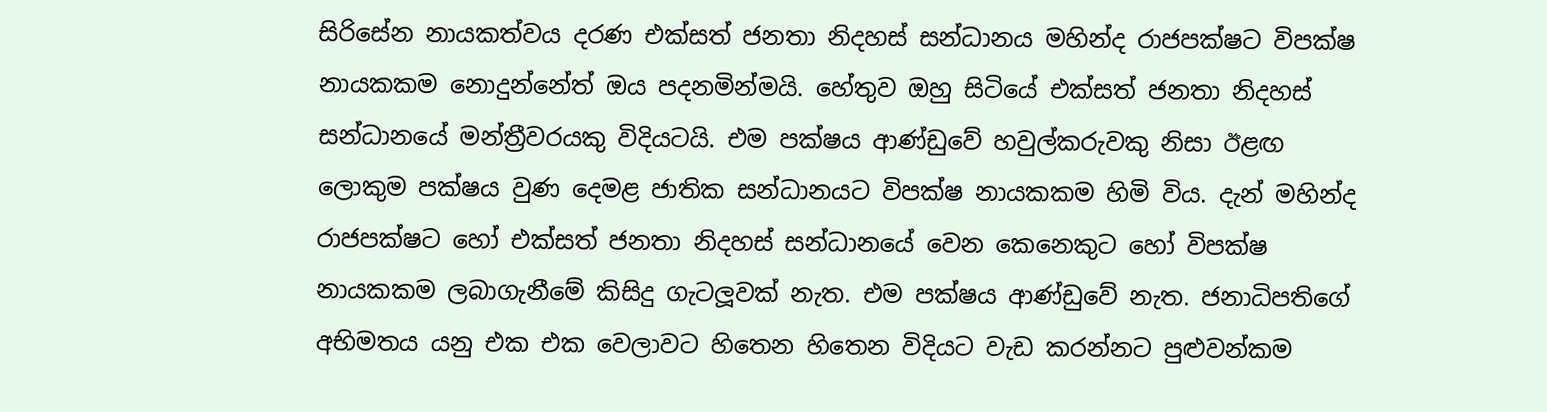සිරිසේන නායකත්වය දරණ එක්සත් ජනතා නිදහස් සන්ධානය මහින්ද රාජපක්ෂට විපක්ෂ නායකකම නොදුන්නේත් ඔය පදනමින්මයි. හේතුව ඔහු සිටියේ එක්සත් ජනතා නිදහස් සන්ධානයේ මන්ත්‍රීවරයකු විදියටයි. එම පක්ෂය ආණ්ඩුවේ හවුල්කරුවකු නිසා ඊළඟ ලොකුම පක්ෂය වුණ දෙමළ ජාතික සන්ධානයට විපක්ෂ නායකකම හිමි විය. දැන් මහින්ද රාජපක්ෂට හෝ එක්සත් ජනතා නිදහස් සන්ධානයේ වෙන කෙනෙකුට හෝ විපක්ෂ නායකකම ලබාගැනීමේ කිසිදු ගැටලූ‍වක් නැත. එම පක්ෂය ආණ්ඩුවේ නැත. ජනාධිපතිගේ අභිමතය යනු එක එක වෙලාවට හිතෙන හිතෙන විදියට වැඩ කරන්නට පුළුවන්කම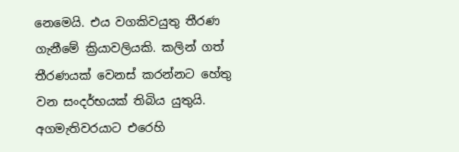නෙමෙයි. එය වගකිවයුතු තීරණ ගැනීමේ ක්‍රියාවලියකි. කලින් ගත් තීරණයක් වෙනස් කරන්නට හේතු වන සංදර්භයක් තිබිය යුතුයි. අගමැතිවරයාට එරෙහි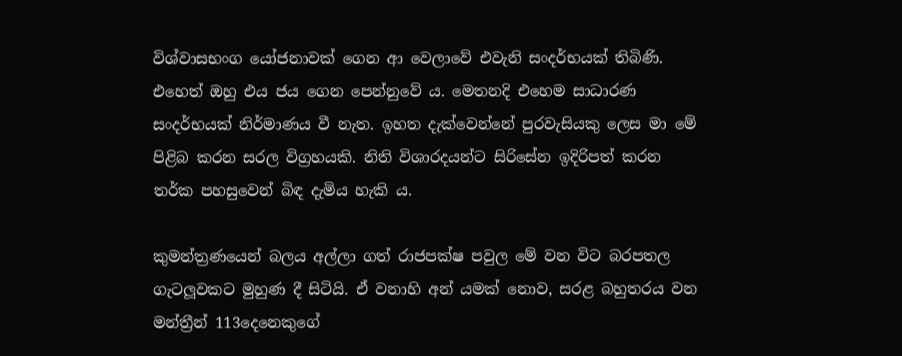විශ්වාසභංග යෝජනාවක් ගෙන ආ වෙලාවේ එවැනි සංදර්භයක් තිබිණි. එහෙත් ඔහු එය ජය ගෙන පෙන්නුවේ ය. මෙතනදි එහෙම සාධාරණ සංදර්භයක් නිර්මාණය වී නැත. ඉහත දැක්වෙන්නේ පුරවැසියකු ලෙස මා මේ පිළිබ කරන සරල විග්‍ර‍හයකි. නිති විශාරදයන්ට සිරිසේන ඉදිරිපත් කරන තර්ක පහසුවෙන් බිඳ දැමිය හැකි ය.

කුමන්ත්‍රණයෙන් බලය අල්ලා ගත් රාජපක්ෂ පවුල මේ වන විට බරපතල ගැටලූ‍වකට මුහුණ දී සිටියි. ඒ වනාහි අන් යමක් නොව, සරළ බහුතරය වන මන්ත්‍රීන් 113දෙනෙකුගේ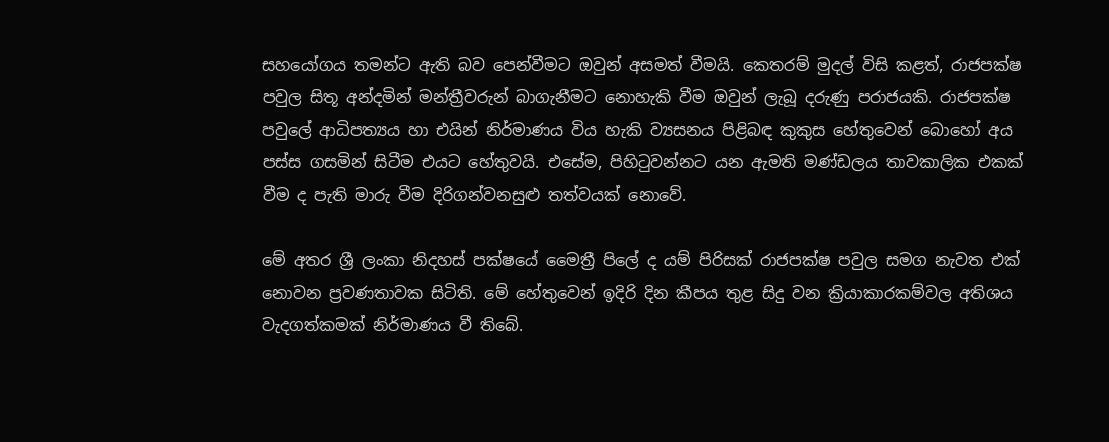සහයෝගය තමන්ට ඇති බව පෙන්වීමට ඔවුන් අසමත් වීමයි. කෙතරම් මුදල් විසි කළත්, රාජපක්ෂ පවුල සිතූ අන්දමින් මන්ත්‍රීවරුන් බාගැනීමට නොහැකි වීම ඔවුන් ලැබූ දරුණු පරාජයකි. රාජපක්ෂ පවුලේ ආධිපත්‍යය හා එයින් නිර්මාණය විය හැකි ව්‍යසනය පිළිබඳ කුකුස හේතුවෙන් බොහෝ අය පස්ස ගසමින් සිටීම එයට හේතුවයි. එසේම, පිහිටුවන්නට යන ඇමති මණ්ඩලය තාවකාලික එකක් වීම ද පැති මාරු වීම දිරිගන්වනසුළු තත්වයක් නොවේ.

මේ අතර ශ්‍රී ලංකා නිදහස් පක්ෂයේ මෛත්‍රී පිලේ ද යම් පිරිසක් රාජපක්ෂ පවුල සමග නැවත එක් නොවන ප්‍රවණතාවක සිටිති. මේ හේතුවෙන් ඉදිරි දින කීපය තුළ සිදු වන ක්‍රියාකාරකම්වල අතිශය වැදගත්කමක් නිර්මාණය වී තිබේ.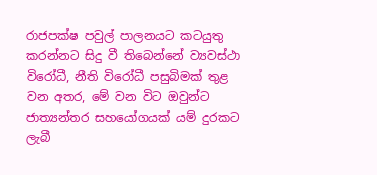රාජපක්ෂ පවුල් පාලනයට කටයුතු කරන්නට සිදු වී තිබෙන්නේ ව්‍යවස්ථා විරෝධී, නීති විරෝධී පසුබිමක් තුළ වන අතර, මේ වන විට ඔවුන්ට ජාත්‍යන්තර සහයෝගයක් යම් දුරකට ලැබී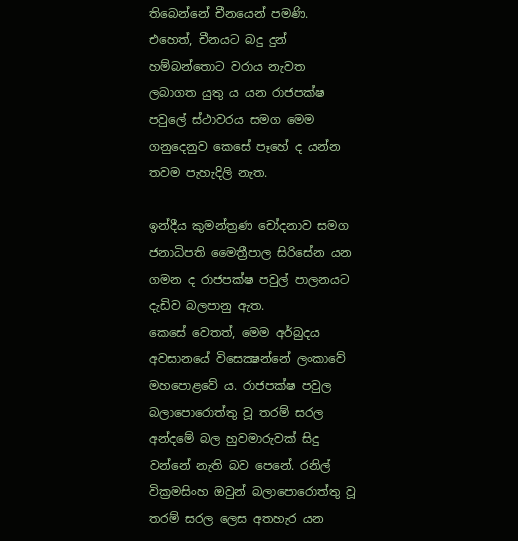තිබෙන්නේ චීනයෙන් පමණි. එහෙත්, චීනයට බදු දුන් හම්බන්තොට වරාය නැවත ලබාගත යුතු ය යන රාජපක්ෂ පවුලේ ස්ථාවරය සමග මෙම ගනුදෙනුව කෙසේ පෑහේ ද යන්න තවම පැහැදිලි නැත.

ඉන්දීය කුමන්ත්‍රණ චෝදනාව සමග ජනාධිපති මෛත්‍රීපාල සිරිසේන යන ගමන ද රාජපක්ෂ පවුල් පාලනයට දැඩිව බලපානු ඇත.
කෙසේ වෙතත්, මෙම අර්බුදය අවසානයේ විසෙක්‍ෂන්නේ ලංකාවේ මහපොළවේ ය. රාජපක්ෂ පවුල බලාපොරොත්තු වූ තරම් සරල අන්දමේ බල හුවමාරුවක් සිදු වන්නේ නැති බව පෙනේ. රනිල් වික්‍රමසිංහ ඔවුන් බලාපොරොත්තු වූ තරම් සරල ලෙස අතහැර යන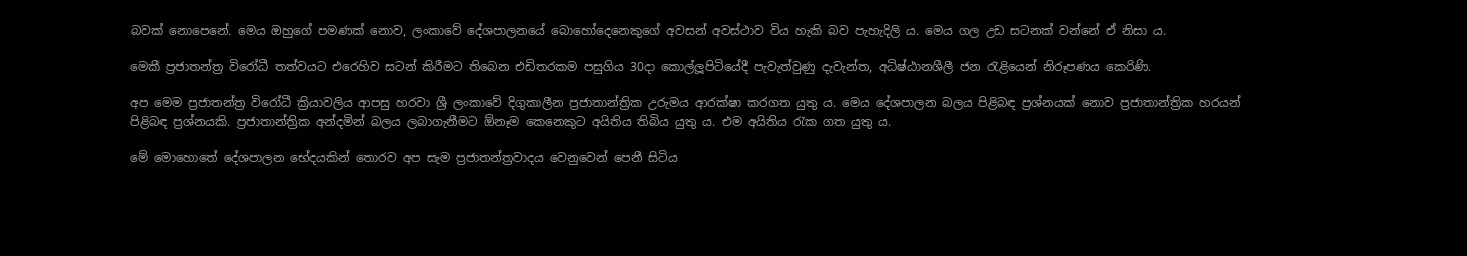බවක් නොපෙනේ. මෙය ඔහුගේ පමණක් නොව, ලංකාවේ දේශපාලනයේ බොහෝදෙනෙකුගේ අවසන් අවස්ථාව විය හැකි බව පැහැදිලි ය. මෙය ගල උඩ සටනක් වන්නේ ඒ නිසා ය.

මෙකී ප්‍ර‍ජාතන්ත්‍ර‍ විරෝධී තත්වයට එරෙහිව සටන් කිරීමට තිබෙන එඩිතරකම පසුගිය 30දා කොල්ලූ‍පිටියේදී පැවැත්වුණු දැවැන්ත, අධිෂ්ඨානශීලී ජන රැළියෙන් නිරූපණය කෙරිණි.

අප මෙම ප්‍රජාතන්ත්‍ර විරෝධී ක්‍රියාවලිය ආපසු හරවා ශ්‍රී ලංකාවේ දිගුකාලීන ප්‍රජාතාන්ත්‍රික උරුමය ආරක්ෂා කරගත යුතු ය. මෙය දේශපාලන බලය පිළිබඳ ප්‍රශ්නයක් නොව ප්‍රජාතාන්ත්‍රික හරයන් පිළිබඳ ප්‍රශ්නයකි. ප්‍රජාතාන්ත්‍රික අන්දමින් බලය ලබාගැනීමට ඕනෑම කෙනෙකුට අයිතිය තිබිය යුතු ය. එම අයිතිය රැක ගත යුතු ය.

මේ මොහොතේ දේශපාලන භේදයකින් තොරව අප සැම ප්‍රජාතන්ත්‍රවාදය වෙනුවෙන් පෙනී සිටිය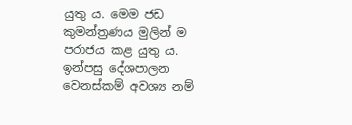යුතු ය. මෙම ජඩ කුමන්ත්‍රණය මුලින් ම පරාජය කළ යුතු ය. ඉන්පසු දේශපාලන වෙනස්කම් අවශ්‍ය නම්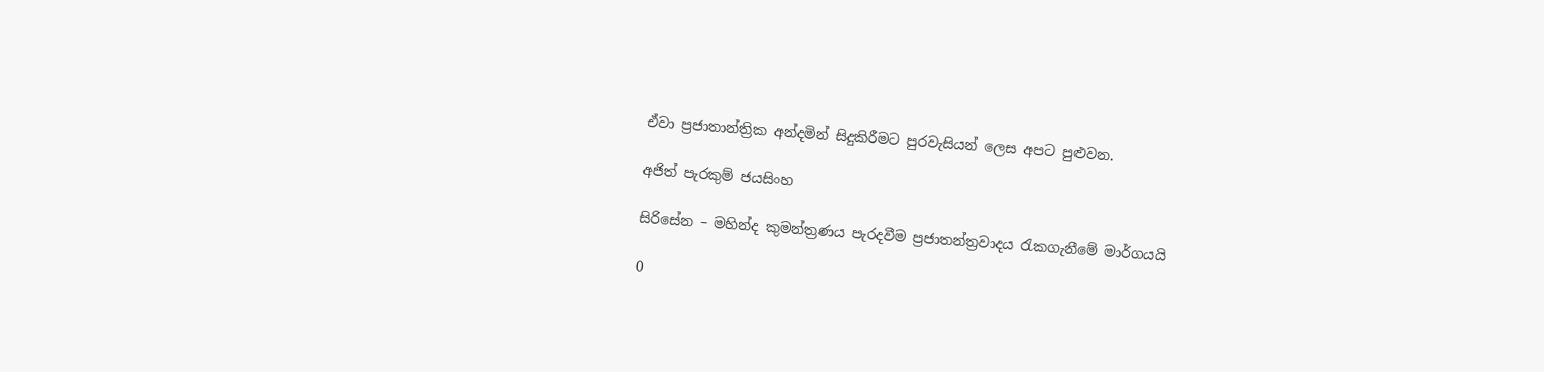ඒවා ප්‍රජාතාන්ත්‍රික අන්දමින් සිදුකිරීමට පුරවැසියන් ලෙස අපට පුළුවන.

අජිත් පැරකුම් ජයසිංහ

සිරිසේන – මහින්ද කුමන්ත්‍ර‍ණය පැරදවීම ප්‍ර‍ජාතන්ත්‍ර‍වාදය රැකගැනීමේ මාර්ගයයි

0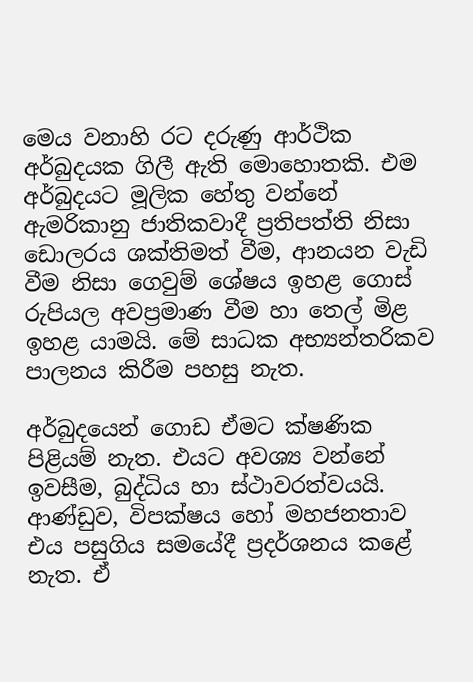මෙය වනාහි රට දරුණු ආර්ථික අර්බුදයක ගිලී ඇති මොහොතකි. එම අර්බුදයට මූලික හේතු වන්නේ ඇමරිකානු ජාතිකවාදී ප්‍රතිපත්ති නිසා ඩොලරය ශක්තිමත් වීම, ආනයන වැඩි වීම නිසා ගෙවුම් ශේෂය ඉහළ ගොස් රුපියල අවප්‍රමාණ වීම හා තෙල් මිළ ඉහළ යාමයි. මේ සාධක අභ්‍යන්තරිකව පාලනය කිරීම පහසු නැත.

අර්බුදයෙන් ගොඩ ඒමට ක්ෂණික පිළියම් නැත. එයට අවශ්‍ය වන්නේ ඉවසීම, බුද්ධිය හා ස්ථාවරත්වයයි. ආණ්ඩුව, විපක්ෂය හෝ මහජනතාව එය පසුගිය සමයේදී ප්‍රදර්ශනය කළේ නැත. ඒ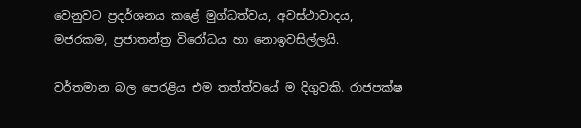වෙනුවට ප්‍රදර්ශනය කළේ මුග්ධත්වය, අවස්ථාවාදය, මජරකම, ප්‍රජාතන්ත්‍ර විරෝධය හා නොඉවසිල්ලයි.

වර්තමාන බල පෙරළිය එම තත්ත්වයේ ම දිගුවකි. රාජපක්ෂ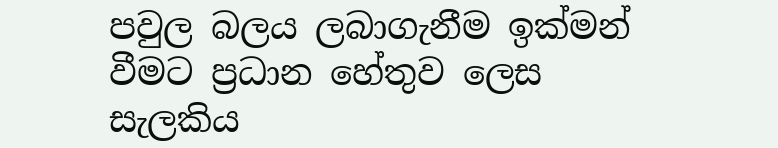පවුල බලය ලබාගැනීම ඉක්මන් වීමට ප්‍රධාන හේතුව ලෙස සැලකිය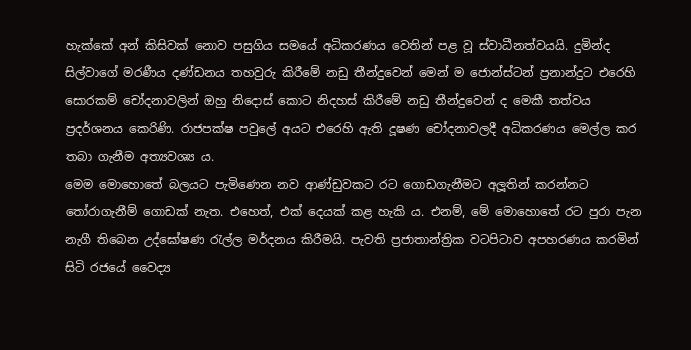හැක්කේ අන් කිසිවක් නොව පසුගිය සමයේ අධිකරණය වෙතින් පළ වූ ස්වාධීනත්වයයි. දුමින්ද සිල්වාගේ මරණීය දණ්ඩනය තහවුරු කිරීමේ නඩු තීන්දුවෙන් මෙන් ම ජොන්ස්ටන් ප්‍රනාන්දුට එරෙහි සොරකම් චෝදනාවලින් ඔහු නිදොස් කොට නිදහස් කිරීමේ නඩු තීන්දුවෙන් ද මෙකී තත්වය ප්‍රදර්ශනය කෙරිණි. රාජපක්ෂ පවුලේ අයට එරෙහි ඇති දූෂණ චෝදනාවලදී අධිකරණය මෙල්ල කර තබා ගැනීම අත්‍යවශ්‍ය ය.
මෙම මොහොතේ බලයට පැමිණෙන නව ආණ්ඩුවකට රට ගොඩගැනීමට අලූ‍තින් කරන්නට තෝරාගැනීම් ගොඩක් නැත. එහෙත්, එක් දෙයක් කළ හැකි ය. එනම්, මේ මොහොතේ රට පුරා පැන නැගී තිබෙන උද්ඝෝෂණ රැල්ල මර්දනය කිරීමයි. පැවති ප්‍රජාතාන්ත්‍රික වටපිටාව අපහරණය කරමින් සිටි රජයේ වෛද්‍ය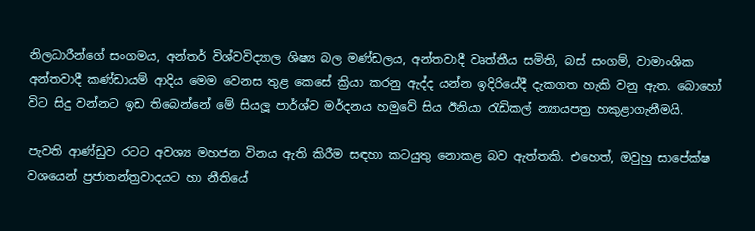නිලධාරීන්ගේ සංගමය, අන්තර් විශ්වවිද්‍යාල ශිෂ්‍ය බල මණ්ඩලය, අන්තවාදී වෘත්තීය සමිති, බස් සංගම්, වාමාංශික අන්තවාදී කණ්ඩායම් ආදිය මෙම වෙනස තුළ කෙසේ ක්‍රියා කරනු ඇද්ද යන්න ඉදිරියේදී දැකගත හැකි වනු ඇත. බොහෝ විට සිදු වන්නට ඉඩ තිබෙන්නේ මේ සියලූ‍ පාර්ශ්ව මර්දනය හමුවේ සිය ඊනියා රැඩිකල් න්‍යායපත්‍ර හකුළාගැනීමයි.

පැවති ආණ්ඩුව රටට අවශ්‍ය මහජන විනය ඇති කිරීම සඳහා කටයුතු නොකළ බව ඇත්තකි. එහෙත්, ඔවුහු සාපේක්ෂ වශයෙන් ප්‍රජාතන්ත්‍රවාදයට හා නීතියේ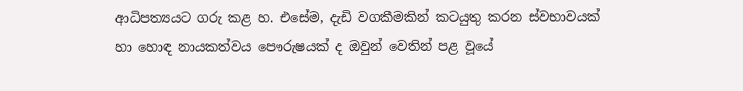ආධිපත්‍යයට ගරු කළ හ. එසේම, දැඩි වගකීමකින් කටයුතු කරන ස්වභාවයක් හා හොඳ නායකත්වය පෞරුෂයක් ද ඔවුන් වෙතින් පළ වූයේ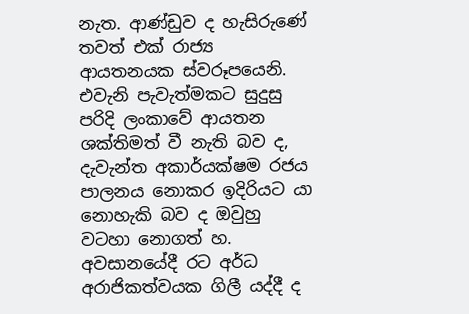නැත. ආණ්ඩුව ද හැසිරුණේ තවත් එක් රාජ්‍ය ආයතනයක ස්වරූපයෙනි. එවැනි පැවැත්මකට සුදුසු පරිදි ලංකාවේ ආයතන ශක්තිමත් වී නැති බව ද, දැවැන්ත අකාර්යක්ෂම රජය පාලනය නොකර ඉදිරියට යා නොහැකි බව ද ඔවුහු වටහා නොගත් හ. අවසානයේදී රට අර්ධ අරාජිකත්වයක ගිලී යද්දී ද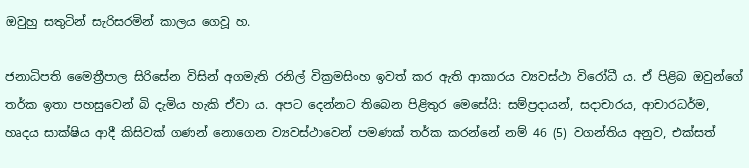ඔවුහු සතුටින් සැරිසරමින් කාලය ගෙවූ හ.

ජනාධිපති මෛත්‍රීපාල සිරිසේන විසින් අගමැති රනිල් වික්‍රමසිංහ ඉවත් කර ඇති ආකාරය ව්‍යවස්ථා විරෝධී ය. ඒ පිළිබ ඔවුන්ගේ තර්ක ඉතා පහසුවෙන් බි දැමිය හැකි ඒවා ය. අපට දෙන්නට තිබෙන පිළිතුර මෙසේයි: සම්ප්‍රදායන්, සදාචාරය, ආචාරධර්ම, හෘදය සාක්ෂිය ආදී කිසිවක් ගණන් නොගෙන ව්‍යවස්ථාවෙන් පමණක් තර්ක කරන්නේ නම් 46 (5) වගන්තිය අනුව, එක්සත්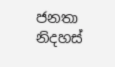ජනතා නිදහස්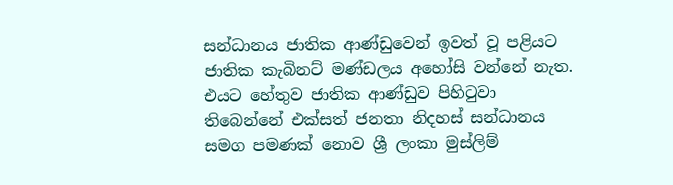සන්ධානය ජාතික ආණ්ඩුවෙන් ඉවත් වූ පළියට ජාතික කැබිනට් මණ්ඩලය අහෝසි වන්නේ නැත. එයට හේතුව ජාතික ආණ්ඩුව පිහිටුවා තිබෙන්නේ එක්සත් ජනතා නිදහස් සන්ධානය සමග පමණක් නොව ශ්‍රී ලංකා මුස්ලිම්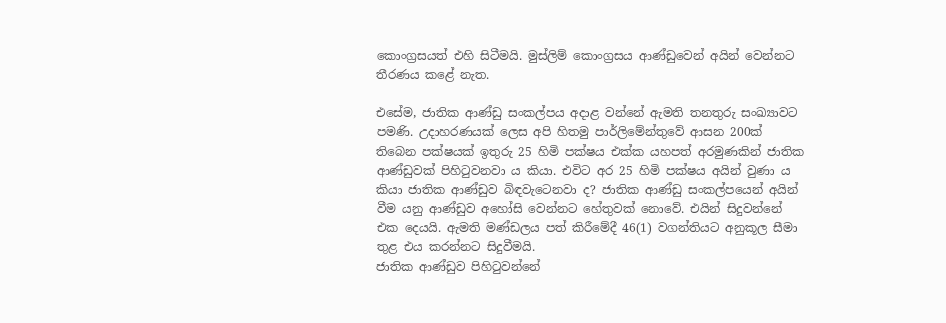කොංග්‍රසයත් එහි සිටීමයි. මුස්ලිම් කොංග්‍රසය ආණ්ඩුවෙන් අයින් වෙන්නට තීරණය කළේ නැත.

එසේම, ජාතික ආණ්ඩු සංකල්පය අදාළ වන්නේ ඇමති තනතුරු සංඛ්‍යාවට පමණි. උදාහරණයක් ලෙස අපි හිතමු පාර්ලිමේන්තුවේ ආසන 200ක් තිබෙන පක්ෂයක් ඉතුරු 25 හිමි පක්ෂය එක්ක යහපත් අරමුණකින් ජාතික ආණ්ඩුවක් පිහිටුවනවා ය කියා. එවිට අර 25 හිමි පක්ෂය අයින් වුණා ය කියා ජාතික ආණ්ඩුව බිඳවැටෙනවා ද? ජාතික ආණ්ඩු සංකල්පයෙන් අයින් වීම යනු ආණ්ඩුව අහෝසි වෙන්නට හේතුවක් නොවේ. එයින් සිදුවන්නේ එක දෙයයි. ඇමති මණ්ඩලය පත් කිරීමේදී 46(1) වගන්තියට අනුකූල සීමා තුළ එය කරන්නට සිදුවීමයි.
ජාතික ආණ්ඩුව පිහිටුවන්නේ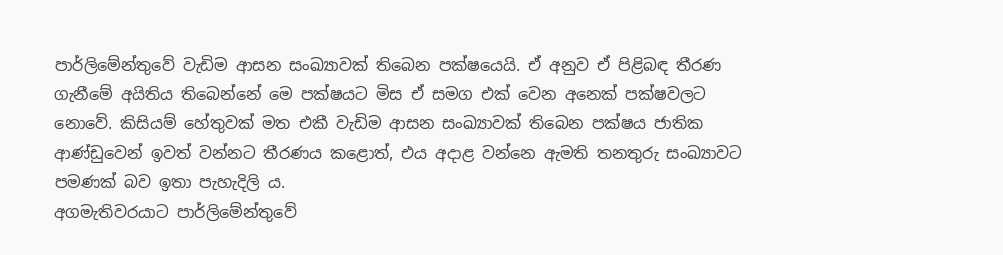පාර්ලිමේන්තුවේ වැඩිම ආසන සංඛ්‍යාවක් තිබෙන පක්ෂයෙයි. ඒ අනුව ඒ පිළිබඳ තීරණ ගැනීමේ අයිතිය තිබෙන්නේ මෙ පක්ෂයට මිස ඒ සමග එක් වෙන අනෙක් පක්ෂවලට නොවේ. කිසියම් හේතුවක් මත එකී වැඩිම ආසන සංඛ්‍යාවක් තිබෙන පක්ෂය ජාතික ආණ්ඩුවෙන් ඉවත් වන්නට තීරණය කළොත්, එය අදාළ වන්නෙ ඇමති තනතුරු සංඛ්‍යාවට පමණක් බව ඉතා පැහැදිලි ය.
අගමැතිවරයාට පාර්ලිමේන්තුවේ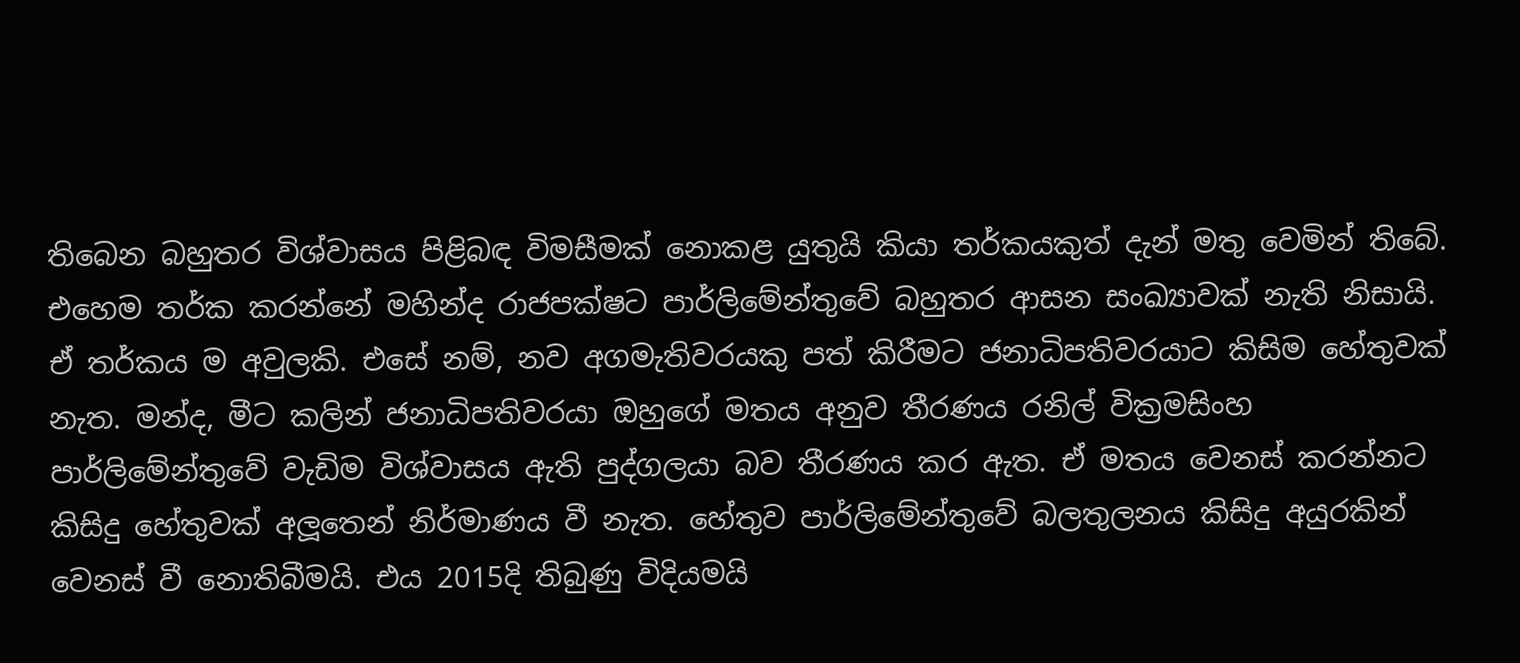තිබෙන බහුතර විශ්වාසය පිළිබඳ විමසීමක් නොකළ යුතුයි කියා තර්කයකුත් දැන් මතු වෙමින් තිබේ. එහෙම තර්ක කරන්නේ මහින්ද රාජපක්ෂට පාර්ලිමේන්තුවේ බහුතර ආසන සංඛ්‍යාවක් නැති නිසායි. ඒ තර්කය ම අවුලකි. එසේ නම්, නව අගමැතිවරයකු පත් කිරීමට ජනාධිපතිවරයාට කිසිම හේතුවක් නැත. මන්ද, මීට කලින් ජනාධිපතිවරයා ඔහුගේ මතය අනුව තීරණය රනිල් වික්‍රමසිංහ පාර්ලිමේන්තුවේ වැඩිම විශ්වාසය ඇති පුද්ගලයා බව තීරණය කර ඇත. ඒ මතය වෙනස් කරන්නට කිසිදු හේතුවක් අලූ‍තෙන් නිර්මාණය වී නැත. හේතුව පාර්ලිමේන්තුවේ බලතුලනය කිසිදු අයුරකින් වෙනස් වී නොතිබීමයි. එය 2015දි තිබුණු විදියමයි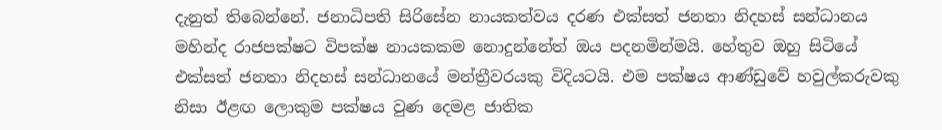දැනුත් තිබෙන්නේ. ජනාධිපති සිරිසේන නායකත්වය දරණ එක්සත් ජනතා නිදහස් සන්ධානය මහින්ද රාජපක්ෂට විපක්ෂ නායකකම නොදුන්නේත් ඔය පදනමින්මයි. හේතුව ඔහු සිටියේ එක්සත් ජනතා නිදහස් සන්ධානයේ මන්ත්‍රීවරයකු විදියටයි. එම පක්ෂය ආණ්ඩුවේ හවුල්කරුවකු නිසා ඊළඟ ලොකුම පක්ෂය වුණ දෙමළ ජාතික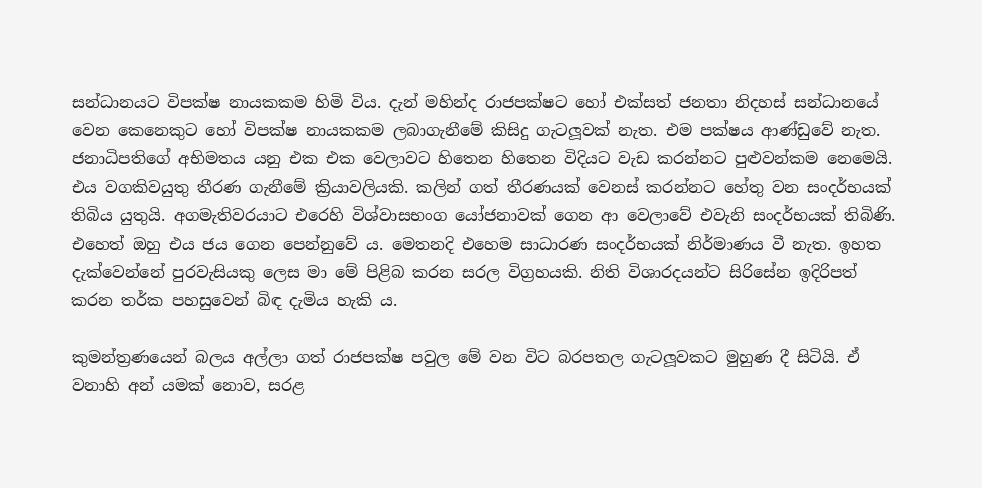සන්ධානයට විපක්ෂ නායකකම හිමි විය. දැන් මහින්ද රාජපක්ෂට හෝ එක්සත් ජනතා නිදහස් සන්ධානයේ වෙන කෙනෙකුට හෝ විපක්ෂ නායකකම ලබාගැනීමේ කිසිදු ගැටලූ‍වක් නැත. එම පක්ෂය ආණ්ඩුවේ නැත. ජනාධිපතිගේ අභිමතය යනු එක එක වෙලාවට හිතෙන හිතෙන විදියට වැඩ කරන්නට පුළුවන්කම නෙමෙයි. එය වගකිවයුතු තීරණ ගැනීමේ ක්‍රියාවලියකි. කලින් ගත් තීරණයක් වෙනස් කරන්නට හේතු වන සංදර්භයක් තිබිය යුතුයි. අගමැතිවරයාට එරෙහි විශ්වාසභංග යෝජනාවක් ගෙන ආ වෙලාවේ එවැනි සංදර්භයක් තිබිණි. එහෙත් ඔහු එය ජය ගෙන පෙන්නුවේ ය. මෙතනදි එහෙම සාධාරණ සංදර්භයක් නිර්මාණය වී නැත. ඉහත දැක්වෙන්නේ පුරවැසියකු ලෙස මා මේ පිළිබ කරන සරල විග්‍ර‍හයකි. නිති විශාරදයන්ට සිරිසේන ඉදිරිපත් කරන තර්ක පහසුවෙන් බිඳ දැමිය හැකි ය.

කුමන්ත්‍රණයෙන් බලය අල්ලා ගත් රාජපක්ෂ පවුල මේ වන විට බරපතල ගැටලූ‍වකට මුහුණ දී සිටියි. ඒ වනාහි අන් යමක් නොව, සරළ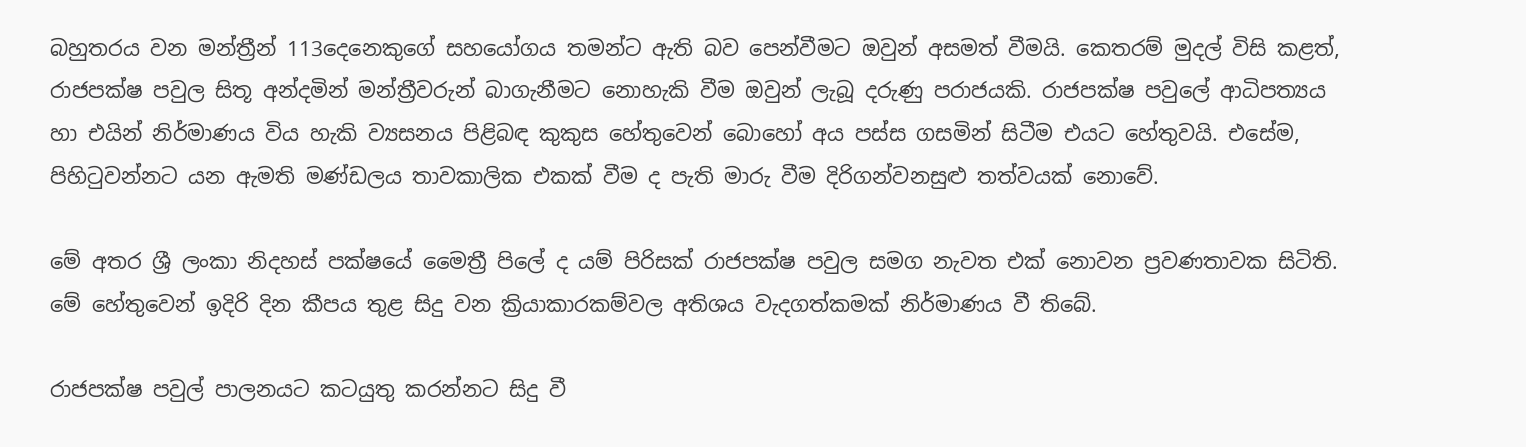බහුතරය වන මන්ත්‍රීන් 113දෙනෙකුගේ සහයෝගය තමන්ට ඇති බව පෙන්වීමට ඔවුන් අසමත් වීමයි. කෙතරම් මුදල් විසි කළත්, රාජපක්ෂ පවුල සිතූ අන්දමින් මන්ත්‍රීවරුන් බාගැනීමට නොහැකි වීම ඔවුන් ලැබූ දරුණු පරාජයකි. රාජපක්ෂ පවුලේ ආධිපත්‍යය හා එයින් නිර්මාණය විය හැකි ව්‍යසනය පිළිබඳ කුකුස හේතුවෙන් බොහෝ අය පස්ස ගසමින් සිටීම එයට හේතුවයි. එසේම, පිහිටුවන්නට යන ඇමති මණ්ඩලය තාවකාලික එකක් වීම ද පැති මාරු වීම දිරිගන්වනසුළු තත්වයක් නොවේ.

මේ අතර ශ්‍රී ලංකා නිදහස් පක්ෂයේ මෛත්‍රී පිලේ ද යම් පිරිසක් රාජපක්ෂ පවුල සමග නැවත එක් නොවන ප්‍රවණතාවක සිටිති. මේ හේතුවෙන් ඉදිරි දින කීපය තුළ සිදු වන ක්‍රියාකාරකම්වල අතිශය වැදගත්කමක් නිර්මාණය වී තිබේ.

රාජපක්ෂ පවුල් පාලනයට කටයුතු කරන්නට සිදු වී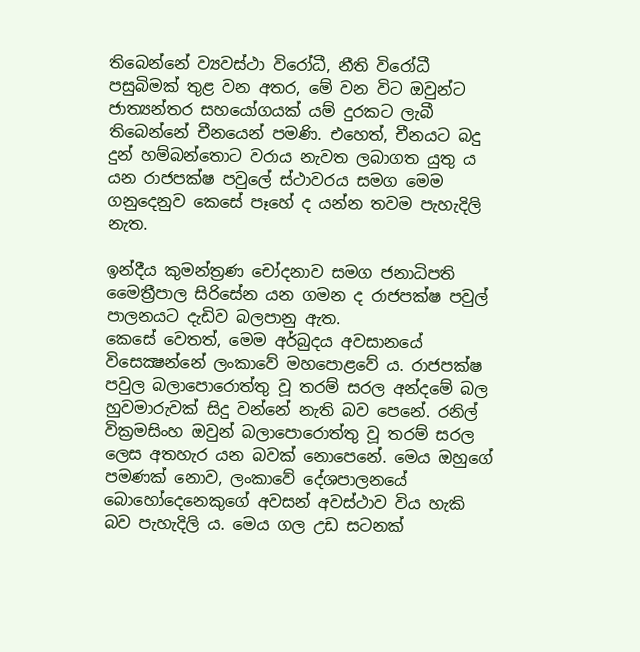තිබෙන්නේ ව්‍යවස්ථා විරෝධී, නීති විරෝධී පසුබිමක් තුළ වන අතර, මේ වන විට ඔවුන්ට ජාත්‍යන්තර සහයෝගයක් යම් දුරකට ලැබී තිබෙන්නේ චීනයෙන් පමණි. එහෙත්, චීනයට බදු දුන් හම්බන්තොට වරාය නැවත ලබාගත යුතු ය යන රාජපක්ෂ පවුලේ ස්ථාවරය සමග මෙම ගනුදෙනුව කෙසේ පෑහේ ද යන්න තවම පැහැදිලි නැත.

ඉන්දීය කුමන්ත්‍රණ චෝදනාව සමග ජනාධිපති මෛත්‍රීපාල සිරිසේන යන ගමන ද රාජපක්ෂ පවුල් පාලනයට දැඩිව බලපානු ඇත.
කෙසේ වෙතත්, මෙම අර්බුදය අවසානයේ විසෙක්‍ෂන්නේ ලංකාවේ මහපොළවේ ය. රාජපක්ෂ පවුල බලාපොරොත්තු වූ තරම් සරල අන්දමේ බල හුවමාරුවක් සිදු වන්නේ නැති බව පෙනේ. රනිල් වික්‍රමසිංහ ඔවුන් බලාපොරොත්තු වූ තරම් සරල ලෙස අතහැර යන බවක් නොපෙනේ. මෙය ඔහුගේ පමණක් නොව, ලංකාවේ දේශපාලනයේ බොහෝදෙනෙකුගේ අවසන් අවස්ථාව විය හැකි බව පැහැදිලි ය. මෙය ගල උඩ සටනක්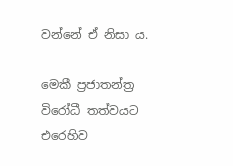වන්නේ ඒ නිසා ය.

මෙකී ප්‍ර‍ජාතන්ත්‍ර‍ විරෝධී තත්වයට එරෙහිව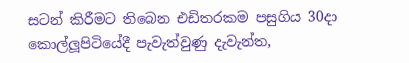සටන් කිරීමට තිබෙන එඩිතරකම පසුගිය 30දා කොල්ලූ‍පිටියේදී පැවැත්වුණු දැවැන්ත,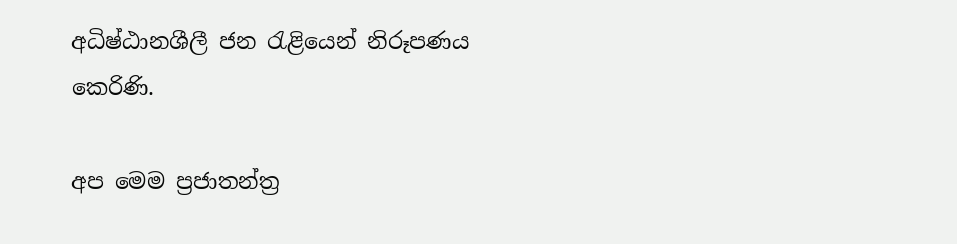අධිෂ්ඨානශීලී ජන රැළියෙන් නිරූපණය කෙරිණි.

අප මෙම ප්‍රජාතන්ත්‍ර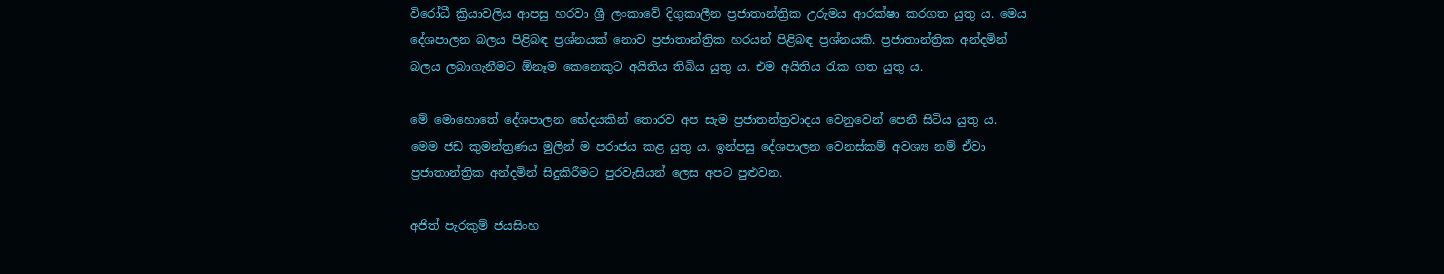විරෝධී ක්‍රියාවලිය ආපසු හරවා ශ්‍රී ලංකාවේ දිගුකාලීන ප්‍රජාතාන්ත්‍රික උරුමය ආරක්ෂා කරගත යුතු ය. මෙය දේශපාලන බලය පිළිබඳ ප්‍රශ්නයක් නොව ප්‍රජාතාන්ත්‍රික හරයන් පිළිබඳ ප්‍රශ්නයකි. ප්‍රජාතාන්ත්‍රික අන්දමින් බලය ලබාගැනීමට ඕනෑම කෙනෙකුට අයිතිය තිබිය යුතු ය. එම අයිතිය රැක ගත යුතු ය.

මේ මොහොතේ දේශපාලන භේදයකින් තොරව අප සැම ප්‍රජාතන්ත්‍රවාදය වෙනුවෙන් පෙනී සිටිය යුතු ය. මෙම ජඩ කුමන්ත්‍රණය මුලින් ම පරාජය කළ යුතු ය. ඉන්පසු දේශපාලන වෙනස්කම් අවශ්‍ය නම් ඒවා ප්‍රජාතාන්ත්‍රික අන්දමින් සිදුකිරීමට පුරවැසියන් ලෙස අපට පුළුවන.

අජිත් පැරකුම් ජයසිංහ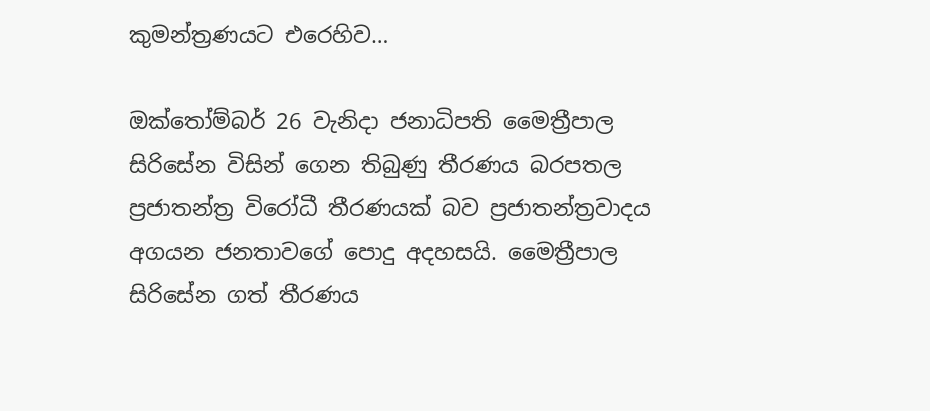කුමන්ත්‍රණයට එරෙහිව…

ඔක්තෝම්බර් 26 වැනිදා ජනාධිපති මෛත්‍රීපාල සිරිසේන විසින් ගෙන තිබුණු තීරණය බරපතල ප්‍රජාතන්ත්‍ර විරෝධී තීරණයක් බව ප්‍රජාතන්ත්‍රවාදය අගයන ජනතාවගේ පොදු අදහසයි. මෛත්‍රීපාල සිරිසේන ගත් තීරණය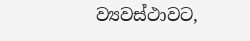ව්‍යවස්ථාවට,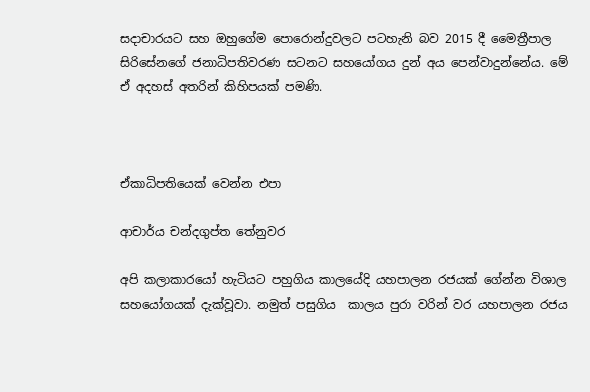සදාචාරයට සහ ඔහුගේම පොරොන්දුවලට පටහැනි බව 2015 දී මෛත්‍රීපාල සිරිසේනගේ ජනාධිපතිවරණ සටනට සහයෝගය දුන් අය පෙන්වාදුන්නේය. මේ ඒ අදහස් අතරින් කිහිපයක් පමණි.



ඒකාධිපතියෙක් වෙන්න එපා

ආචාර්ය චන්දගුප්ත තේනුවර

අපි කලාකාරයෝ හැටියට පහුගිය කාලයේදි යහපාලන රජයක් ගේන්න විශාල සහයෝගයක් දැක්වූවා. නමුත් පසුගිය  කාලය පුරා වරින් වර යහපාලන රජය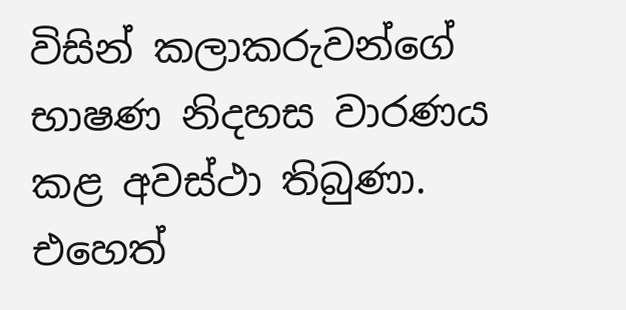විසින් කලාකරුවන්ගේ භාෂණ නිදහස වාරණය කළ අවස්ථා තිබුණා. එහෙත්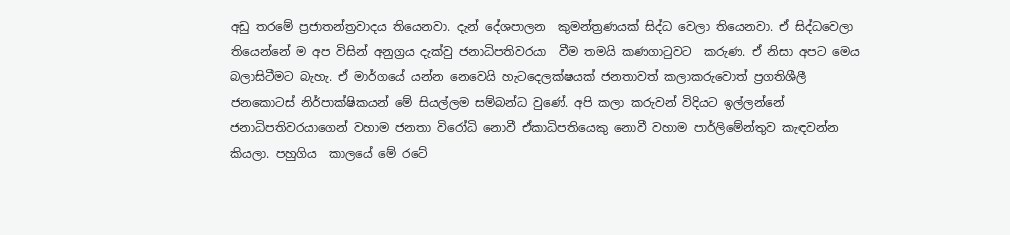අඩු තරමේ ප්‍රජාතන්ත්‍රවාදය තියෙනවා. දැන් දේශපාලන  කුමන්ත්‍රණයක් සිද්ධ වෙලා තියෙනවා. ඒ සිද්ධවෙලා තියෙන්නේ ම අප විසින් අනුග්‍රය දැක්වු ජනාධිපතිවරයා  වීම තමයි කණගාටුවට  කරුණ. ඒ නිසා අපට මෙය බලාසිටීමට බැහැ. ඒ මාර්ගයේ යන්න නෙවෙයි හැටදෙලක්ෂයක් ජනතාවත් කලාකරුවොත් ප්‍රගතිශීලී  ජනකොටස් නිර්පාක්ෂිකයන් මේ සියල්ලම සම්බන්ධ වුණේ. අපි කලා කරුවන් විදියට ඉල්ලන්නේ ජනාධිපතිවරයාගෙන් වහාම ජනතා විරෝධි නොවී ඒකාධිපතියෙකු නොවී වහාම පාර්ලිමේන්තුව කැඳවන්න කියලා. පහුගිය  කාලයේ මේ රටේ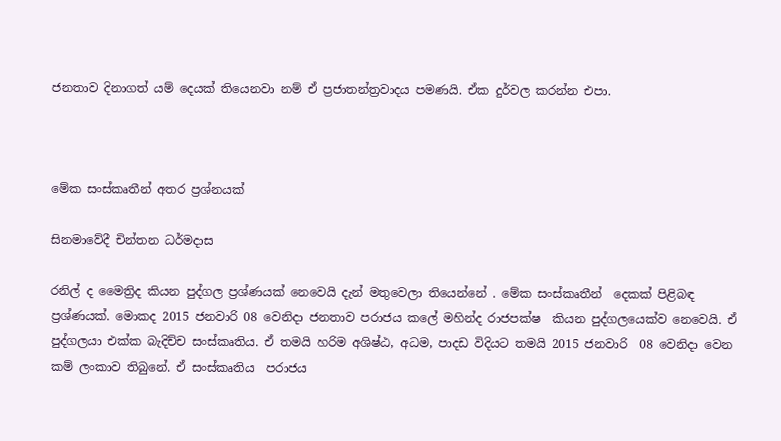ජනතාව දිනාගත් යම් දෙයක් තියෙනවා නම් ඒ ප්‍රජාතන්ත්‍රවාදය පමණයි. ඒක දුර්වල කරන්න එපා.



මේක සංස්කෘතීන් අතර ප්‍රශ්නයක්

සිනමාවේදී චින්තන ධර්මදාස

රනිල් ද මෛත්‍රිද කියන පුද්ගල ප්‍රශ්ණයක් නෙවෙයි දැන් මතුවෙලා තියෙන්නේ . මේක සංස්කෘතීන්  දෙකක් පිළිබඳ  ප්‍රශ්ණයක්. මොකද 2015 ජනවාරි 08 වෙනිදා ජනතාව පරාජය කලේ මහින්ද රාජපක්ෂ  කියන පුද්ගලයෙක්ව නෙවෙයි. ඒ පුද්ගලයා එක්ක බැදිච්ච සංස්කෘතිය. ඒ තමයි හරිම අශිෂ්ඨ, අධම, පාදඩ විදියට තමයි 2015 ජනවාරි  08 වෙනිදා වෙන කම් ලංකාව තිබුනේ. ඒ සංස්කෘතිය  පරාජය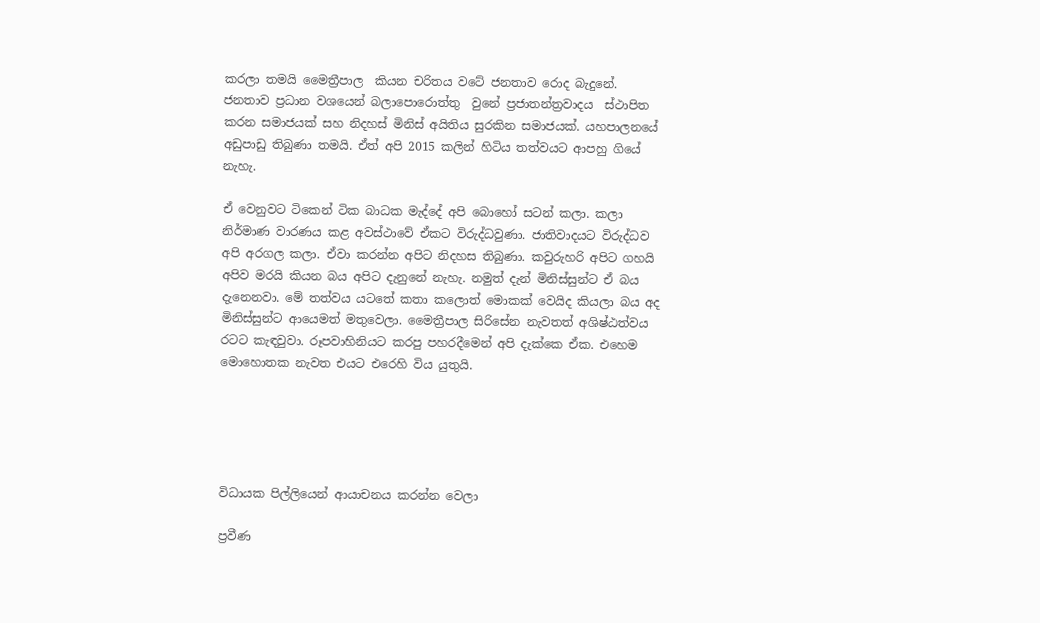කරලා තමයි මෛත්‍රීපාල  කියන චරිතය වටේ ජනතාව රොද බැදුනේ. ජනතාව ප්‍රධාන වශයෙන් බලාපොරොත්තු  වුනේ ප්‍රජාතන්ත්‍රවාදය  ස්ථාපිත කරන සමාජයක් සහ නිදහස් මිනිස් අයිතිය සුරකින සමාජයක්. යහපාලනයේ අඩුපාඩු තිබුණා තමයි. ඒත් අපි 2015 කලින් හිටිය තත්වයට ආපහු ගියේ නැහැ.

ඒ වෙනුවට ටිකෙන් ටික බාධක මැද්දේ අපි බොහෝ සටන් කලා. කලා නිර්මාණ වාරණය කළ අවස්ථාවේ ඒකට විරුද්ධවුණා. ජාතිවාදයට විරුද්ධව අපි අරගල කලා. ඒවා කරන්න අපිට නිදහස තිබුණා. කවුරුහරි අපිට ගහයි අපිව මරයි කියන බය අපිට දැනුනේ නැහැ. නමුත් දැන් මිනිස්සුන්ට ඒ බය දැනෙනවා. මේ තත්වය යටතේ කතා කලොත් මොකක් වෙයිද කියලා බය අද මිනිස්සුන්ට ආයෙමත් මතුවෙලා. මෛත්‍රීපාල සිරිසේන නැවතත් අශිෂ්ඨත්වය රටට කැඳවුවා. රූපවාහිනියට කරපු පහරදීමෙන් අපි දැක්කෙ ඒක. එහෙම මොහොතක නැවත එයට එරෙහි විය යුතුයි.





විධායක පිල්ලියෙන් ආයාචනය කරන්න වෙලා

ප්‍රවීණ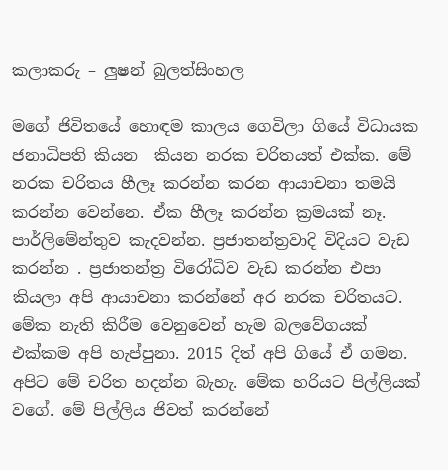කලාකරු – ලුෂන් බුලත්සිංහල

මගේ ජිවිතයේ හොඳම කාලය ගෙවිලා ගියේ විධායක ජනාධිපති කියන  කියන නරක චරිතයත් එක්ක. මේ නරක චරිතය හීලෑ කරන්න කරන ආයාචනා තමයි කරන්න වෙන්නෙ. ඒක හීලෑ කරන්න ක්‍රමයක් නෑ. පාර්ලිමේන්තුව කැදවන්න. ප්‍රජාතන්ත්‍රවාදි විදියට වැඩ කරන්න . ප්‍රජාතන්ත්‍ර විරෝධිව වැඩ කරන්න එපා කියලා අපි ආයාචනා කරන්නේ අර නරක චරිතයට. මේක නැති කිරීම වෙනුවෙන් හැම බලවේගයක් එක්කම අපි හැප්පුනා. 2015 දිත් අපි ගියේ ඒ ගමන. අපිට මේ චරිත හදන්න බැහැ. මේක හරියට පිල්ලියක් වගේ. මේ පිල්ලිය ජිවත් කරන්නේ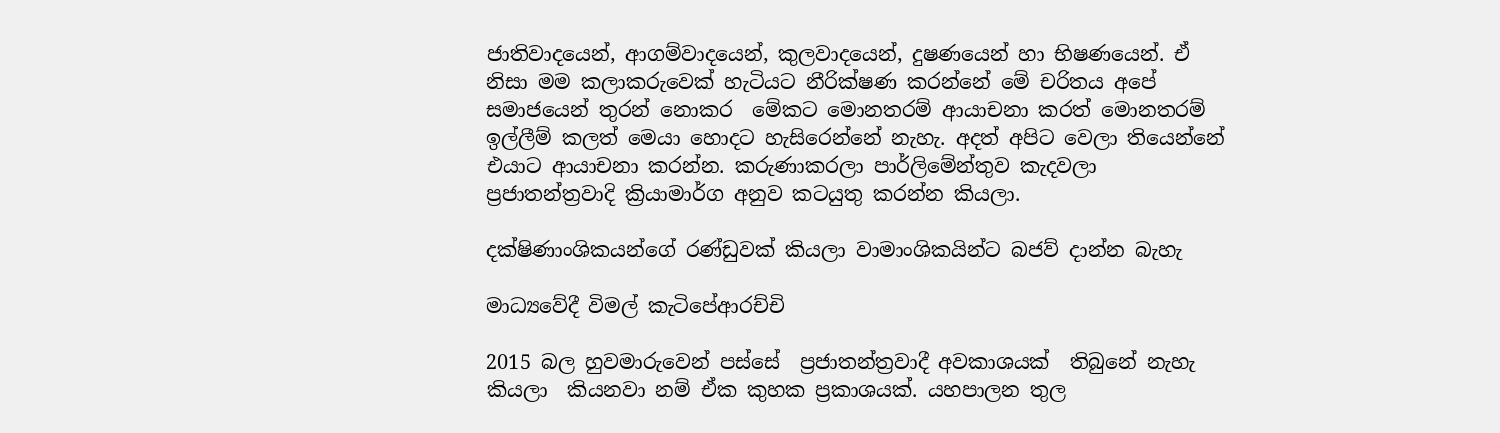ජාතිවාදයෙන්, ආගම්වාදයෙන්, කුලවාදයෙන්, දුෂණයෙන් හා භිෂණයෙන්. ඒ නිසා මම කලාකරුවෙක් හැටියට නීරික්ෂණ කරන්නේ මේ චරිතය අපේ සමාජයෙන් තුරන් නොකර  මේකට මොනතරම් ආයාචනා කරත් මොනතරම් ඉල්ලීම් කලත් මෙයා හොදට හැසිරෙන්නේ නැහැ. අදත් අපිට වෙලා තියෙන්නේ එයාට ආයාචනා කරන්න. කරුණාකරලා පාර්ලිමේන්තුව කැදවලා ප්‍රජාතන්ත්‍රවාදි ක්‍රියාමාර්ග අනුව කටයුතු කරන්න කියලා‍.

දක්ෂිණාංශිකයන්ගේ රණ්ඩුවක් කියලා වාමාංශිකයින්ට බජව් දාන්න බැහැ

මාධ්‍යවේදී විමල් කැටිපේආරච්චි

2015 බල හුවමාරුවෙන් පස්සේ  ප්‍රජාතන්ත්‍රවාදී අවකාශයක්  තිබුනේ නැහැ කියලා  කියනවා නම් ඒක කුහක ප්‍රකාශයක්. යහපාලන තුල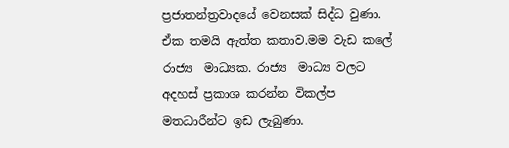ප්‍රජාතන්ත්‍රවාදයේ වෙනසක් සිද්ධ වුණා. ඒක තමයි ඇත්ත කතාව.මම වැඩ කලේ රාජ්‍ය  මාධ්‍යක. රාජ්‍ය  මාධ්‍ය වලට අදහස් ප්‍රකාශ කරන්න විකල්ප මතධාරීන්ට ඉඩ ලැබුණා.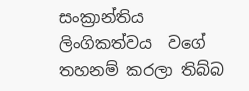සංක්‍රාන්තිය ලිංගිකත්වය  වගේ  තහනම් කරලා තිබ්බ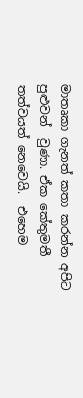මාතෘකා ගැනත් කතා කරන්න අපිට පුළුවන්  වුණා. ඒක කේතුමතී තත්වයත් නෙවෙයි.  එහෙම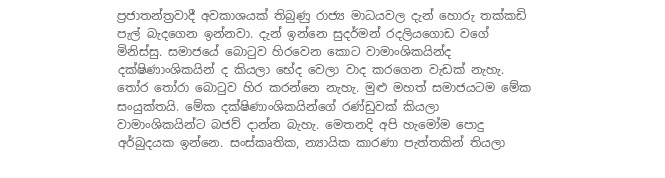ප්‍රජාතන්ත්‍රවාදී අවකාශයක් තිබුණු රාජ්‍ය මාධයවල දැන් හොරු තක්කඩි පැල් බැදගෙන ඉන්නවා. දැන් ඉන්නෙ සුදර්මන් රදලියගොඩ වගේ මිනිස්සු. සමාජයේ බොටුව හිරවෙන කොට වාමාංශිකයින්ද දක්ෂිණාංශිකයින් ද කියලා භේද වෙලා වාද කරගෙන වැඩක් නැහැ. තෝර තෝරා බොටුව හිර කරන්නෙ නැහැ. මුළු මහත් සමාජයටම මේක සංයුක්තයි. මේක දක්ෂිණාංශිකයින්ගේ රණ්ඩුවක් කියලා වාමාංශිකයින්ට බජව් දාන්න බැහැ. මෙතනදි අපි හැමෝම පොදු අර්බුදයක ඉන්නෙ. සංස්කෘතික, න්‍යායික කාරණා පැත්තකින් තියලා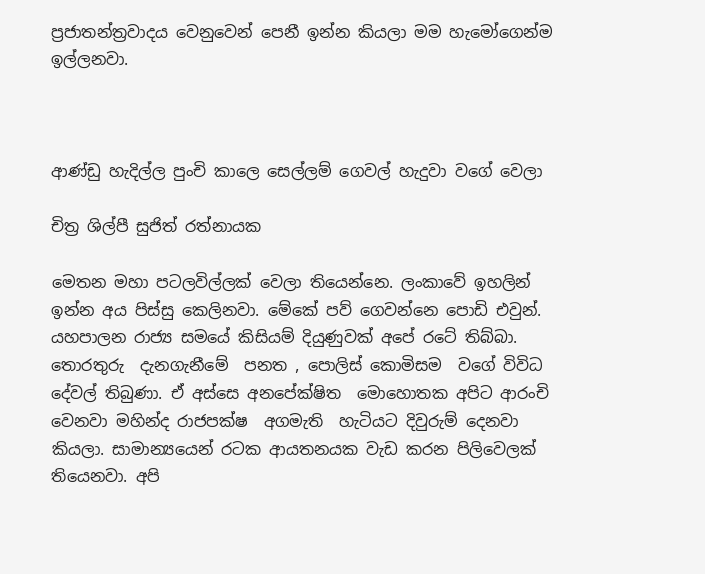ප්‍රජාතන්ත්‍රවාදය වෙනුවෙන් පෙනී ඉන්න කියලා මම හැමෝගෙන්ම ඉල්ලනවා.



ආණ්ඩු හැදිල්ල පුංචි කාලෙ සෙල්ලම් ගෙවල් හැදුවා වගේ වෙලා

චිත්‍ර ශිල්පී සුජිත් රත්නායක

මෙතන මහා පටලවිල්ලක් වෙලා තියෙන්නෙ. ලංකාවේ ඉහලින් ඉන්න අය පිස්සු කෙලිනවා. මේකේ පව් ගෙවන්නෙ පොඩි එවුන්. යහපාලන රාජ්‍ය සමයේ කිසියම් දියුණුවක් අපේ රටේ තිබ්බා. තොරතුරු  දැනගැනීමේ  පනත , පොලිස් කොමිසම  වගේ විවිධ දේවල් තිබුණා. ඒ අස්සෙ අනපේක්ෂිත  මොහොතක අපිට ආරංචි වෙනවා මහින්ද රාජපක්ෂ  අගමැති  හැටියට දිවුරුම් දෙනවා කියලා. සාමාන්‍යයෙන් රටක ආයතනයක වැඩ කරන පිලිවෙලක් තියෙනවා. අපි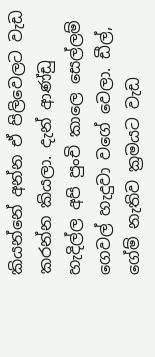කියන්නේ අන්න ඒ පිලිවෙලට වැඩ කරන්න කියලා. දැන් ආණ්ඩු හැදිල්ල අපි පුංචි කාලෙ සෙල්ලම් ගෙවල් හැදුවා වගේ වෙලා. ඩීල්, ගේම් නැතිව ක්‍රමයට වැඩ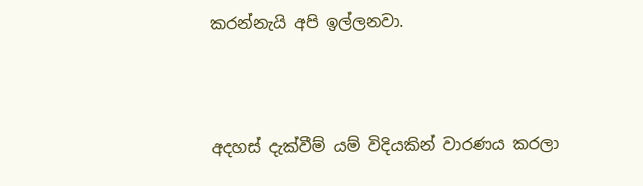කරන්නැයි අපි ඉල්ලනවා.



අදහස් දැක්වීම් යම් විදියකින් වාරණය කරලා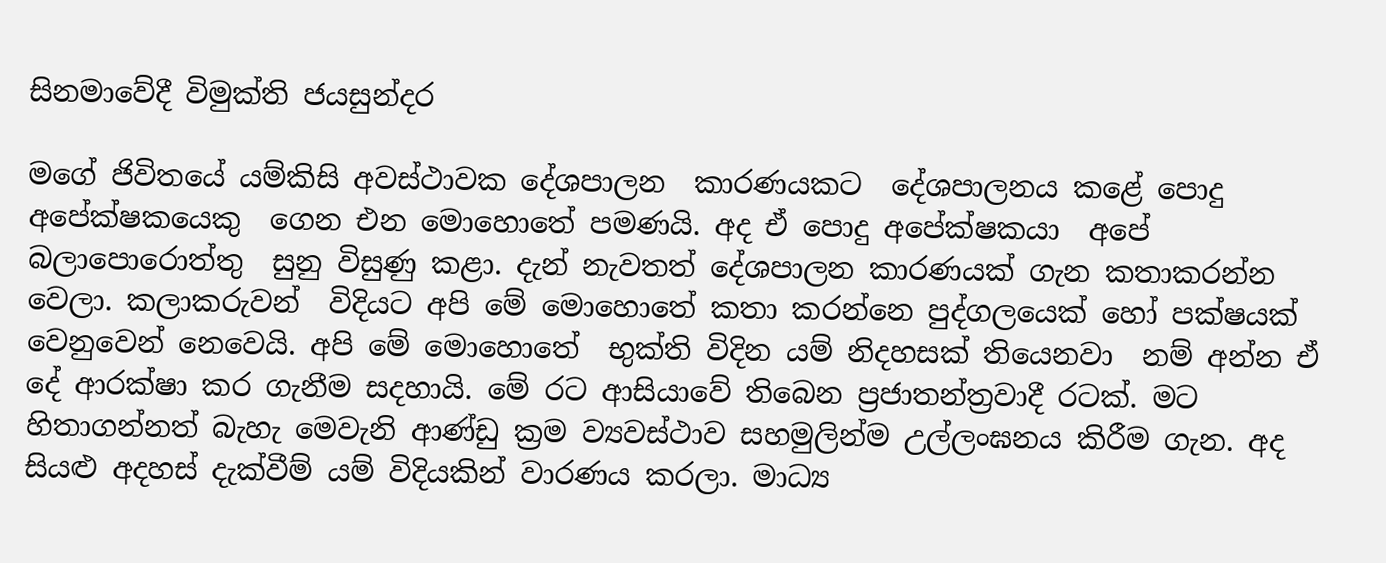සිනමාවේදී විමුක්ති ජයසුන්දර

මගේ ජිවිතයේ යම්කිසි අවස්ථාවක දේශපාලන  කාරණයකට  දේශපාලනය කළේ පොදු අපේක්ෂකයෙකු  ගෙන එන මොහොතේ පමණයි. අද ඒ පොදු අපේක්ෂකයා  අපේ බලාපොරොත්තු  සුනු විසුණු කළා. දැන් නැවතත් දේශපාලන කාරණයක් ගැන කතාකරන්න වෙලා. කලාකරුවන්  විදියට අපි මේ මොහොතේ කතා කරන්නෙ පුද්ගලයෙක් හෝ පක්ෂයක් වෙනුවෙන් නෙවෙයි. අපි මේ මොහොතේ  භුක්ති විදින යම් නිදහසක් තියෙනවා  නම් අන්න ඒ දේ ආරක්ෂා කර ගැනීම සදහායි. මේ රට ආසියාවේ තිබෙන ප්‍රජාතන්ත්‍රවාදී රටක්. මට හිතාගන්නත් බැහැ මෙවැනි ආණ්ඩු ක්‍රම ව්‍යවස්ථාව සහමුලින්ම උල්ලංඝනය කිරීම ගැන. අද සියළු අදහස් දැක්වීම් යම් විදියකින් වාරණය කරලා. මාධ්‍ය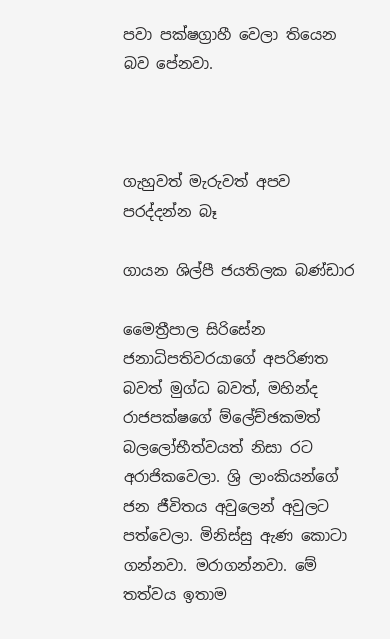පවා පක්ෂග්‍රාහී වෙලා තියෙන බව පේනවා.



ගැහුවත් මැරුවත් අපව පරද්දන්න බෑ

ගායන ශිල්පී ජයතිලක බණ්ඩාර

මෛත්‍රීපාල සිරිසේන ජනාධිපතිවරයාගේ අපරිණත බවත් මුග්ධ බවත්, මහින්ද රාජපක්ෂගේ ම්ලේච්ඡකමත් බලලෝභීත්වයත් නිසා රට අරාජිකවෙලා. ශ්‍රි ලාංකියන්ගේ ජන ජීවිතය අවුලෙන් අවුලට පත්වෙලා. මිනිස්සු ඇණ කොටා ගන්නවා. මරාගන්නවා. මේ තත්වය ඉතාම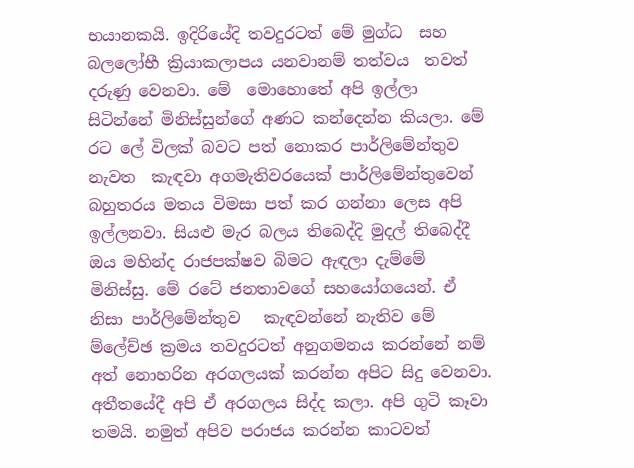භයානකයි. ඉදිරියේදි තවදුරටත් මේ මුග්ධ  සහ බලලෝභී ක්‍රියාකලාපය යනවානම් තත්වය  තවත් දරුණු වෙනවා. මේ  මොහොතේ අපි ඉල්ලා සිටින්නේ මිනිස්සුන්ගේ අණට කන්දෙන්න කියලා. මේ රට ලේ විලක් බවට පත් නොකර පාර්ලිමේන්තුව  නැවත  කැඳවා අගමැතිවරයෙක් පාර්ලිමේන්තුවෙන් බහුතරය මතය විමසා පත් කර ගන්නා ලෙස අපි ඉල්ලනවා. සියළු මැර බලය තිබෙද්දි මුදල් තිබෙද්දී ඔය මහින්ද රාජපක්ෂව බිමට ඇඳලා දැම්මේ මිනිස්සු. මේ රටේ ජනතාවගේ සහයෝගයෙන්. ඒ නිසා පාර්ලිමේන්තුව   කැඳවන්නේ නැතිව මේ ම්ලේච්ඡ ක්‍රමය තවදුරටත් අනුගමනය කරන්නේ නම් අත් නොහරින අරගලයක් කරන්න අපිට සිදු වෙනවා. අතීතයේදී අපි ඒ අරගලය සිද්ද කලා. අපි ගුටි කෑවා තමයි. නමුත් අපිව පරාජය කරන්න කාටවත්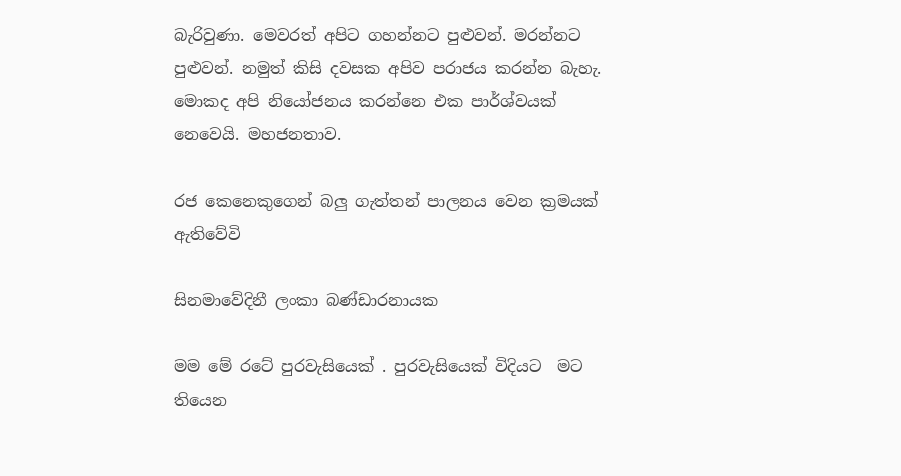බැරිවුණා. මෙවරත් අපිට ගහන්නට පුළුවන්. මරන්නට පුළුවන්. නමුත් කිසි දවසක අපිව පරාජය කරන්න බැහැ. මොකද අපි නියෝජනය කරන්නෙ එක පාර්ශ්වයක් නෙවෙයි. මහජනතාව.

රජ කෙනෙකුගෙන් බලු ගැත්තන් පාලනය වෙන ක්‍රමයක් ඇතිවේවි

සිනමාවේදිනී ලංකා බණ්ඩාරනායක

මම මේ රටේ පුරවැසියෙක් . පුරවැසියෙක් විදියට  මට තියෙන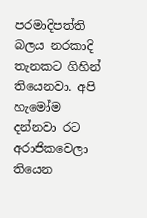පරමාදිපත්ති බලය නරකාදි තැනකට ගිහින් තියෙනවා. අපි හැමෝම දන්නවා රට අරාජිකවෙලා  තියෙන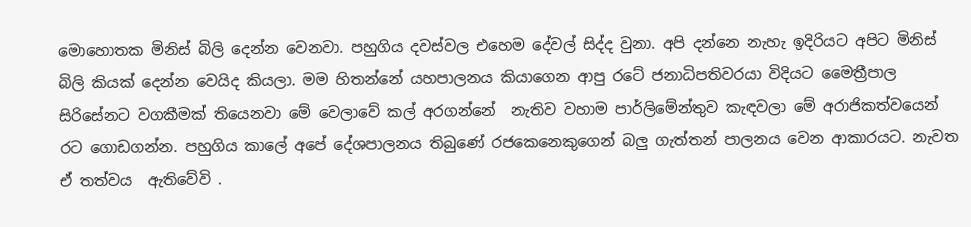මොහොතක මිනිස් බිලි දෙන්න වෙනවා. පහුගිය දවස්වල එහෙම දේවල් සිද්ද වුනා. අපි දන්නෙ නැහැ ඉදිරියට අපිට මිනිස් බිලි කියක් දෙන්න වෙයිද කියලා. මම හිතන්නේ යහපාලනය කියාගෙන ආපු රටේ ජනාධිපතිවරයා විදියට මෛත්‍රීපාල සිරිසේනට වගකීමක් තියෙනවා මේ වෙලාවේ කල් අරගන්නේ  නැතිව වහාම පාර්ලිමේන්තුව කැඳවලා මේ අරාජිකත්වයෙන් රට ගොඩගන්න. පහුගිය කාලේ අපේ දේශපාලනය තිබුණේ රජකෙනෙකුගෙන් බලු ගැත්තන් පාලනය වෙන ආකාරයට. නැවත ඒ තත්වය  ඇතිවේවි .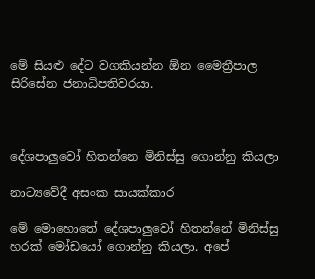මේ සියළු දේට වගකියන්න ඕන මෛත්‍රීපාල  සිරිසේන ජනාධිපතිවරයා.



දේශපාලුවෝ හිතන්නෙ මිනිස්සු ගොන්නු කියලා

නාට්‍යවේදී අසංක සායක්කාර

මේ මොහොතේ දේශපාලුවෝ හිතන්නේ මිනිස්සු හරක් මෝඩයෝ ගොන්නු කියලා. අපේ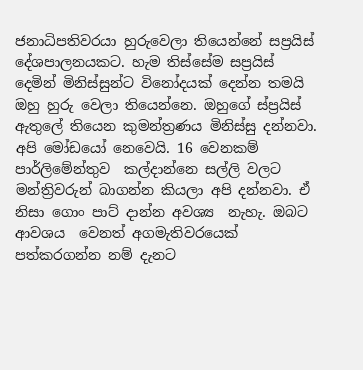ජනාධිපතිවරයා හුරුවෙලා තියෙන්නේ සප්‍රයිස් දේශපාලනයකට. හැම තිස්සේම සප්‍රයිස්  දෙමින් මිනිස්සුන්ට විනෝදයක් දෙන්න තමයි ඔහු හුරු වෙලා තියෙන්නෙ. ඔහුගේ ස්ප්‍රයිස්  ඇතුලේ තියෙන කුමන්ත්‍රණය මිනිස්සු දන්නවා. අපි මෝඩයෝ නෙවෙයි. 16 වෙනකම් පාර්ලිමේන්තුව  කල්දාන්නෙ සල්ලි වලට මන්ත්‍රිවරුන් බාගන්න කියලා අපි දන්නවා. ඒ නිසා ගොං පාට් දාන්න අවශ්‍ය  නැහැ. ඔබට ආවශය  වෙනත් අගමැතිවරයෙක් පත්කරගන්න නම් දැනට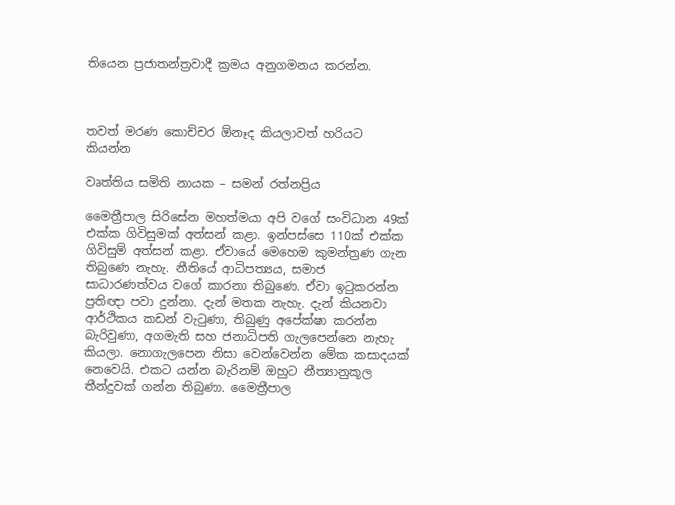තියෙන ප්‍රජාතන්ත්‍රවාදී ක්‍රමය අනුගමනය කරන්න.



තවත් මරණ කොච්චර ඕනෑද කියලාවත් හරියට කියන්න

වෘත්තිය සමිති නායක – සමන් රත්නප්‍රිය

මෛත්‍රීපාල සිරිසේන මහත්මයා අපි වගේ සංවිධාන 49ක් එක්ක ගිවිසුමක් අත්සන් කළා. ඉන්පස්සෙ 110ක් එක්ක ගිවිසුම් අත්සන් කළා. ඒවායේ මෙහෙම කුමන්ත්‍රණ ගැන තිබුණෙ නැහැ. නීතියේ ආධිපත්‍යය, සමාජ සාධාරණත්වය වගේ කාරනා තිබුණෙ. ඒවා ඉටුකරන්න ප්‍රතිඥා පවා දුන්නා. දැන් මතක නැහැ. දැන් කියනවා ආර්ථිකය කඩන් වැටුණා, තිබුණු අපේක්ෂා කරන්න බැරිවුණා, අගමැති සහ ජනාධිපති ගැලපෙන්නෙ නැහැ කියලා. නොගැලපෙන නිසා වෙන්වෙන්න මේක කසාදයක් නෙවෙයි. එකට යන්න බැරිනම් ඔහුට නීත්‍යානුකූල තීන්දුවක් ගන්න තිබුණා. මෛත්‍රීපාල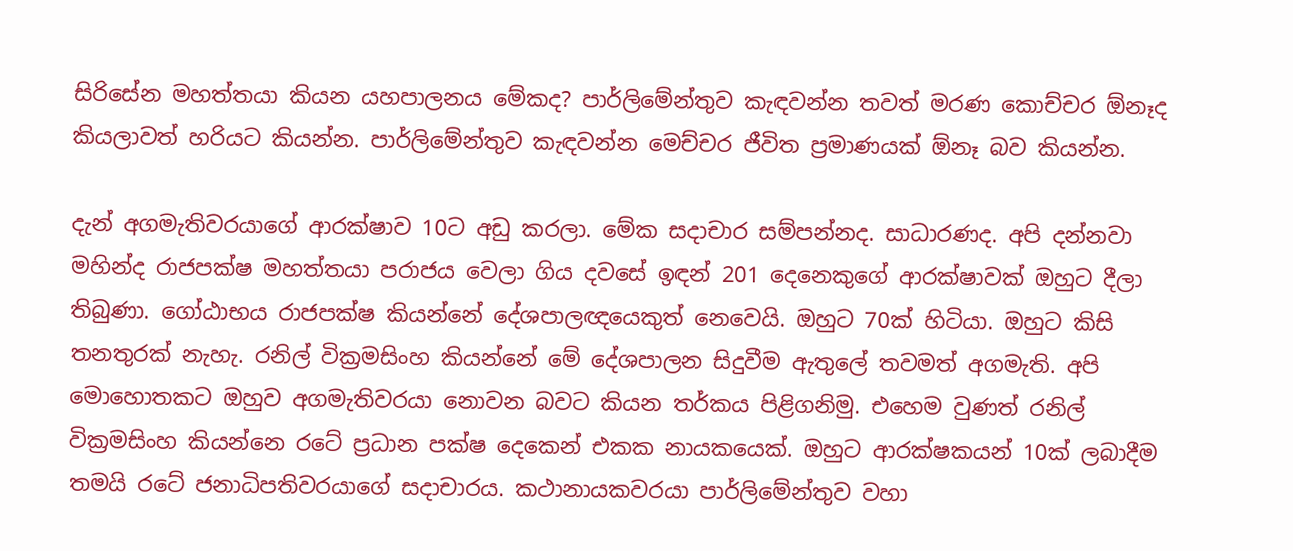සිරිසේන මහත්තයා කියන යහපාලනය මේකද? පාර්ලිමේන්තුව කැඳවන්න තවත් මරණ කොච්චර ඕනෑද කියලාවත් හරියට කියන්න. පාර්ලිමේන්තුව කැඳවන්න මෙච්චර ජීවිත ප්‍රමාණයක් ඕනෑ බව කියන්න.

දැන් අගමැතිවරයාගේ ආරක්ෂාව 10ට අඩු කරලා. මේක සදාචාර සම්පන්නද. සාධාරණද. අපි දන්නවා මහින්ද රාජපක්ෂ මහත්තයා පරාජය වෙලා ගිය දවසේ ඉඳන් 201 දෙනෙකුගේ ආරක්ෂාවක් ඔහුට දීලා තිබුණා. ගෝඨාභය රාජපක්ෂ කියන්නේ දේශපාලඥයෙකුත් නෙවෙයි. ඔහුට 70ක් හිටියා. ඔහුට කිසි තනතුරක් නැහැ. රනිල් වික්‍රමසිංහ කියන්නේ මේ දේශපාලන සිදුවීම ඇතුලේ තවමත් අගමැති. අපි මොහොතකට ඔහුව අගමැතිවරයා නොවන බවට කියන තර්කය පිළිගනිමු. එහෙම වුණත් රනිල් වික්‍රමසිංහ කියන්නෙ රටේ ප්‍රධාන පක්ෂ දෙකෙන් එකක නායකයෙක්. ඔහුට ආරක්ෂකයන් 10ක් ලබාදීම තමයි රටේ ජනාධිපතිවරයාගේ සදාචාරය. කථානායකවරයා පාර්ලිමේන්තුව වහා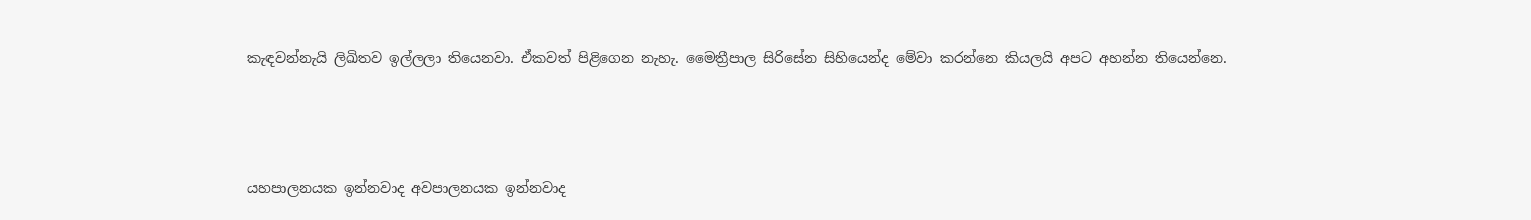කැඳවන්නැයි ලිඛිතව ඉල්ලලා තියෙනවා. ඒකවත් පිළිගෙන නැහැ. මෛත්‍රීපාල සිරිසේන සිහියෙන්ද මේවා කරන්නෙ කියලයි අපට අහන්න තියෙන්නෙ.



යහපාලනයක ඉන්නවාද අවපාලනයක ඉන්නවාද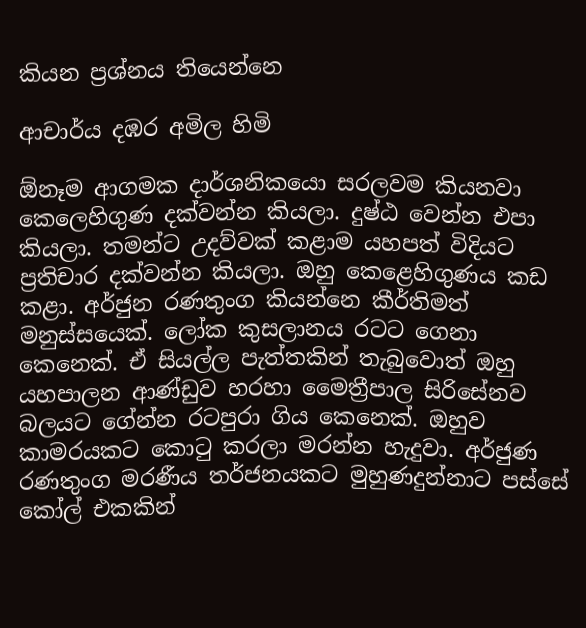කියන ප්‍රශ්නය තියෙන්නෙ

ආචාර්ය දඹර අමිල හිමි

ඕනෑම ආගමක දාර්ශනිකයො සරලවම කියනවා කෙලෙහිගුණ දක්වන්න කියලා. දුෂ්ඨ වෙන්න එපා කියලා. තමන්ට උදව්වක් කළාම යහපත් විදියට ප්‍රතිචාර දක්වන්න කියලා. ඔහු කෙළෙහිගුණය කඩ කළා. අර්ජුන රණතුංග කියන්නෙ කීර්තිමත් මනුස්සයෙක්. ලෝක කුසලානය රටට ගෙනා කෙනෙක්. ඒ සියල්ල පැත්තකින් තැබුවොත් ඔහු යහපාලන ආණ්ඩුව හරහා මෛත්‍රීපාල සිරිසේනව බලයට ගේන්න රටපුරා ගිය කෙනෙක්. ඔහුව කාමරයකට කොටු කරලා මරන්න හැදුවා. අර්ජුණ රණතුංග මරණීය තර්ජනයකට මුහුණදුන්නාට පස්සේ කෝල් එකකින්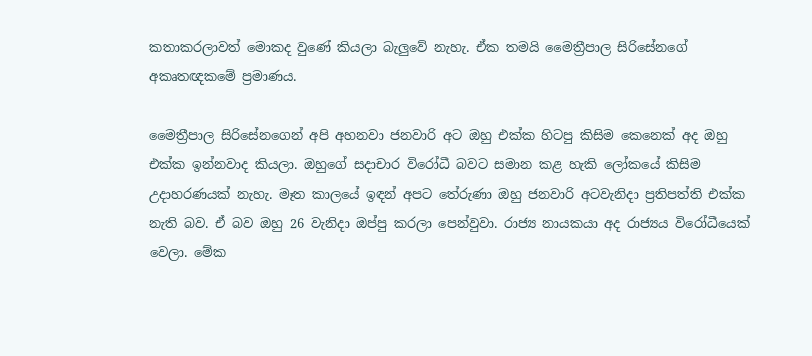කතාකරලාවත් මොකද වුණේ කියලා බැලුවේ නැහැ. ඒක තමයි මෛත්‍රීපාල සිරිසේනගේ අකෘතඥකමේ ප්‍රමාණය.

මෛත්‍රීපාල සිරිසේනගෙන් අපි අහනවා ජනවාරි අට ඔහු එක්ක හිටපු කිසිම කෙනෙක් අද ඔහු එක්ක ඉන්නවාද කියලා. ඔහුගේ සදාචාර විරෝධී බවට සමාන කළ හැකි ලෝකයේ කිසිම උදාහරණයක් නැහැ. මෑත කාලයේ ඉඳන් අපට තේරුණා ඔහු ජනවාරි අටවැනිදා ප්‍රතිපත්ති එක්ක නැති බව. ඒ බව ඔහු 26 වැනිදා ඔප්පු කරලා පෙන්වුවා. රාජ්‍ය නායකයා අද රාජ්‍යය විරෝධීයෙක් වෙලා. මේක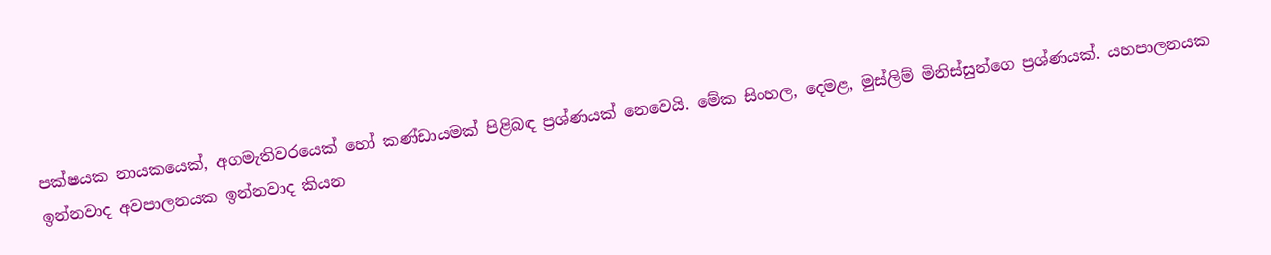පක්ෂයක නායකයෙක්, අගමැතිවරයෙක් හෝ කණ්ඩායමක් පිළිබඳ ප්‍රශ්ණයක් නෙවෙයි. මේක සිංහල, දෙමළ, මුස්ලිම් මිනිස්සුන්ගෙ ප්‍රශ්ණයක්. යහපාලනයක ඉන්නවාද අවපාලනයක ඉන්නවාද කියන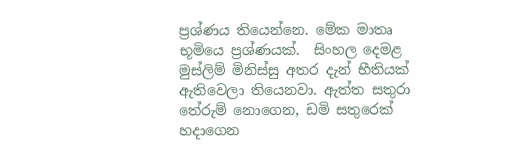ප්‍රශ්ණය තියෙන්නෙ. මේක මාතෘ භූමියෙ ප්‍රශ්ණයක්.  සිංහල දෙමළ මුස්ලිම් මිනිස්සු අතර දැන් භීතියක් ඇතිවෙලා තියෙනවා. ඇත්ත සතුරා තේරුම් නොගෙන, ඩමි සතුරෙක් හදාගෙන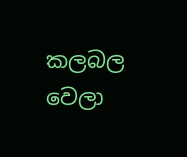කලබල වෙලා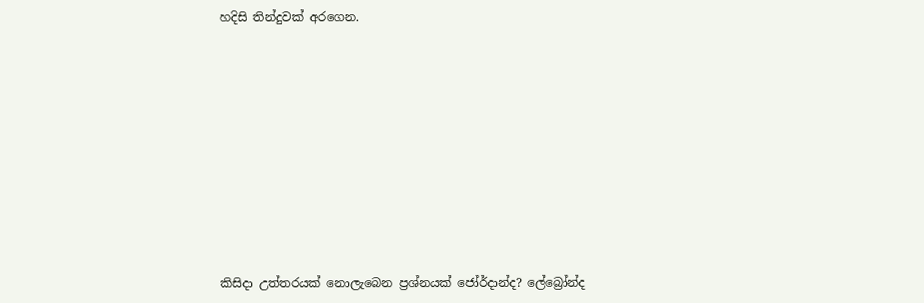හදිසි තින්දුවක් අරගෙන.









කිසිදා උත්තරයක් නොලැබෙන ප්‍රශ්නයක් ජෝර්දාන්ද? ලේබ්‍රෝන්ද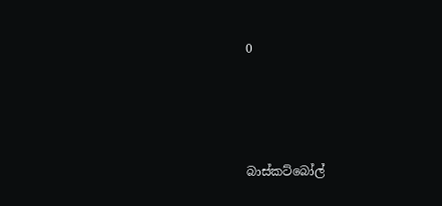0





බාස්කට්බෝල්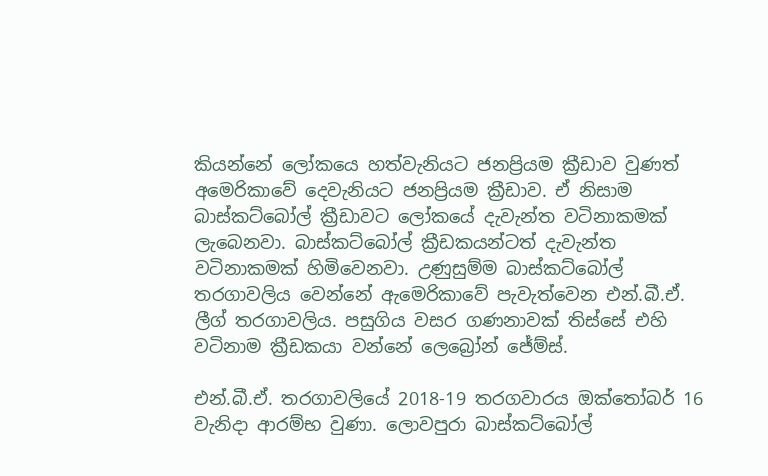කියන්නේ ලෝකයෙ හත්වැනියට ජනප්‍රියම ක්‍රීඩාව වුණත් අමෙරිකාවේ දෙවැනියට ජනප්‍රියම ක්‍රීඩාව. ඒ නිසාම බාස්කට්බෝල් ක්‍රීඩාවට ලෝකයේ දැවැන්ත වටිනාකමක් ලැබෙනවා. බාස්කට්බෝල් ක්‍රීඩකයන්ටත් දැවැන්ත වටිනාකමක් හිමිවෙනවා. උණුසුම්ම බාස්කට්බෝල් තරගාවලිය වෙන්නේ ඇමෙරිකාවේ පැවැත්වෙන එන්.බී.ඒ. ලීග් තරගාවලිය. පසුගිය වසර ගණනාවක් තිස්සේ එහි වටිනාම ක්‍රීඩකයා වන්නේ ලෙබ්‍රෝන් ජේම්ස්.

එන්.බී.ඒ. තරගාවලියේ 2018-19 තරගවාරය ඔක්තෝබර් 16 වැනිදා ආරම්භ වුණා. ලොවපුරා බාස්කට්බෝල්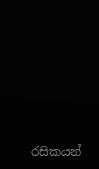රසිකයන්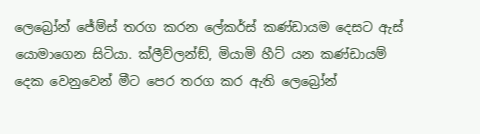ලෙබ්‍රෝන් ජේම්ස් තරග කරන ලේකර්ස් කණ්ඩායම දෙසට ඇස් යොමාගෙන සිටියා. ක්ලීව්ලන්ඞ්, මියාමි හීට් යන කණ්ඩායම් දෙක වෙනුවෙන් මීට පෙර තරග කර ඇති ලෙබ්‍රෝන්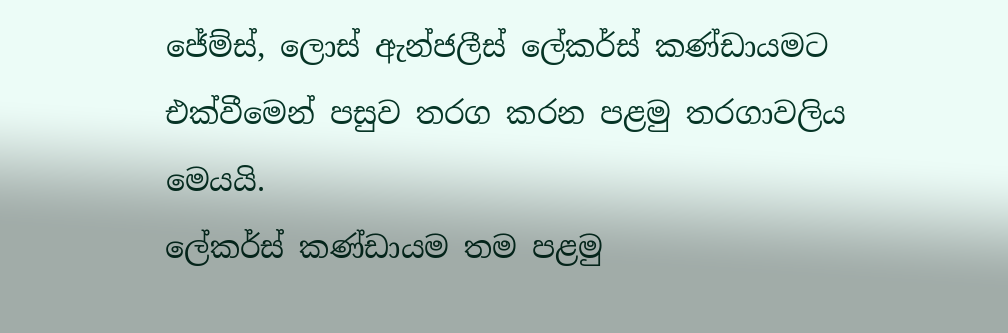ජේම්ස්, ලොස් ඇන්ජලීස් ලේකර්ස් කණ්ඩායමට එක්වීමෙන් පසුව තරග කරන පළමු තරගාවලිය මෙයයි.
ලේකර්ස් කණ්ඩායම තම පළමු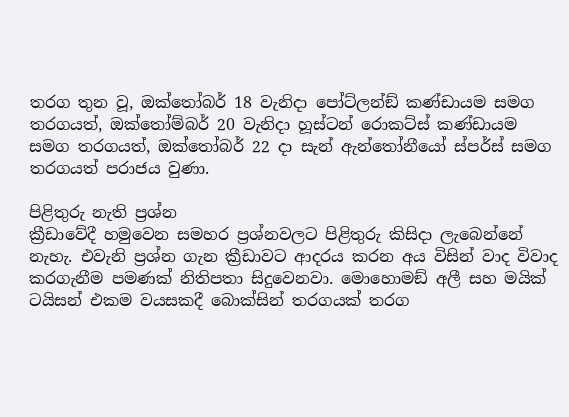තරග තුන වූ, ඔක්තෝබර් 18 වැනිදා පෝට්ලන්ඞ් කණ්ඩායම සමග තරගයත්, ඔක්තෝම්බර් 20 වැනිදා හූස්ටන් රොකට්ස් කණ්ඩායම සමග තරගයත්, ඔක්තෝබර් 22 දා සැන් ඇන්තෝනීයෝ ස්පර්ස් සමග තරගයත් පරාජය වුණා.

පිළිතුරු නැති ප්‍රශ්න
ක්‍රීඩාවේදී හමුවෙන සමහර ප්‍රශ්නවලට පිළිතුරු කිසිදා ලැබෙන්නේ නැහැ. එවැනි ප්‍රශ්න ගැන ක්‍රීඩාවට ආදරය කරන අය විසින් වාද විවාද කරගැනීම පමණක් නිතිපතා සිදුවෙනවා. මොහොමඞ් අලී සහ මයික් ටයිසන් එකම වයසකදී බොක්සින් තරගයක් තරග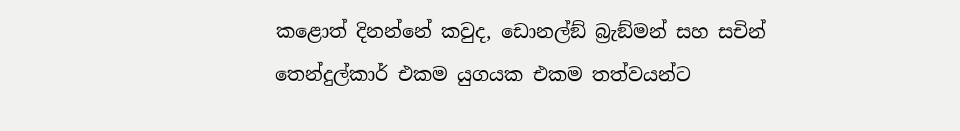කළොත් දිනන්නේ කවුද, ඩොනල්ඞ් බ්‍රැඞ්මන් සහ සචින් තෙන්දුල්කාර් එකම යුගයක එකම තත්වයන්ට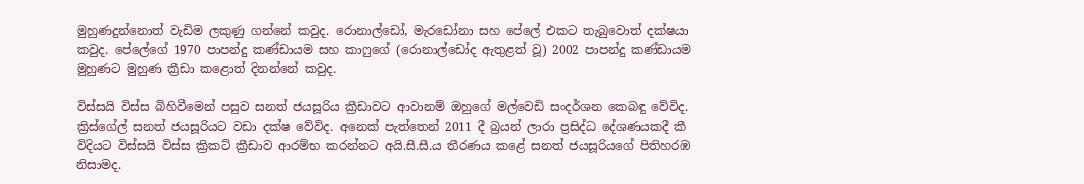මුහුණදුන්නොත් වැඩිම ලකුණු ගන්නේ කවුද. රොනාල්ඩෝ, මැරඩෝනා සහ පේලේ එකට තැබුවොත් දක්ෂයා කවුද. පේලේගේ 1970 පාපන්දු කණ්ඩායම සහ කාෆුගේ (රොනාල්ඩෝද ඇතුළත් වූ) 2002 පාපන්දු කණ්ඩායම මුහුණට මුහුණ ක්‍රීඩා කළොත් දිනන්නේ කවුද.

විස්සයි විස්ස බිහිවීමෙන් පසුව සනත් ජයසූරිය ක්‍රීඩාවට ආවානම් ඔහුගේ මල්වෙඩි සංදර්ශන කෙබඳු වේවිද. ක්‍රිස්ගේල් සනත් ජයසූරියට වඩා දක්ෂ වේවිද. අනෙක් පැත්තෙන් 2011 දී බ්‍රයන් ලාරා ප්‍රසිද්ධ දේශණයකදී කී විදියට විස්සයි විස්ස ක්‍රිකට් ක්‍රීඩාව ආරම්භ කරන්නට අයි.සී.සී.ය තීරණය කළේ සනත් ජයසූරියගේ පිතිහරඹ නිසාමද.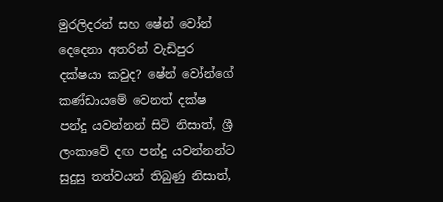මුරලිදරන් සහ ෂේන් වෝන් දෙදෙනා අතරින් වැඩිපුර දක්ෂයා කවුද? ෂේන් වෝන්ගේ කණ්ඩායමේ වෙනත් දක්ෂ පන්දු යවන්නන් සිටි නිසාත්, ශ්‍රී ලංකාවේ දඟ පන්දු යවන්නන්ට සුදුසු තත්වයන් තිබුණු නිසාත්,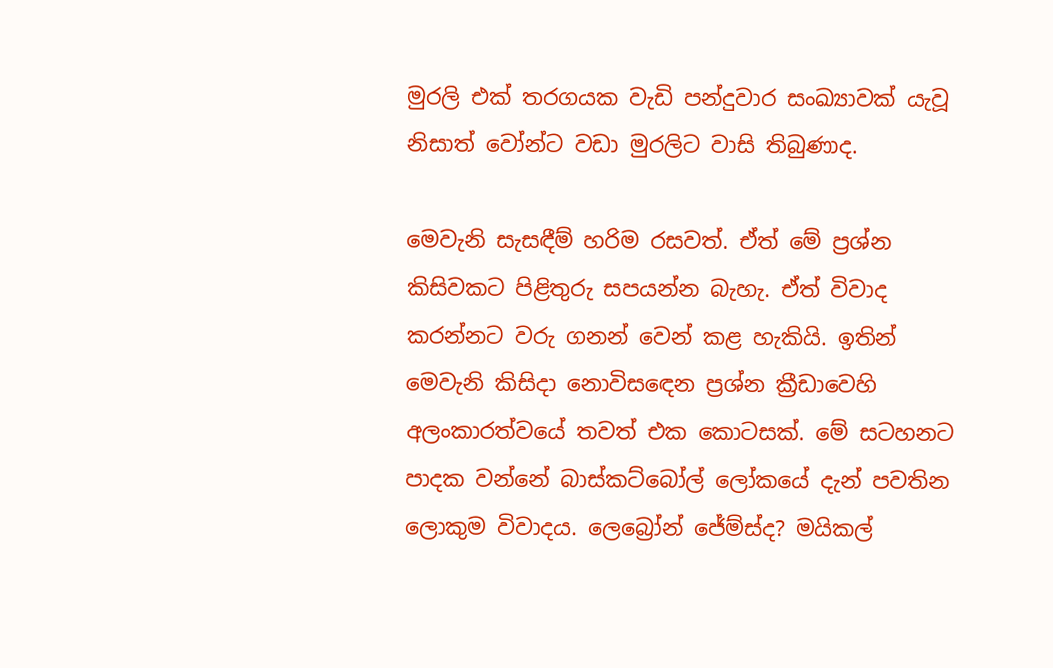මුරලි එක් තරගයක වැඩි පන්දුවාර සංඛ්‍යාවක් යැවූ නිසාත් වෝන්ට වඩා මුරලිට වාසි තිබුණාද.

මෙවැනි සැසඳීම් හරිම රසවත්. ඒත් මේ ප්‍රශ්න කිසිවකට පිළිතුරු සපයන්න බැහැ. ඒත් විවාද කරන්නට වරු ගනන් වෙන් කළ හැකියි. ඉතින් මෙවැනි කිසිදා නොවිසඳෙන ප්‍රශ්න ක්‍රීඩාවෙහි අලංකාරත්වයේ තවත් එක කොටසක්. මේ සටහනට පාදක වන්නේ බාස්කට්බෝල් ලෝකයේ දැන් පවතින ලොකුම විවාදය. ලෙබ්‍රෝන් ජේම්ස්ද? මයිකල්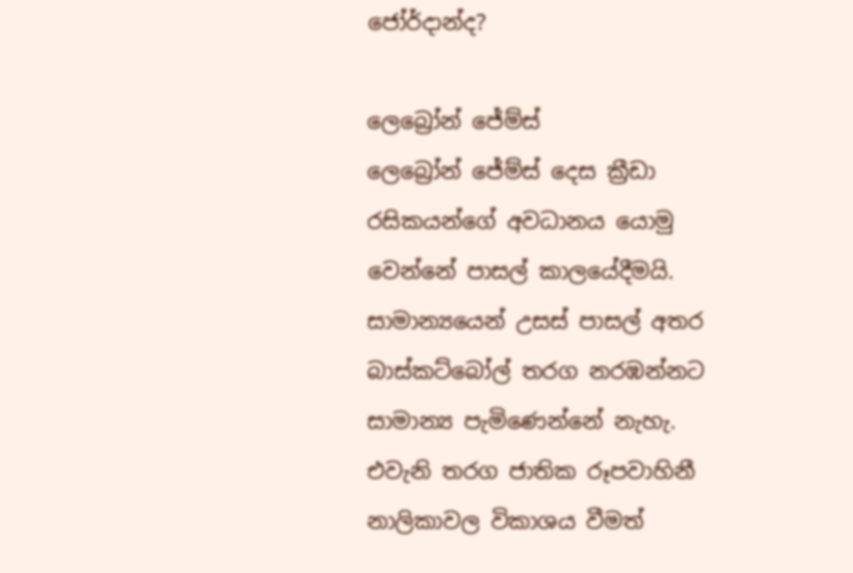ජෝර්දාන්ද?

ලෙබ්‍රෝන් ජේම්ස්
ලෙබ්‍රෝන් ජේම්ස් දෙස ක්‍රීඩා රසිකයන්ගේ අවධානය යොමු වෙන්නේ පාසල් කාලයේදීමයි. සාමාන්‍යයෙන් උසස් පාසල් අතර බාස්කට්බෝල් තරග නරඹන්නට සාමාන්‍ය පැමිණෙන්නේ නැහැ. එවැනි තරග ජාතික රූපවාහිනී නාලිකාවල විකාශය වීමත්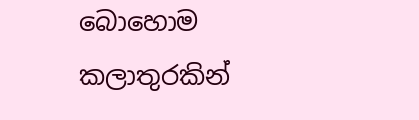බොහොම කලාතුරකින්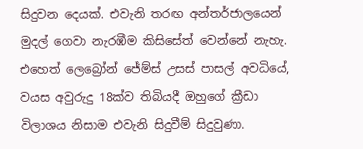සිදුවන දෙයක්. එවැනි තරඟ අන්තර්ජාලයෙන් මුදල් ගෙවා නැරඹීම කිසිසේත් වෙන්නේ නැහැ. එහෙත් ලෙබ්‍රෝන් ජේම්ස් උසස් පාසල් අවධියේ, වයස අවුරුදු 18ක්ව තිබියදී ඔහුගේ ක්‍රීඩා විලාශය නිසාම එවැනි සිදුවීම් සිදුවුණා.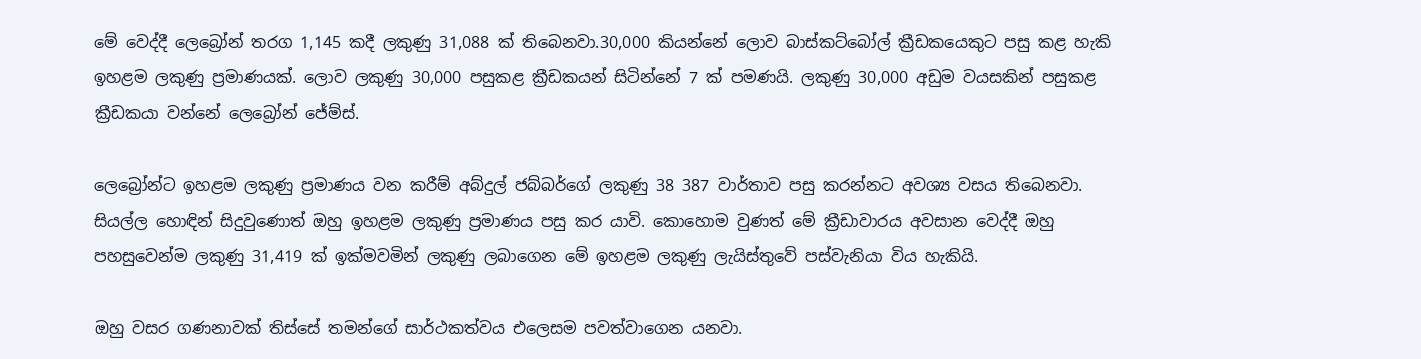මේ වෙද්දී ලෙබ්‍රෝන් තරග 1,145 කදී ලකුණු 31,088 ක් තිබෙනවා.30,000 කියන්නේ ලොව බාස්කට්බෝල් ක්‍රීඩකයෙකුට පසු කළ හැකි ඉහළම ලකුණු ප්‍රමාණයක්. ලොව ලකුණු 30,000 පසුකළ ක්‍රීඩකයන් සිටින්නේ 7 ක් පමණයි. ලකුණු 30,000 අඩුම වයසකින් පසුකළ ක්‍රීඩකයා වන්නේ ලෙබ්‍රෝන් ජේම්ස්.

ලෙබ්‍රෝන්ට ඉහළම ලකුණු ප්‍රමාණය වන කරීම් අබ්දුල් ජබ්බර්ගේ ලකුණු 38 387 වාර්තාව පසු කරන්නට අවශ්‍ය වසය තිබෙනවා. සියල්ල හොඳින් සිදුවුණොත් ඔහු ඉහළම ලකුණු ප්‍රමාණය පසු කර යාවි. කොහොම වුණත් මේ ක්‍රීඩාවාරය අවසාන වෙද්දී ඔහු පහසුවෙන්ම ලකුණු 31,419 ක් ඉක්මවමින් ලකුණු ලබාගෙන මේ ඉහළම ලකුණු ලැයිස්තුවේ පස්වැනියා විය හැකියි.

ඔහු වසර ගණනාවක් තිස්සේ තමන්ගේ සාර්ථකත්වය එලෙසම පවත්වාගෙන යනවා.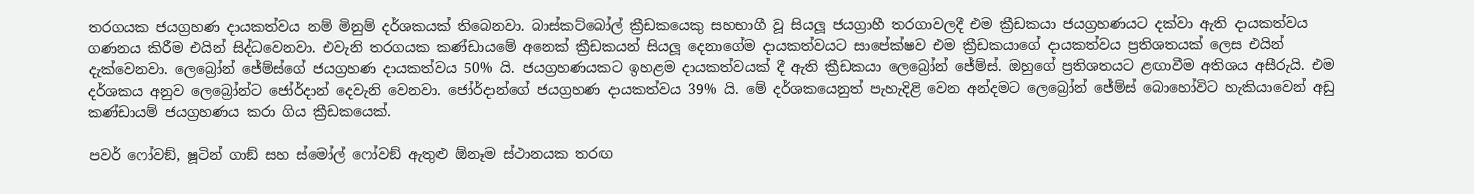තරගයක ජයග්‍රහණ දායකත්වය නම් මිනුම් දර්ශකයක් තිබෙනවා. බාස්කට්බෝල් ක්‍රීඩකයෙකු සහභාගී වූ සියලූ‍ ජයග්‍රාහී තරගාවලදී එම ක්‍රීඩකයා ජයග්‍රහණයට දක්වා ඇති දායකත්වය ගණනය කිරීම එයින් සිද්ධවෙනවා. එවැනි තරගයක කණ්ඩායමේ අනෙක් ක්‍රීඩකයන් සියලූ‍ දෙනාගේම දායකත්වයට සාපේක්ෂව එම ක්‍රීඩකයාගේ දායකත්වය ප්‍රතිශතයක් ලෙස එයින් දැක්වෙනවා. ලෙබ්‍රෝන් ජේම්ස්ගේ ජයග්‍රහණ දායකත්වය 50% යි. ජයග්‍රහණයකට ඉහළම දායකත්වයක් දී ඇති ක්‍රීඩකයා ලෙබ්‍රෝන් ජේම්ස්. ඔහුගේ ප්‍රතිශතයට ළඟාවීම අතිශය අසීරුයි. එම දර්ශකය අනුව ලෙබ්‍රෝන්ට ජෝර්දාන් දෙවැනි වෙනවා. ජෝර්දාන්ගේ ජයග්‍රහණ දායකත්වය 39% යි. මේ දර්ශකයෙනුත් පැහැදිළි වෙන අන්දමට ලෙබ්‍රෝන් ජේම්ස් බොහෝවිට හැකියාවෙන් අඩු කණ්ඩායම් ජයග්‍රහණය කරා ගිය ක්‍රීඩකයෙක්.

පවර් ෆෝවඞ්, ෂූටින් ගාඞ් සහ ස්මෝල් ෆෝවඞ් ඇතුළු ඕනෑම ස්ථානයක තරඟ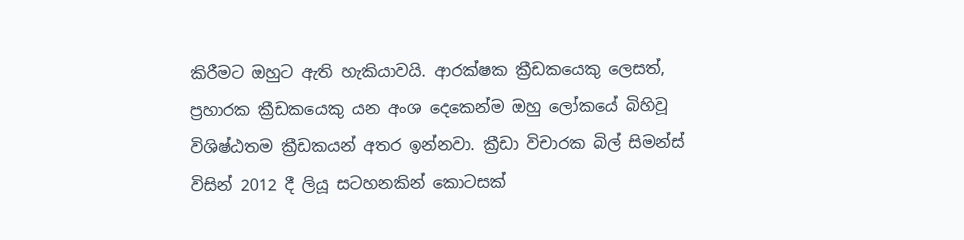කිරීමට ඔහුට ඇති හැකියාවයි. ආරක්ෂක ක්‍රීඩකයෙකු ලෙසත්, ප්‍රහාරක ක්‍රීඩකයෙකු යන අංශ දෙකෙන්ම ඔහු ලෝකයේ බිහිවූ විශිෂ්ඨතම ක්‍රීඩකයන් අතර ඉන්නවා. ක්‍රීඩා විචාරක බිල් සිමන්ස් විසින් 2012 දී ලියූ සටහනකින් කොටසක්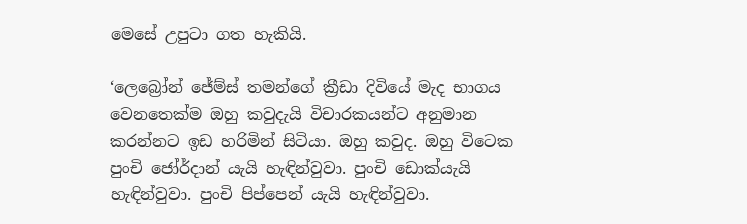මෙසේ උපුටා ගත හැකියි.

‘ලෙබ්‍රෝන් ජේම්ස් තමන්ගේ ක්‍රීඩා දිවියේ මැද භාගය වෙනතෙක්ම ඔහු කවුදැයි විචාරකයන්ට අනුමාන කරන්නට ඉඩ හරිමින් සිටියා. ඔහු කවුද. ඔහු විටෙක පුංචි ජෝර්දාන් යැයි හැඳින්වුවා. පුංචි ඩොක්යැයි හැඳින්වුවා. පුංචි පිප්පෙන් යැයි හැඳින්වුවා.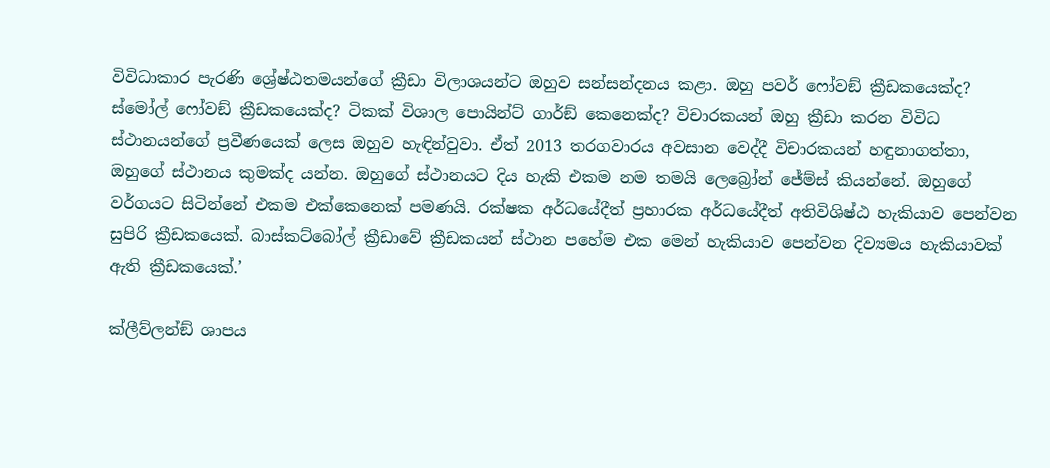විවිධාකාර පැරණි ශ්‍රේෂ්ඨතමයන්ගේ ක්‍රීඩා විලාශයන්ට ඔහුව සන්සන්දනය කළා. ඔහු පවර් ෆෝවඞ් ක්‍රීඩකයෙක්ද? ස්මෝල් ‍ෆෝවඞ් ක්‍රීඩකයෙක්ද? ටිකක් විශාල පොයින්ට් ගාර්ඞ් කෙනෙක්ද? විචාරකයන් ඔහු ක්‍රීඩා කරන විවිධ ස්ථානයන්ගේ ප්‍රවීණයෙක් ලෙස ඔහුව හැඳින්වුවා. ඒත් 2013 තරගවාරය අවසාන වෙද්දී විචාරකයන් හඳුනාගත්තා, ඔහුගේ ස්ථානය කුමක්ද යන්න. ඔහුගේ ස්ථානයට දිය හැකි එකම නම තමයි ලෙබ්‍රෝන් ජේම්ස් කියන්නේ. ඔහුගේ වර්ගයට සිටින්නේ එකම එක්කෙනෙක් පමණයි. රක්ෂක අර්ධයේදීත් ප්‍රහාරක අර්ධයේදීත් අතිවිශිෂ්ඨ හැකියාව පෙන්වන සුපිරි ක්‍රීඩකයෙක්. බාස්කට්බෝල් ක්‍රීඩාවේ ක්‍රීඩකයන් ස්ථාන පහේම එක මෙන් හැකියාව පෙන්වන දිව්‍යමය හැකියාවක් ඇති ක්‍රීඩකයෙක්.’

ක්ලීව්ලන්ඞ් ශාපය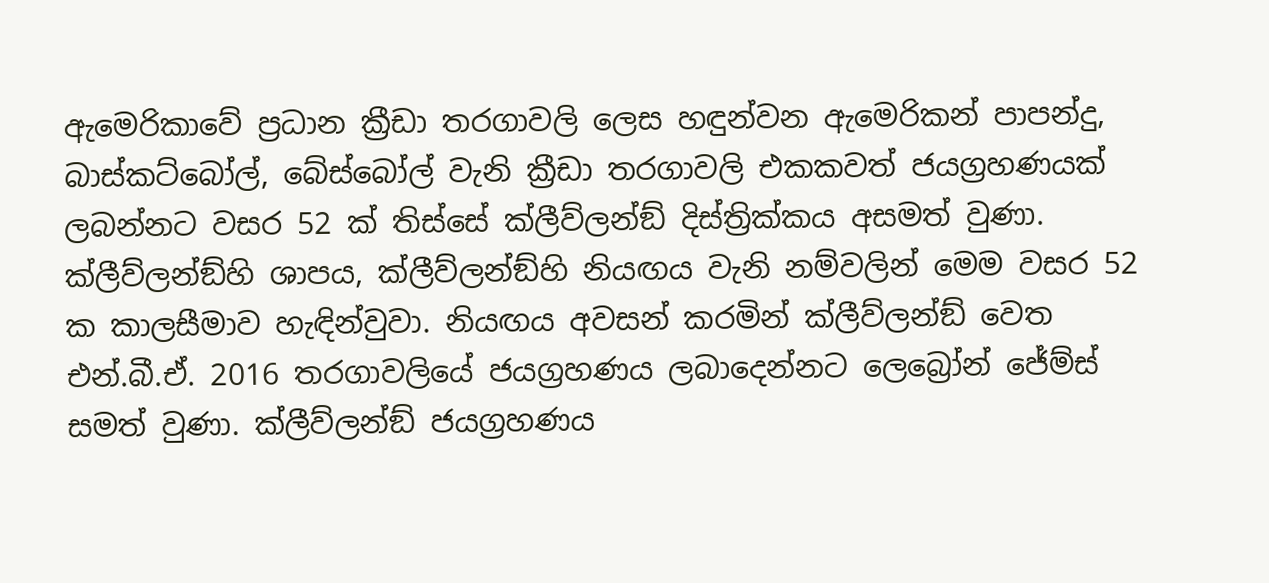ඇමෙරිකාවේ ප්‍රධාන ක්‍රීඩා තරගාවලි ලෙස හඳුන්වන ඇමෙරිකන් පාපන්දු, බාස්කට්බෝල්, බේස්බෝල් වැනි ක්‍රීඩා තරගාවලි එකකවත් ජයග්‍රහණයක් ලබන්නට වසර 52 ක් තිස්සේ ක්ලීව්ලන්ඞ් දිස්ත්‍රික්කය අසමත් වුණා. ක්ලීව්ලන්ඞ්හි ශාපය, ක්ලීව්ලන්ඞ්හි නියඟය වැනි නම්වලින් මෙම වසර 52 ක කාලසීමාව හැඳින්වුවා. නියඟය අවසන් කරමින් ක්ලීව්ලන්ඞ් වෙත එන්.බී.ඒ. 2016 තරගාවලියේ ජයග්‍රහණය ලබාදෙන්නට ලෙබ්‍රෝන් ජේම්ස් සමත් වුණා. ක්ලීව්ලන්ඞ් ජයග්‍රහණය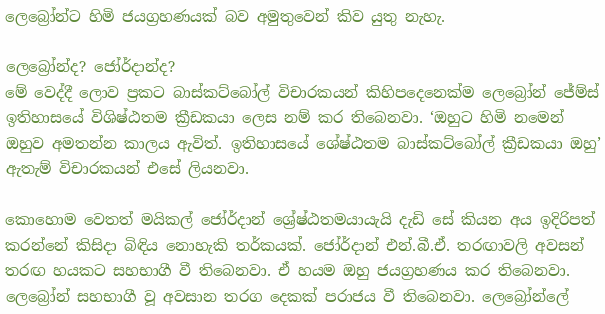ලෙබ්‍රෝන්ට හිමි ජයග්‍රහණයක් බව අමුතුවෙන් කිව යුතු නැහැ.

ලෙබ්‍රෝන්ද? ජෝර්දාන්ද?
මේ වෙද්දී ලොව ප්‍රකට බාස්කට්බෝල් විචාරකයන් කිහිපදෙනෙක්ම ලෙබ්‍රෝන් ජේම්ස් ඉතිහාසයේ විශිෂ්ඨතම ක්‍රීඩකයා ලෙස නම් කර තිබෙනවා. ‘ඔහුට හිමි නමෙන් ඔහුව අමතන්න කාලය ඇවිත්. ඉතිහාසයේ ශේෂ්ඨතම බාස්කට්බෝල් ක්‍රීඩකයා ඔහු’ ඇතැම් විචාරකයන් එසේ ලියනවා.

කොහොම වෙතත් මයිකල් ජෝර්දාන් ශ්‍රේෂ්ඨතමයායැයි දැඩි සේ කියන අය ඉදිරිපත් කරන්නේ කිසිදා බිඳිය නොහැකි තර්කයක්. ජෝර්දාන් එන්.බී.ඒ. තරඟාවලි අවසන් තරඟ හයකට සහභාගී වී තිබෙනවා. ඒ හයම ඔහු ජයග්‍රහණය කර තිබෙනවා. ලෙබ්‍රෝන් සහභාගී වූ අවසාන තරග දෙකක් පරාජය වී තිබෙනවා. ලෙබ්‍රෝන්ලේ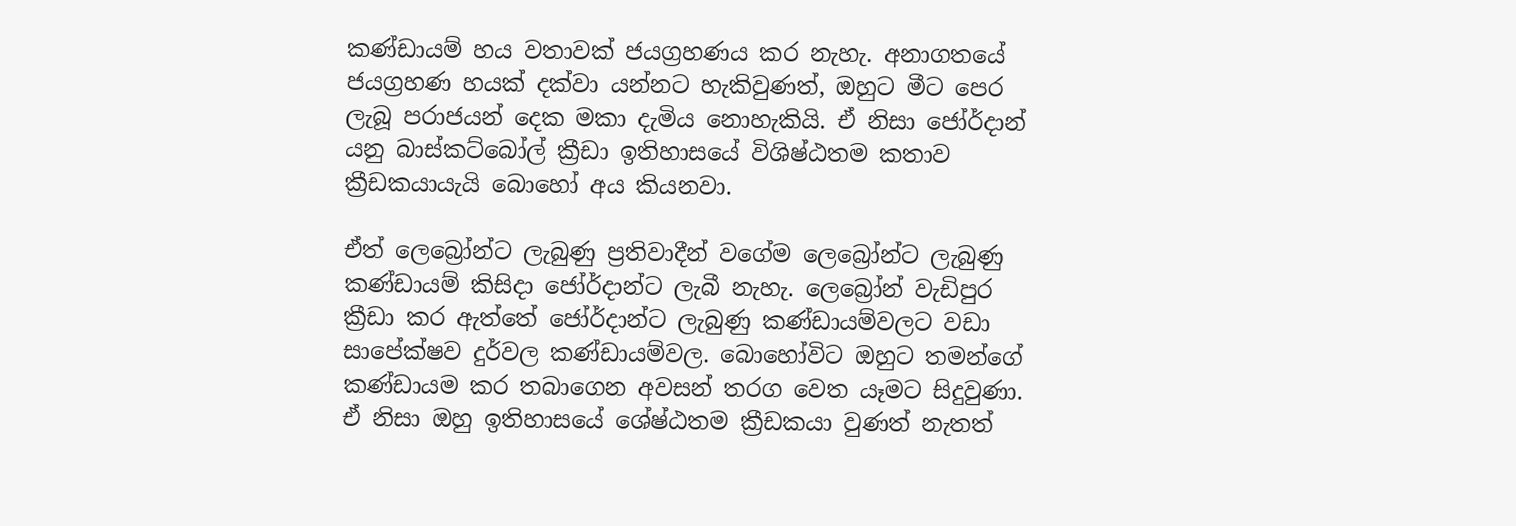කණ්ඩායම් හය වතාවක් ජයග්‍රහණය කර නැහැ. අනාගතයේ ජයග්‍රහණ හයක් දක්වා යන්නට හැකිවුණත්, ඔහුට මීට පෙර ලැබූ පරාජයන් දෙක මකා දැමිය නොහැකියි. ඒ නිසා ජෝර්දාන් යනු බාස්කට්බෝල් ක්‍රීඩා ඉතිහාසයේ විශිෂ්ඨතම කතාව ක්‍රීඩකයායැයි බොහෝ අය කියනවා.

ඒත් ලෙබ්‍රෝන්ට ලැබුණු ප්‍රතිවාදීන් වගේම ලෙබ්‍රෝන්ට ලැබුණු කණ්ඩායම් කිසිදා ජෝර්දාන්ට ලැබී නැහැ. ලෙබ්‍රෝන් වැඩිපුර ක්‍රීඩා කර ඇත්තේ ජෝර්දාන්ට ලැබුණු කණ්ඩායම්වලට වඩා සාපේක්ෂව දුර්වල කණ්ඩායම්වල. බොහෝවිට ඔහුට තමන්ගේ කණ්ඩායම කර තබාගෙන අවසන් තරග වෙත යෑමට සිදුවුණා. ඒ නිසා ඔහු ඉතිහාසයේ ශේෂ්ඨතම ක්‍රීඩකයා වුණත් නැතත්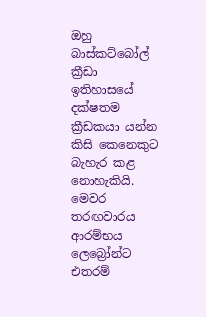ඔහු බාස්කට්බෝල් ක්‍රීඩා ඉතිහාසයේ දක්ෂතම ක්‍රීඩකයා යන්න කිසි කෙනෙකුට බැහැර කළ නොහැකියි. මෙවර තරඟවාරය ආරම්භය ලෙබ්‍රෝන්ට එතරම්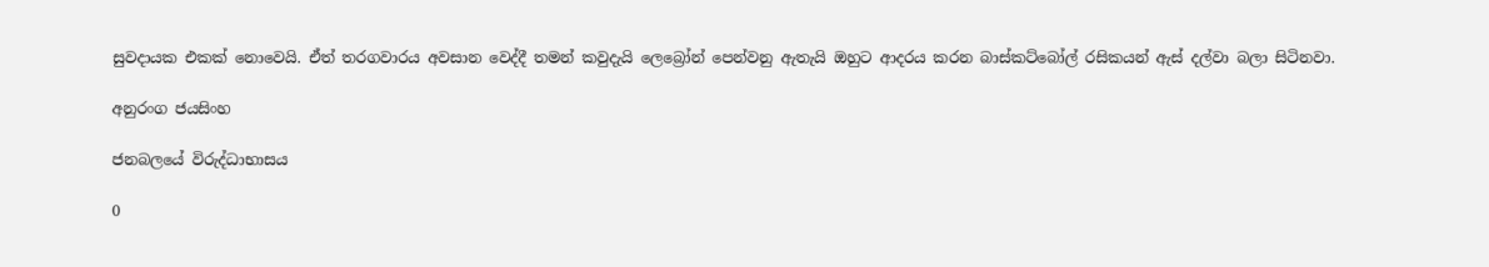සුවදායක එකක් නොවෙයි. ඒත් තරගවාරය අවසාන වෙද්දී තමන් කවුදැයි ලෙබ්‍රෝන් පෙන්වනු ඇතැයි ඔහුට ආදරය කරන බාස්කට්බෝල් රසිකයන් ඇස් දල්වා බලා සිටිනවා.

අනුරංග ජයසිංහ

ජනබලයේ විරුද්ධාභාසය

0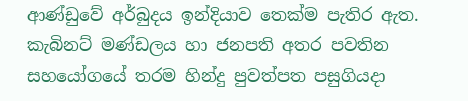ආණ්ඩුවේ අර්බුදය ඉන්දියාව තෙක්ම පැතිර ඇත. කැබිනට් මණ්ඩලය හා ජනපති අතර පවතින සහයෝගයේ තරම හින්දු පුවත්පත පසුගියදා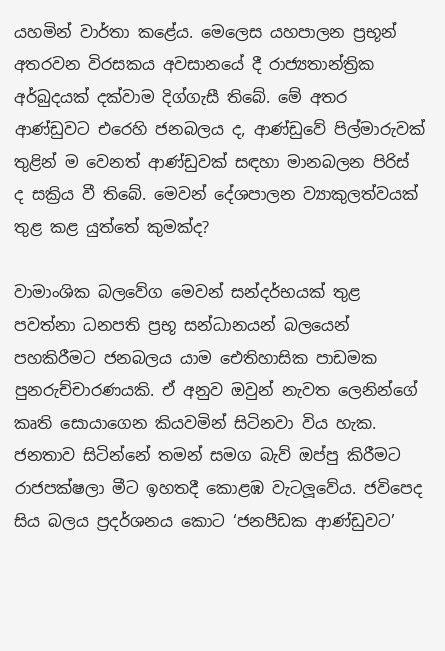යහමින් වාර්තා කළේය. මෙලෙස යහපාලන ප්‍රභූන් අතරවන විරසකය අවසානයේ දී රාජ්‍යතාන්ත්‍රික අර්බුදයක් දක්වාම දිග්ගැසී තිබේ. මේ අතර ආණ්ඩුවට එරෙහි ජනබලය ද, ආණ්ඩුවේ පිල්මාරුවක් තුළින් ම වෙනත් ආණ්ඩුවක් සඳහා මානබලන පිරිස් ද සක්‍රිය වී තිබේ. මෙවන් දේශපාලන ව්‍යාකුලත්වයක් තුළ කළ යුත්තේ කුමක්ද?

වාමාංශික බලවේග මෙවන් සන්දර්භයක් තුළ පවත්නා ධනපති ප්‍රභූ සන්ධානයන් බලයෙන් පහකිරීමට ජනබලය යාම ඓතිහාසික පාඩමක පුනරුච්චාරණයකි. ඒ අනුව ඔවුන් නැවත ලෙනින්ගේ කෘති සොයාගෙන කියවමින් සිටිනවා විය හැක. ජනතාව සිටින්නේ තමන් සමග බැව් ඔප්පු කිරීමට රාජපක්ෂලා මීට ඉහතදී කොළඹ වැටලූවේය. ජවිපෙද සිය බලය ප්‍රදර්ශනය කොට ‘ජනපීඩක ආණ්ඩුවට’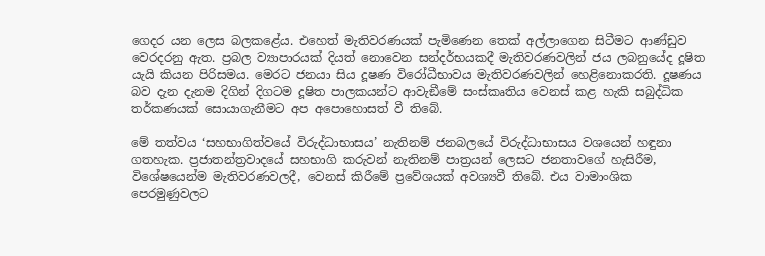ගෙදර යන ලෙස බලකළේය. එහෙත් මැතිවරණයක් පැමිණෙන තෙක් අල්ලාගෙන සිටීමට ආණ්ඩුව වෙරදරනු ඇත. ප්‍රබල ව්‍යාපාරයක් දියත් නොවෙන සන්දර්භයකදී මැතිවරණවලින් ජය ලබනුයේද දූෂිත යැයි කියන පිරිසමය. මෙරට ජනයා සිය දූෂණ විරෝධීභාවය මැතිවරණවලින් හෙළිනොකරති. දූෂණය බව දැන දැනම දිගින් දිගටම දූෂිත පාලකයන්ට ආවැඞීමේ සංස්කෘතිය වෙනස් කළ හැකි සබුද්ධික තර්කණයක් සොයාගැනීමට අප අපොහොසත් වී තිබේ.

මේ තත්වය ‘සහභාගිත්වයේ විරුද්ධාභාසය’ නැතිනම් ජනබලයේ විරුද්ධාභාසය වශයෙන් හඳුනා ගතහැක. ප්‍රජාතන්ත්‍රවාදයේ සහභාගි කරුවන් නැතිනම් පාත්‍රයන් ලෙසට ජනතාවගේ හැසිරීම, විශේෂයෙන්ම මැතිවරණවලදී, වෙනස් කිරීමේ ප්‍රවේශයක් අවශ්‍යවී තිබේ. එය වාමාංශික පෙරමුණුවලට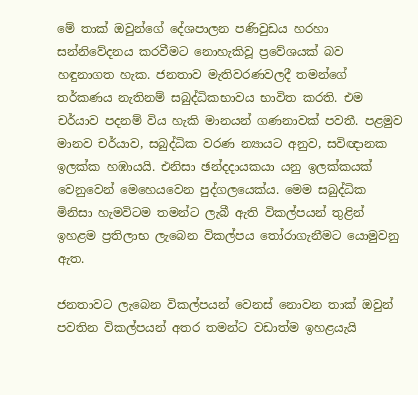මේ තාක් ඔවුන්ගේ දේශපාලන පණිවුඩය හරහා සන්නිවේදනය කරවීමට නොහැකිවූ ප්‍රවේශයක් බව හඳුනාගත හැක. ජනතාව මැතිවරණවලදී තමන්ගේ තර්කණය නැතිනම් සබුද්ධිකභාවය භාවිත කරති. එම චර්යාව පදනම් විය හැකි මානයන් ගණනාවක් පවතී. පළමුව මානව චර්යාව, සබුද්ධික වරණ න්‍යායට අනුව, සවිඥානක ඉලක්ක හඹායයි. එනිසා ඡන්දදායකයා යනු ඉලක්කයක් වෙනුවෙන් මෙහෙයවෙන පුද්ගලයෙක්ය. මෙම සබුද්ධික මිනිසා හැමවිටම තමන්ට ලැබී ඇති විකල්පයන් තුළින් ඉහළම ප්‍රතිලාභ ලැබෙන විකල්පය තෝරාගැනීමට යොමුවනු ඇත.

ජනතාවට ලැබෙන විකල්පයන් වෙනස් නොවන තාක් ඔවුන් පවතින විකල්පයන් අතර තමන්ට වඩාත්ම ඉහළයැයි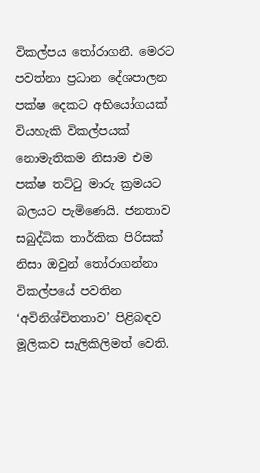විකල්පය තෝරාගනී. මෙරට පවත්නා ප්‍රධාන දේශපාලන පක්ෂ දෙකට අභියෝගයක් වියහැකි විකල්පයක් නොමැතිකම නිසාම එම පක්ෂ තට්ටු මාරු ක්‍රමයට බලයට පැමිණෙයි. ජනතාව සබුද්ධික තාර්කික පිරිසක් නිසා ඔවුන් තෝරාගන්නා විකල්පයේ පවතින ‘අවිනිශ්චිතතාව’ පිළිබඳව මූලිකව සැලිකිලිමත් වෙති.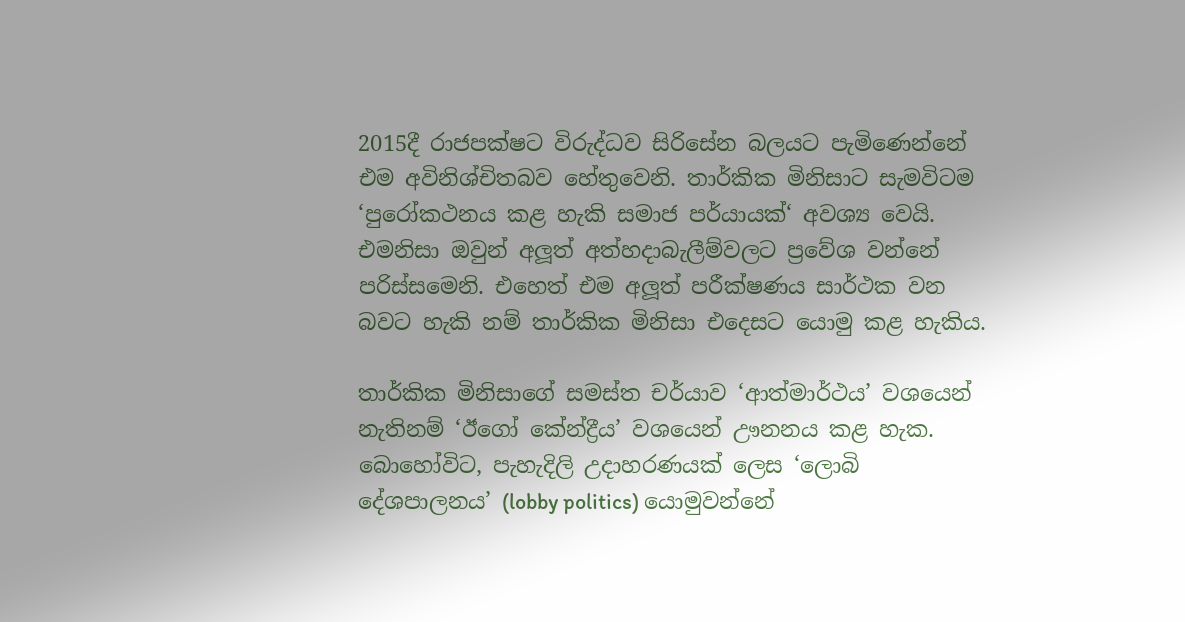2015දී රාජපක්ෂට විරුද්ධව සිරිසේන බලයට පැමිණෙන්නේ එම අවිනිශ්චිතබව හේතුවෙනි. තාර්කික මිනිසාට සැමවිටම ‘පුරෝකථනය කළ හැකි සමාජ පර්යායක්‘ අවශ්‍ය වෙයි. එමනිසා ඔවුන් අලූ‍ත් අත්හදාබැලීම්වලට ප්‍රවේශ වන්නේ පරිස්සමෙනි. එහෙත් එම අලූ‍ත් පරීක්ෂණය සාර්ථක වන බවට හැකි නම් තාර්කික මිනිසා එදෙසට යොමු කළ හැකිය.

තාර්කික මිනිසාගේ සමස්ත චර්යාව ‘ආත්මාර්ථය’ වශයෙන් නැතිනම් ‘ඊගෝ කේන්ද්‍රීය’ වශයෙන් ඌනනය කළ හැක. බොහෝවිට, පැහැදිලි උදාහරණයක් ලෙස ‘ලොබි දේශපාලනය’ (lobby politics) යොමුවන්නේ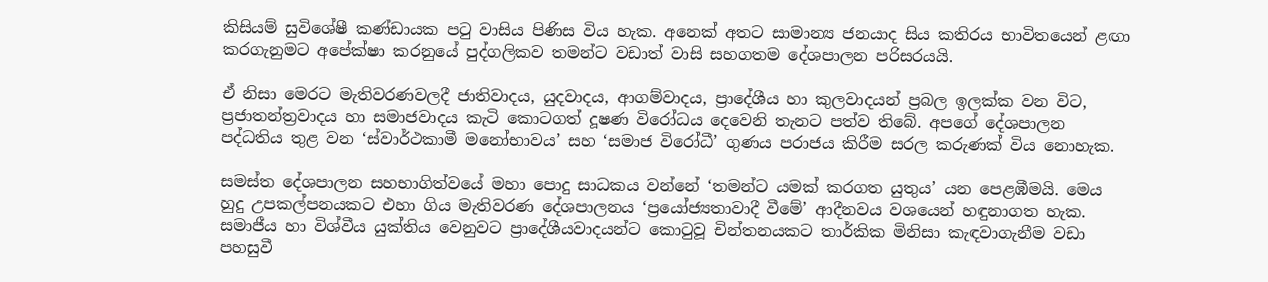කිසියම් සුවිශේෂී කණ්ඩායක පටු වාසිය පිණිස විය හැක. අනෙක් අතට සාමාන්‍ය ජනයාද සිය කතිරය භාවිතයෙන් ළඟා කරගැනුමට අපේක්ෂා කරනුයේ පුද්ගලිකව තමන්ට වඩාත් වාසි සහගතම දේශපාලන පරිසරයයි.

ඒ නිසා මෙරට මැතිවරණවලදී ජාතිවාදය, යුදවාදය, ආගම්වාදය, ප්‍රාදේශීය හා කුලවාදයන් ප්‍රබල ඉලක්ක වන විට, ප්‍රජාතන්ත්‍රවාදය හා සමාජවාදය කැටි කොටගත් දූෂණ විරෝධය දෙවෙනි තැනට පත්ව තිබේ. අපගේ දේශපාලන පද්ධතිය තුළ වන ‘ස්වාර්ථකාමී මනෝභාවය’ සහ ‘සමාජ විරෝධී’ ගුණය පරාජය කිරීම සරල කරුණක් විය නොහැක.

සමස්ත දේශපාලන සහභාගිත්වයේ මහා පොදු සාධකය වන්නේ ‘තමන්ට යමක් කරගත යුතුය’ යන පෙළඹීමයි. මෙය හුදු උපකල්පනයකට එහා ගිය මැතිවරණ දේශපාලනය ‘ප්‍රයෝජ්‍යතාවාදී වීමේ’ ආදීනවය වශයෙන් හඳුනාගත හැක. සමාජීය හා විශ්වීය යුක්තිය වෙනුවට ප්‍රාදේශීයවාදයන්ට කොටුවූ චින්තනයකට තාර්කික මිනිසා කැඳවාගැනීම වඩා පහසුවී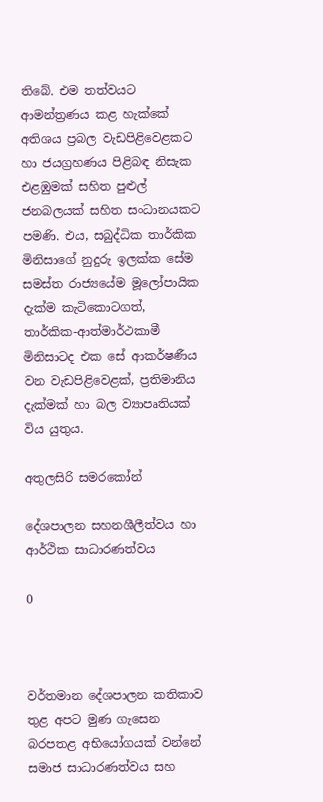තිබේ. එම තත්වයට ආමන්ත්‍රණය කළ හැක්කේ අතිශය ප්‍රබල වැඩපිළිවෙළකට හා ජයග්‍රහණය පිළිබඳ නිසැක එළඹුමක් සහිත පුළුල් ජනබලයක් සහිත සංධානයකට පමණි. එය, සබුද්ධික තාර්කික මිනිසාගේ නුදුරු ඉලක්ක සේම සමස්ත රාජ්‍යයේම මූලෝපායික දැක්ම කැටිකොටගත්, තාර්කික-ආත්මාර්ථකාමී මිනිසාටද එක සේ ආකර්ෂණීය වන වැඩපිළිවෙළක්, ප්‍රතිමානිය දැක්මක් හා බල ව්‍යාපෘතියක් විය යුතුය.

අතුලසිරි සමරකෝන්

දේශපාලන සහනශීලීත්වය හා ආර්ථික සාධාරණත්වය

0



වර්තමාන දේශපාලන කතිකාව තුළ අපට මුණ ගැසෙන බරපතළ අභියෝගයක් වන්නේ සමාජ සාධාරණත්වය සහ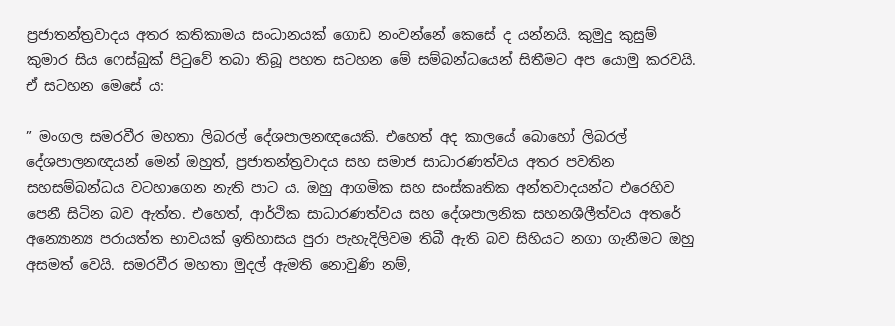ප්‍රජාතන්ත්‍රවාදය අතර කතිකාමය සංධානයක් ගොඩ නංවන්නේ කෙසේ ද යන්නයි. කුමුදු කුසුම් කුමාර සිය ෆෙස්බුක් පිටුවේ තබා තිබූ පහත සටහන මේ සම්බන්ධයෙන් සිතීමට අප යොමු කරවයි. ඒ සටහන මෙසේ ය:

” මංගල සමරවීර මහතා ලිබරල් දේශපාලනඥයෙකි. එහෙත් අද කාලයේ බොහෝ ලිබරල් දේශපාලනඥයන් මෙන් ඔහුත්, ප්‍රජාතන්ත්‍රවාදය සහ සමාජ සාධාරණත්වය අතර පවතින සහසම්බන්ධය වටහාගෙන නැති පාට ය. ඔහු ආගමික සහ සංස්කෘතික අන්තවාදයන්ට එරෙහිව පෙනී සිටින බව ඇත්ත. එහෙත්, ආර්ථික සාධාරණත්වය සහ දේශපාලනික සහනශීලීත්වය අතරේ අන්‍යොන්‍ය පරායත්ත භාවයක් ඉතිහාසය පුරා පැහැදිලිවම තිබී ඇති බව සිහියට නගා ගැනීමට ඔහු අසමත් වෙයි. සමරවීර මහතා මුදල් ඇමති නොවුණි නම්,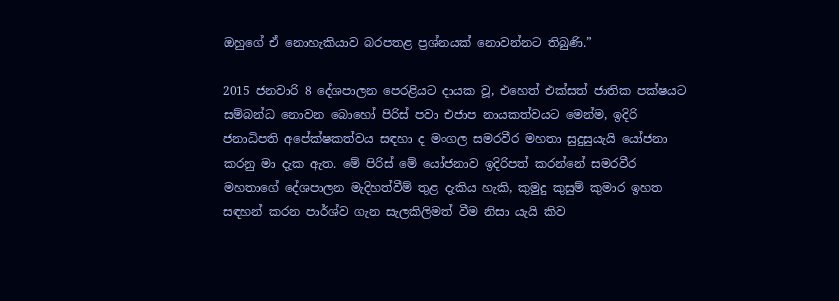ඔහුගේ ඒ නොහැකියාව බරපතළ ප්‍රශ්නයක් නොවන්නට තිබුණි.”

2015 ජනවාරි 8 දේශපාලන පෙරළියට දායක වූ, එහෙත් එක්සත් ජාතික පක්ෂයට සම්බන්ධ නොවන බොහෝ පිරිස් පවා එජාප නායකත්වයට මෙන්ම, ඉදිරි ජනාධිපති අපේක්ෂකත්වය සඳහා ද මංගල සමරවීර මහතා සුදුසුයැයි යෝජනා කරනු මා දැක ඇත. මේ පිරිස් මේ යෝජනාව ඉදිරිපත් කරන්නේ සමරවීර මහතාගේ දේශපාලන මැදිහත්වීම් තුළ දැකිය හැකි, කුමුදු කුසුම් කුමාර ඉහත සඳහන් කරන පාර්ශ්ව ගැන සැලකිලිමත් වීම නිසා යැයි කිව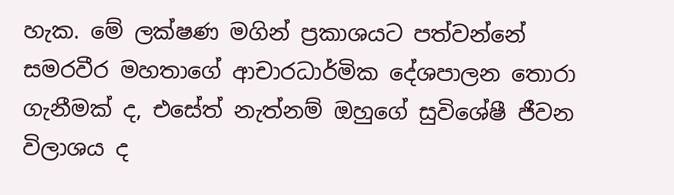හැක. මේ ලක්ෂණ මගින් ප්‍රකාශයට පත්වන්නේ සමරවීර මහතාගේ ආචාරධාර්මික දේශපාලන තොරා ගැනීමක් ද, එසේත් නැත්නම් ඔහුගේ සුවිශේෂී ජීවන විලාශය ද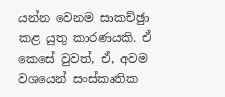යන්න වෙනම සාකච්ඡුා කළ යුතු කාරණයකි. ඒ කෙසේ වුවත්, ඒ, අවම වශයෙන් සංස්කෘතික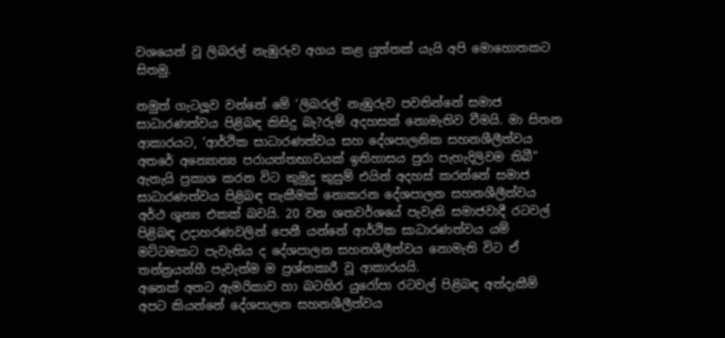වශයෙන් වූ ලිබරල් නැඹුරුව අගය කළ යුත්තක් යැයි අපි මොහොතකට සිතමු.

නමුත් ගැටලූ‍ව වන්නේ මේ ‘ලිබරල්’ නැඹුරුව පවතින්නේ සමාජ සාධාරණත්වය පිළිබඳ කිසිදු බැ?රුම් අදහසක් නොමැතිව වීමයි. මා සිතන ආකාරයට, ‘ආර්ථික සාධාරණත්වය සහ දේශපාලනික සහනශීලීත්වය අතරේ අන්‍යොන්‍ය පරායත්තභාවයක් ඉතිහාසය පුරා පැහැදිලිවම තිබී” ඇතැයි ප්‍රකාශ කරන විට කුමුදු කුසුම් එයින් අදහස් කරන්නේ සමාජ සාධාරණත්වය පිළිබඳ තැකීමක් නොකරන දේශපාලන සහනශීලීත්වය අර්ථ ශූන්‍ය එකක් බවයි. 20 වන ශතවර්ශයේ පැවැති සමාජවාදී රටවල් පිළිබඳ උදාහරණවලින් පෙනී යන්නේ ආර්ථික සාධාරණත්වය යම් මට්ටමකට පැවැතිය ද දේශපාලන සහනශීලීත්වය නොමැති විට ඒ තන්ත්‍රයන්හී පැවැත්ම ම ප්‍රශ්නකාරී වූ ආකාරයයි.
අනෙක් අතට ඇමරිකාව හා බටහිර යුරෝපා රටවල් පිළිබඳ අත්දැකීම් අපට කියන්නේ දේශපාලන සහනශීලීත්වය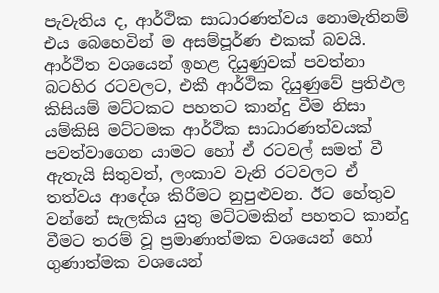පැවැතිය ද, ආර්ථික සාධාරණත්වය නොමැතිනම් එය බෙහෙවින් ම අසම්පූර්ණ එකක් බවයි. ආර්ථිත වශයෙන් ඉහළ දියුණුවක් පවත්නා බටහිර රටවලට, එකී ආර්ථික දියුණුවේ ප්‍රතිඵල කිසියම් මට්ටකට පහතට කාන්දු වීම නිසා යම්කිසි මට්ටමක ආර්ථික සාධාරණත්වයක් පවත්වාගෙන යාමට හෝ ඒ රටවල් සමත් වී ඇතැයි සිතුවත්, ලංකාව වැනි රටවලට ඒ තත්වය ආදේශ කිරීමට නුපුළුවන. ඊට හේතුව වන්නේ සැලකිය යුතු මට්ටමකින් පහතට කාන්දු වීමට තරම් වූ ප්‍රමාණාත්මක වශයෙන් හෝ ගුණාත්මක වශයෙන්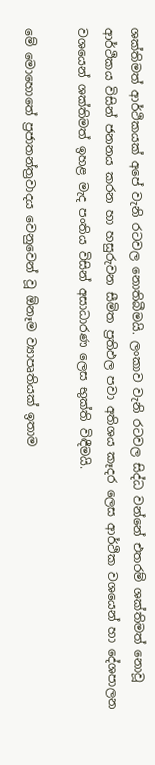ශක්තිමත් ආර්ථිකයක් අපේ වැනි රටවල නොතිබීමයි. ලංකාව වැනි රටවල සිද්ධ වන්නේ එතරම් ශක්තිමත් නොවූ ආර්ථිකය විසින් ජනනය කරන හා හසුරුවන සීමිත ප්‍රතිඵල පවා අතිශය කෑදර ලෙස ආර්ථික වශයෙන් හා දේශපාලන වශයෙන් ශක්තිමත් ඉහළ මැද පංතිය විසින් අසාධාරණ ලෙස භුක්ති විඳීමයි.

මේ මොහොතේ ප්‍රජාතන්ත්‍රවාදය වෙනුවෙන් වූ ඕනෑම ව්‍යාපෘතියක් ඉතාම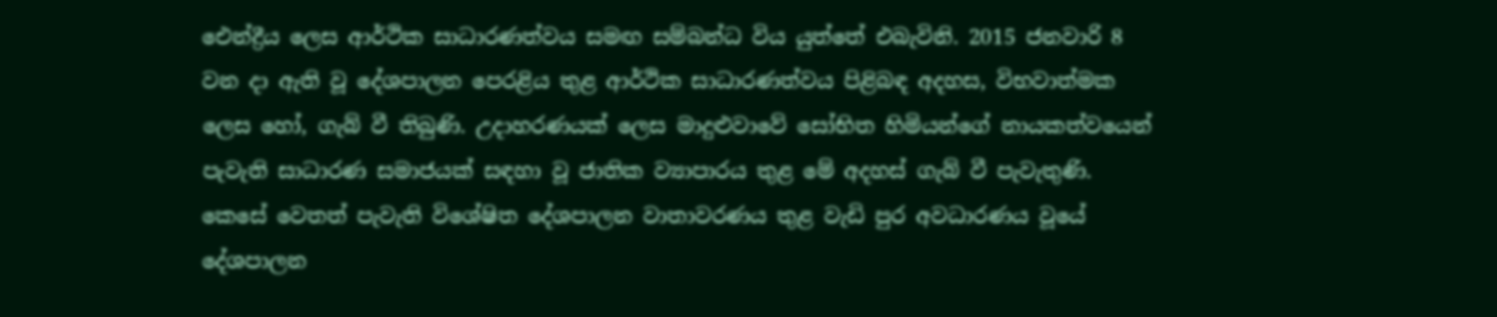ඓන්ද්‍රීය ලෙස ආර්ථික සාධාරණත්වය සමඟ සම්බන්ධ විය යුත්තේ එබැවිනි. 2015 ජනවාරි 8 වන දා ඇති වූ දේශපාලන පෙරළිය තුළ ආර්ථික සාධාරණත්වය පිළිබඳ අදහස, විභවාත්මක ලෙස හෝ, ගැබ් වී තිබුණි. උදාහරණයක් ලෙස මාදුළුවාවේ සෝභිත හිමියන්ගේ නායකත්වයෙන් පැවැති සාධාරණ සමාජයක් සඳහා වූ ජාතික ව්‍යාපාරය තුළ මේ අදහස් ගැබ් වී පැවැතුණි. කෙසේ වෙතත් පැවැති විශේෂිත දේශපාලන වාතාවරණය තුළ වැඩි පුර අවධාරණය වූයේ දේශපාලන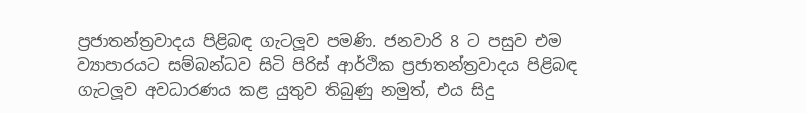ප්‍රජාතන්ත්‍රවාදය පිළිබඳ ගැටලූ‍ව පමණි. ජනවාරි 8 ට පසුව එම ව්‍යාපාරයට සම්බන්ධව සිටි පිරිස් ආර්ථික ප්‍රජාතන්ත්‍රවාදය පිළිබඳ ගැටලූ‍ව අවධාරණය කළ යුතුව තිබුණු නමුත්, එය සිදු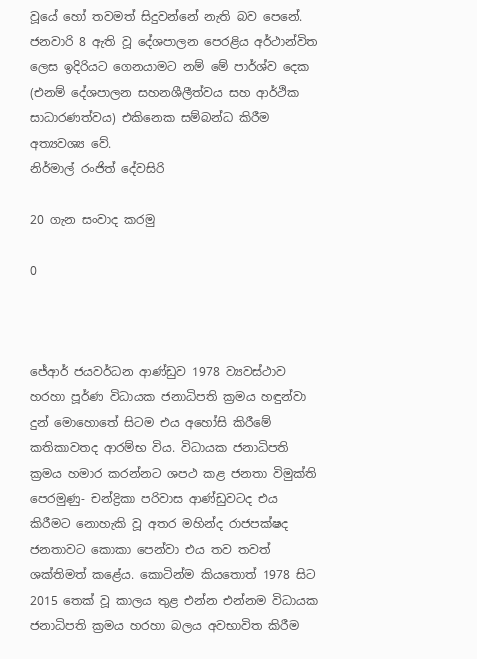වූයේ හෝ තවමත් සිදුවන්නේ නැති බව පෙනේ. ජනවාරි 8 ඇති වූ දේශපාලන පෙරළිය අර්ථාන්විත ලෙස ඉදිරියට ගෙනයාමට නම් මේ පාර්ශ්ව දෙක (එනම් දේශපාලන සහනශීලීත්වය සහ ආර්ථික සාධාරණත්වය) එකිනෙක සම්බන්ධ කිරීම අත්‍යවශ්‍ය වේ.
නිර්මාල් රංජිත් දේවසිරි

20 ගැන සංවාද කරමු

0



ජේආර් ජයවර්ධන ආණ්ඩුව 1978 ව්‍යවස්ථාව හරහා පූර්ණ විධායක ජනාධිපති ක්‍රමය හඳුන්වා දුන් මොහොතේ සිටම එය අහෝසි කිරීමේ කතිකාවතද ආරම්භ විය. විධායක ජනාධිපති ක්‍රමය හමාර කරන්නට ශපථ කළ ජනතා විමුක්ති පෙරමුණු- චන්ද්‍රිකා පරිවාස ආණ්ඩුවටද එය කිරීමට නොහැකි වූ අතර මහින්ද රාජපක්ෂද ජනතාවට කොකා පෙන්වා එය තව තවත් ශක්තිමත් කළේය. කොටින්ම කියතොත් 1978 සිට 2015 තෙක් වූ කාලය තුළ එන්න එන්නම විධායක ජනාධිපති ක්‍රමය හරහා බලය අවභාවිත කිරීම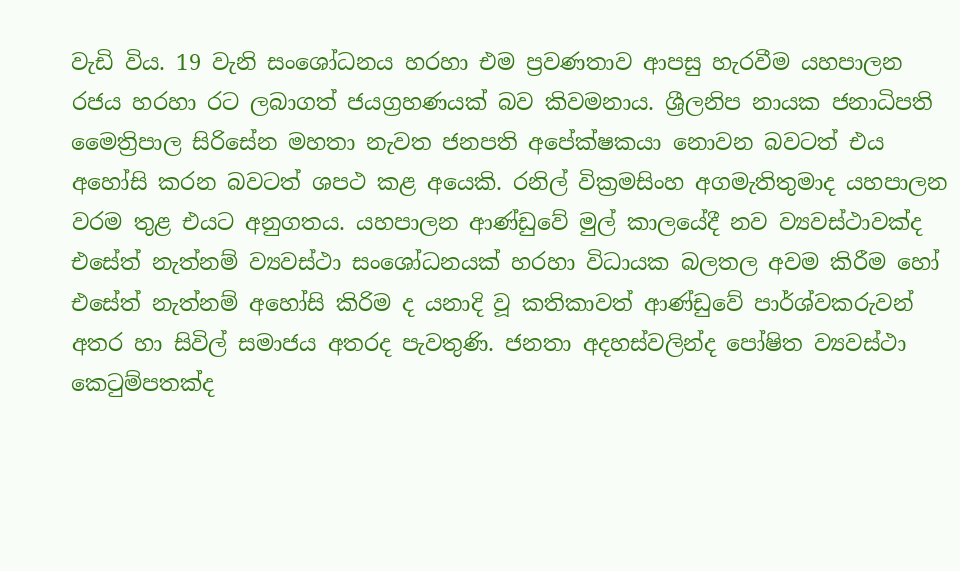වැඩි විය. 19 වැනි සංශෝධනය හරහා එම ප්‍රවණතාව ආපසු හැරවීම යහපාලන රජය හරහා රට ලබාගත් ජයග්‍රහණයක් බව කිවමනාය. ශ්‍රීලනිප නායක ජනාධිපති මෛත්‍රිපාල සිරිසේන මහතා නැවත ජනපති අපේක්ෂකයා නොවන බවටත් එය අහෝසි කරන බවටත් ශපථ කළ අයෙකි. රනිල් වික්‍රමසිංහ අගමැතිතුමාද යහපාලන වරම තුළ එයට අනුගතය. යහපාලන ආණ්ඩුවේ මුල් කාලයේදී නව ව්‍යවස්ථාවක්ද එසේත් නැත්නම් ව්‍යවස්ථා සංශෝධනයක් හරහා විධායක බලතල අවම කිරීම හෝ එසේත් නැත්නම් අහෝසි කිරිම ද යනාදි වූ කතිකාවත් ආණ්ඩුවේ පාර්ශ්වකරුවන් අතර හා සිවිල් සමාජය අතරද පැවතුණි. ජනතා අදහස්වලින්ද පෝෂිත ව්‍යවස්ථා කෙටුම්පතක්ද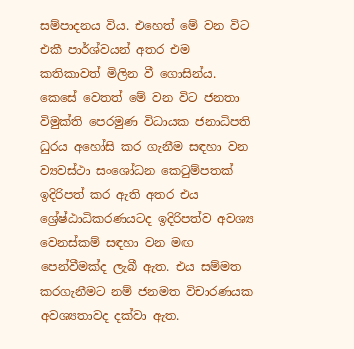සම්පාදනය විය. එහෙත් මේ වන විට එකී පාර්ශ්වයන් අතර එම කතිකාවත් මිලින වී ගොසින්ය. කෙසේ වෙතත් මේ වන විට ජනතා විමුක්ති පෙරමුණ විධායක ජනාධිපති ධුරය අහෝසි කර ගැනීම සඳහා වන ව්‍යවස්ථා සංශෝධන කෙටුම්පතක් ඉදිරිපත් කර ඇති අතර එය ශ්‍රේෂ්ඨාධිකරණයටද ඉදිරිපත්ව අවශ්‍ය වෙනස්කම් සඳහා වන මඟ පෙන්වීමක්ද ලැබී ඇත. එය සම්මත කරගැනීමට නම් ජනමත විචාරණයක අවශ්‍යතාවද දක්වා ඇත.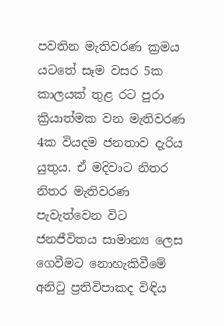පවතින මැතිවරණ ක්‍රමය යටතේ සෑම වසර 5ක කාලයක් තුළ රට පුරා ක්‍රියාත්මක වන මැතිවරණ 4ක වියදම ජනතාව දැරිය යුතුය. ඒ මදිවාට නිතර නිතර මැතිවරණ පැවැත්වෙන විට ජනජීවිතය සාමාන්‍ය ලෙස ගෙවීමට නොහැකිවීමේ අනිටු ප්‍රතිවිපාකද විඳිය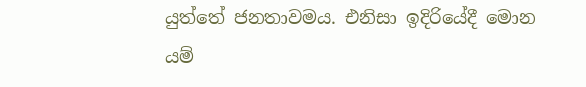යුත්තේ ජනතාවමය. එනිසා ඉදිරියේදී මොන යම්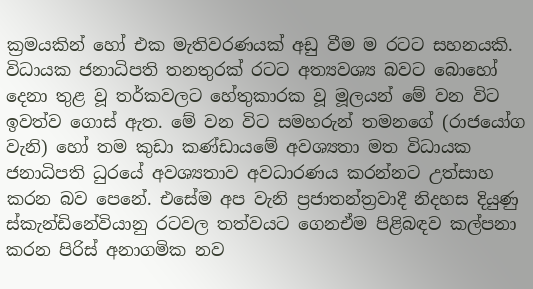ක්‍රමයකින් හෝ එක මැතිවරණයක් අඩු වීම ම රටට සහනයකි. විධායක ජනාධිපති තනතුරක් රටට අත්‍යවශ්‍ය බවට බොහෝ දෙනා තුළ වූ තර්කවලට හේතුකාරක වූ මූලයන් මේ වන විට ඉවත්ව ගොස් ඇත. මේ වන විට සමහරුන් තමනගේ (රාජයෝග වැනි) හෝ තම කුඩා කණ්ඩායමේ අවශ්‍යතා මත විධායක ජනාධිපති ධුරයේ අවශ්‍යතාව අවධාරණය කරන්නට උත්සාහ කරන බව පෙනේ. එසේම අප වැනි ප්‍රජාතන්ත්‍රවාදී නිදහස දියුණු ස්කැන්ඩිනේවියානු රටවල තත්වයට ගෙනඒම පිළිබඳව කල්පනා කරන පිරිස් අනාගමික නව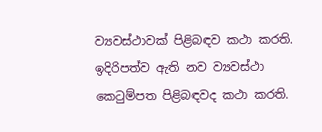ව්‍යවස්ථාවක් පිළිබඳව කථා කරති. ඉදිරිපත්ව ඇති නව ව්‍යවස්ථා කෙටුම්පත පිළිබඳවද කථා කරති.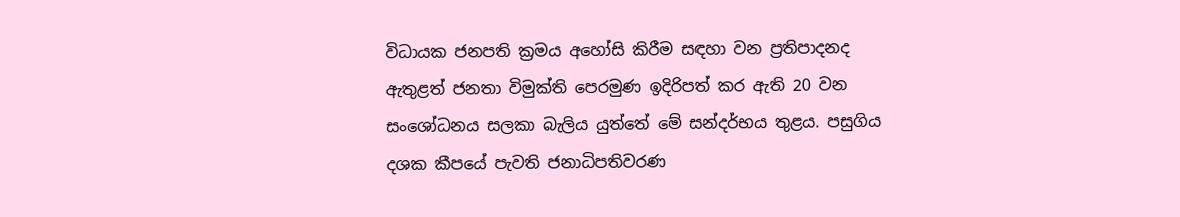විධායක ජනපති ක්‍රමය අහෝසි කිරීම සඳහා වන ප්‍රතිපාදනද ඇතුළත් ජනතා විමුක්ති පෙරමුණ ඉදිරිපත් කර ඇති 20 වන සංශෝධනය සලකා බැලිය යුත්තේ මේ සන්දර්භය තුළය. පසුගිය දශක කීපයේ පැවති ජනාධිපතිවරණ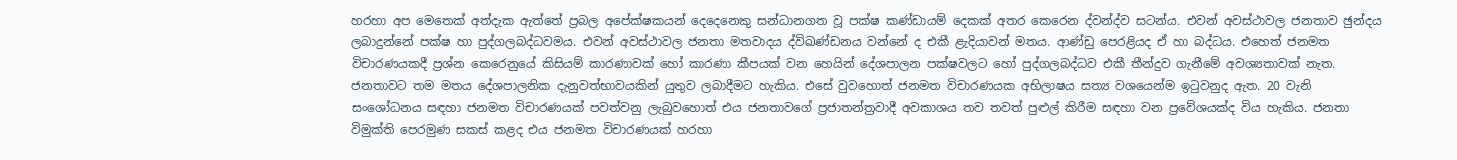හරහා අප මෙතෙක් අත්දැක ඇත්තේ ප්‍රබල අපේක්ෂකයන් දෙදෙනෙකු සන්ධානගත වූ පක්ෂ කණ්ඩායම් දෙකක් අතර කෙරෙන ද්වන්ද්ව සටන්ය. එවන් අවස්ථාවල ජනතාව ඡුන්දය ලබාදුන්නේ පක්ෂ හා පුද්ගලබද්ධවමය. එවන් අවස්ථාවල ජනතා මතවාදය ද්විඛණ්ඩනය වන්නේ ද එකී ළැදියාවන් මතය. ආණ්ඩු පෙරළියද ඒ හා බද්ධය. එහෙත් ජනමත විචාරණයකදී ප්‍රශ්න කෙරෙනුයේ කිසියම් කාරණාවක් හෝ කාරණා කීපයක් වන හෙයින් දේශපාලන පක්ෂවලට හෝ පුද්ගලබද්ධව එකී තීන්දුව ගැනීමේ අවශ්‍යතාවක් නැත. ජනතාවට තම මතය දේශපාලනික දැනුවත්භාවයකින් යුතුව ලබාදීමට හැකිය. එසේ වුවහොත් ජනමත විචාරණයක අභිලාෂය සත්‍ය වශයෙන්ම ඉටුවනුද ඇත. 20 වැනි සංශෝධනය සඳහා ජනමත විචාරණයක් පවත්වනු ලැබුවහොත් එය ජනතාවගේ ප්‍රජාතන්ත්‍රවාදී අවකාශය තව තවත් පුළුල් කිරීම සඳහා වන ප්‍රවේශයක්ද විය හැකිය. ජනතා විමුක්ති පෙරමුණ සකස් කළද එය ජනමත විචාරණයක් හරහා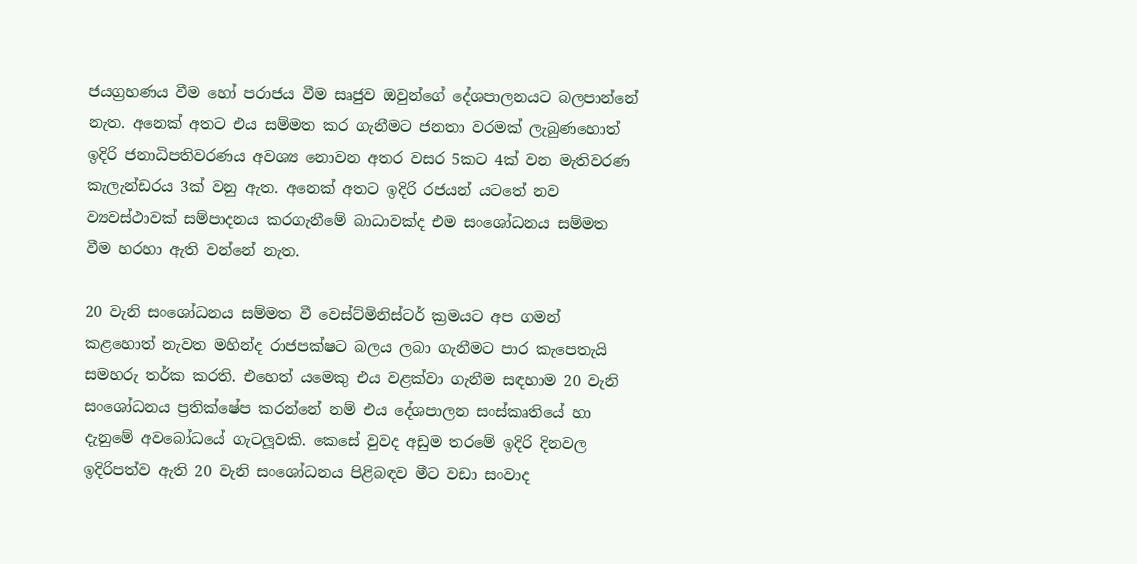ජයග්‍රහණය වීම හෝ පරාජය වීම සෘජුව ඔවුන්ගේ දේශපාලනයට බලපාන්නේ නැත. අනෙක් අතට එය සම්මත කර ගැනීමට ජනතා වරමක් ලැබුණහොත් ඉදිරි ජනාධිපතිවරණය අවශ්‍ය නොවන අතර වසර 5කට 4ක් වන මැතිවරණ කැලැන්ඩරය 3ක් වනු ඇත. අනෙක් අතට ඉදිරි රජයන් යටතේ නව ව්‍යවස්ථාවක් සම්පාදනය කරගැනීමේ බාධාවක්ද එම සංශෝධනය සම්මත වීම හරහා ඇති වන්නේ නැත.

20 වැනි සංශෝධනය සම්මත වී වෙස්ට්මිනිස්ටර් ක්‍රමයට අප ගමන් කළහොත් නැවත මහින්ද රාජපක්ෂට බලය ලබා ගැනීමට පාර කැපෙතැයි සමහරු තර්ක කරති. එහෙත් යමෙකු එය වළක්වා ගැනීම සඳහාම 20 වැනි සංශෝධනය ප්‍රතික්ෂේප කරන්නේ නම් එය දේශපාලන සංස්කෘතියේ හා දැනුමේ අවබෝධයේ ගැටලූවකි. කෙසේ වුවද අඩුම තරමේ ඉදිරි දිනවල ඉදිරිපත්ව ඇති 20 වැනි සංශෝධනය පිළිබඳව මීට වඩා සංවාද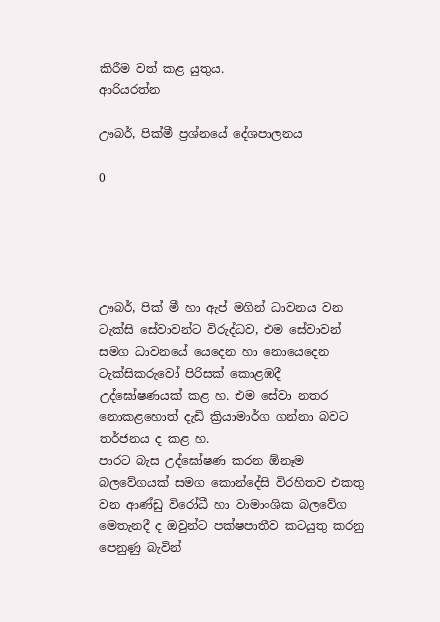කිරීම වත් කළ යුතුය.
ආරියරත්න

ඌබර්, පික්මී ප්‍රශ්නයේ දේශපාලනය

0





ඌබර්, පික් මී හා ඇප් මගින් ධාවනය වන ටැක්සි සේවාවන්ට විරුද්ධව, එම සේවාවන් සමග ධාවනයේ යෙදෙන හා නොයෙදෙන ටැක්සිකරුවෝ පිරිසක් කොළඹදී උද්ඝෝෂණයක් කළ හ. එම සේවා නතර නොකළහොත් දැඩි ක්‍රියාමාර්ග ගන්නා බවට තර්ජනය ද කළ හ.
පාරට බැස උද්ඝෝෂණ කරන ඕනෑම බලවේගයක් සමග කොන්දේසි විරහිතව එකතු වන ආණ්ඩු විරෝධී හා වාමාංශික බලවේග මෙතැනදී ද ඔවුන්ට පක්ෂපාතීව කටයුතු කරනු පෙනුණු බැවින්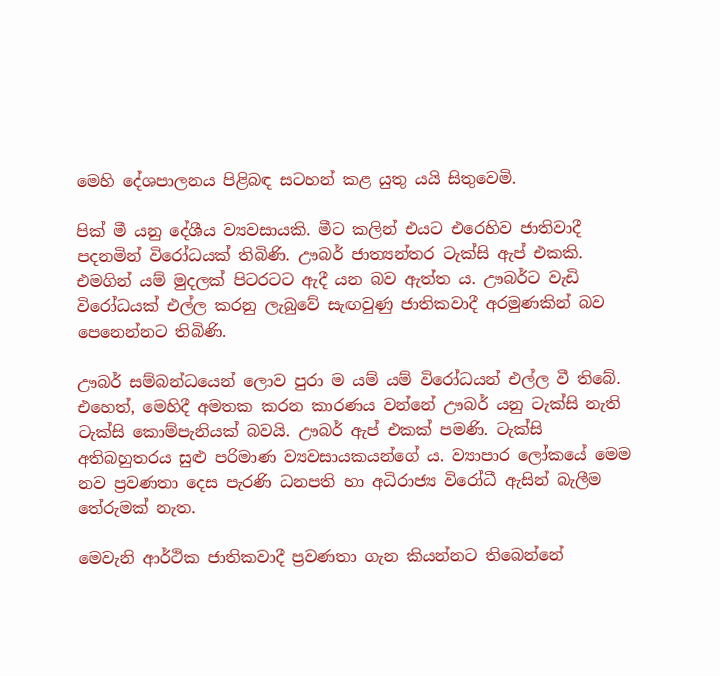මෙහි දේශපාලනය පිළිබඳ සටහන් කළ යුතු යයි සිතුවෙමි.

පික් මී යනු දේශීය ව්‍යවසායකි. මීට කලින් එයට එරෙහිව ජාතිවාදී පදනමින් විරෝධයක් තිබිණි. ඌබර් ජාත්‍යන්තර ටැක්සි ඇප් එකකි. එමගින් යම් මුදලක් පිටරටට ඇදී යන බව ඇත්ත ය. ඌබර්ට වැඩි විරෝධයක් එල්ල කරනු ලැබුවේ සැඟවුණු ජාතිකවාදී අරමුණකින් බව පෙනෙන්නට තිබිණි.

ඌබර් සම්බන්ධයෙන් ලොව පුරා ම යම් යම් විරෝධයන් එල්ල වී තිබේ. එහෙත්, මෙහිදී අමතක කරන කාරණය වන්නේ ඌබර් යනු ටැක්සි නැති ටැක්සි කොම්පැනියක් බවයි. ඌබර් ඇප් එකක් පමණි. ටැක්සි අතිබහුතරය සුළු පරිමාණ ව්‍යවසායකයන්ගේ ය. ව්‍යාපාර ලෝකයේ මෙම නව ප්‍රවණතා දෙස පැරණි ධනපති හා අධිරාජ්‍ය විරෝධී ඇසින් බැලීම තේරුමක් නැත.

මෙවැනි ආර්ථික ජාතිකවාදී ප්‍රවණතා ගැන කියන්නට තිබෙන්නේ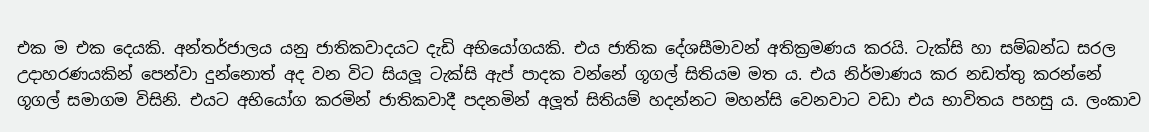එක ම එක දෙයකි. අන්තර්ජාලය යනු ජාතිකවාදයට දැඩි අභියෝගයකි. එය ජාතික දේශසීමාවන් අතික්‍රමණය කරයි. ටැක්සි හා සම්බන්ධ සරල උදාහරණයකින් පෙන්වා දුන්නොත් අද වන විට සියලූ‍ ටැක්සි ඇප් පාදක වන්නේ ගූගල් සිතියම මත ය. එය නිර්මාණය කර නඩත්තු කරන්නේ ගූගල් සමාගම විසිනි. එයට අභියෝග කරමින් ජාතිකවාදී පදනමින් අලූ‍ත් සිතියම් හදන්නට මහන්සි වෙනවාට වඩා එය භාවිතය පහසු ය. ලංකාව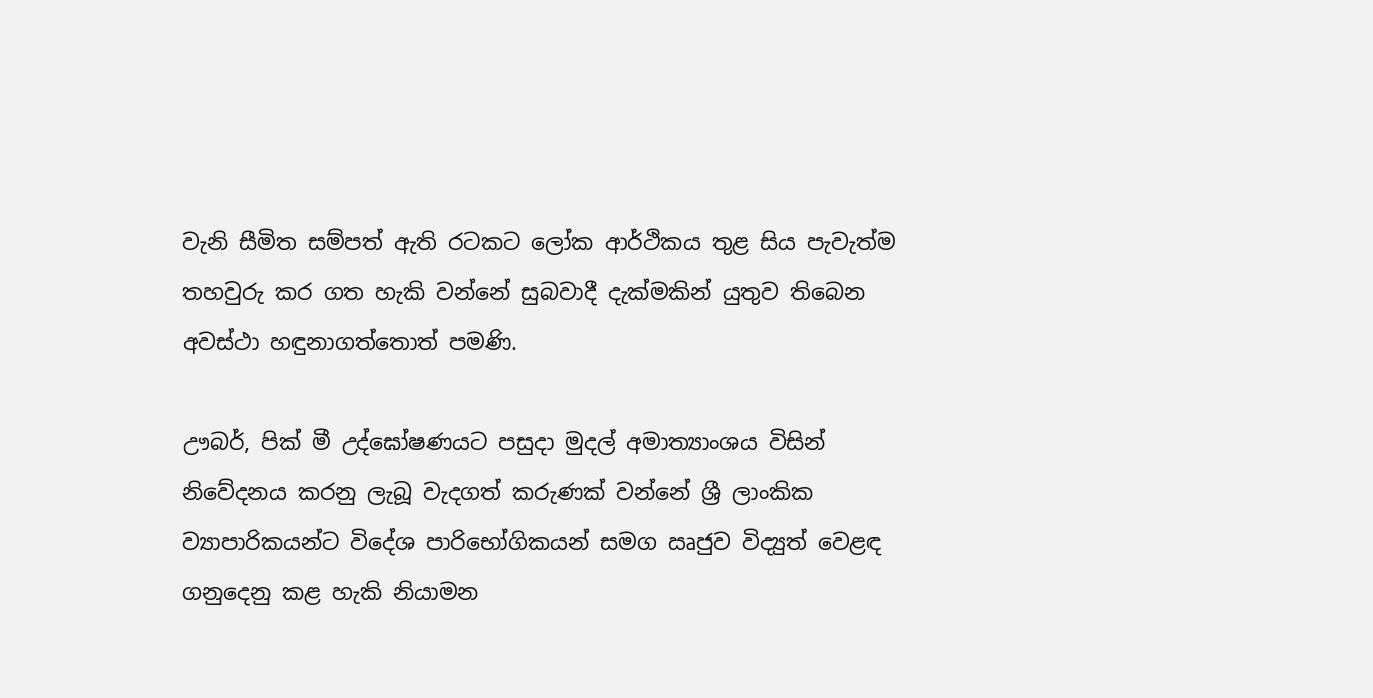වැනි සීමිත සම්පත් ඇති රටකට ලෝක ආර්ථිකය තුළ සිය පැවැත්ම තහවුරු කර ගත හැකි වන්නේ සුබවාදී දැක්මකින් යුතුව තිබෙන අවස්ථා හඳුනාගත්තොත් පමණි.

ඌබර්, පික් මී උද්ඝෝෂණයට පසුදා මුදල් අමාත්‍යාංශය විසින් නිවේදනය කරනු ලැබූ වැදගත් කරුණක් වන්නේ ශ්‍රී ලාංකික ව්‍යාපාරිකයන්ට විදේශ පාරිභෝගිකයන් සමග ඍජුව විද්‍යුත් වෙළඳ ගනුදෙනු කළ හැකි නියාමන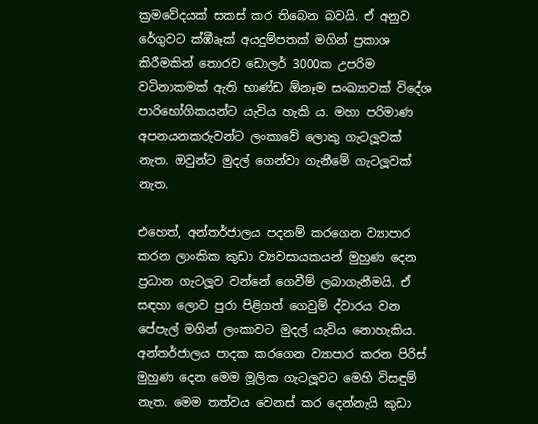ක්‍රමවේදයක් සකස් කර තිබෙන බවයි. ඒ අනුව රේගුවට ක්‍ඹීෘෑක්‍ අයදුම්පතක් මගින් ප්‍රකාශ කිරීමකින් තොරව ඩොලර් 3000ක උපරිම වටිනාකමක් ඇති භාණ්ඩ ඕනෑම සංඛ්‍යාවක් විදේශ පාරිභෝගිකයන්ට යැවිය හැකි ය. මහා පරිමාණ අපනයනකරුවන්ට ලංකාවේ ලොකු ගැටලූ‍වක් නැත. ඔවුන්ට මුදල් ගෙන්වා ගැනීමේ ගැටලූ‍වක් නැත.

එහෙත්, අන්තර්ජාලය පදනම් කරගෙන ව්‍යාපාර කරන ලාංකික කුඩා ව්‍යවසායකයන් මුහුණ දෙන ප්‍රධාන ගැටලූ‍ව වන්නේ ගෙවීම් ලබාගැනීමයි. ඒ සඳහා ලොව පුරා පිළිගත් ගෙවුම් ද්වාරය වන පේපැල් මගින් ලංකාවට මුදල් යැවිය නොහැකිය. අන්තර්ජාලය පාදක කරගෙන ව්‍යාපාර කරන පිරිස් මුහුණ දෙන මෙම මූලික ගැටලූ‍වට මෙහි විසඳුම් නැත. මෙම තත්වය වෙනස් කර දෙන්නැයි කුඩා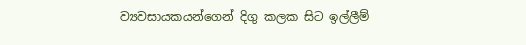ව්‍යවසායකයන්ගෙන් දිගු කලක සිට ඉල්ලීම්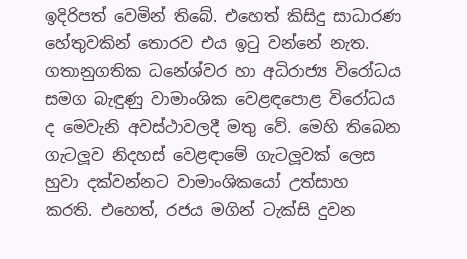ඉදිරිපත් වෙමින් තිබේ. එහෙත් කිසිදු සාධාරණ හේතුවකින් තොරව එය ඉටු වන්නේ නැත.
ගතානුගතික ධනේශ්වර හා අධිරාජ්‍ය විරෝධය සමග බැඳුණු වාමාංශික වෙළඳපොළ විරෝධය ද මෙවැනි අවස්ථාවලදී මතු වේ. මෙහි තිබෙන ගැටලූ‍ව නිදහස් වෙළඳාමේ ගැටලූ‍වක් ලෙස හුවා දක්වන්නට වාමාංශිකයෝ උත්සාහ කරති. එහෙත්, රජය මගින් ටැක්සි දුවන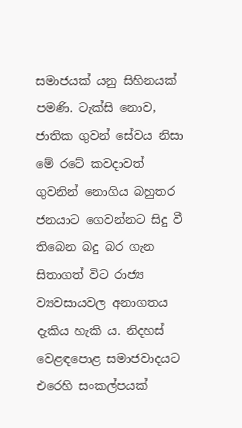සමාජයක් යනු සිහිනයක් පමණි. ටැක්සි නොව, ජාතික ගුවන් සේවය නිසා මේ රටේ කවදාවත් ගුවනින් නොගිය බහුතර ජනයාට ගෙවන්නට සිදු වී තිබෙන බදු බර ගැන සිතාගත් විට රාජ්‍ය ව්‍යවසායවල අනාගතය දැකිය හැකි ය. නිදහස් වෙළඳපොළ සමාජවාදයට එරෙහි සංකල්පයක්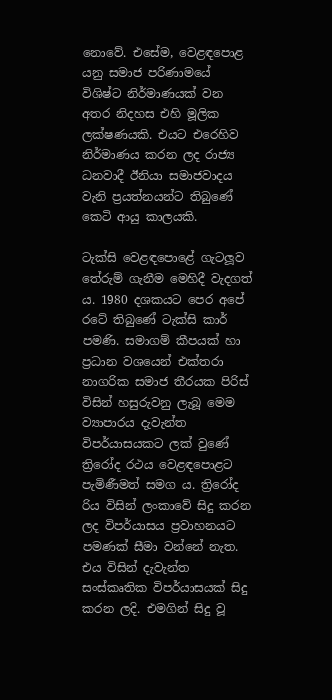නොවේ. එසේම, වෙළඳපොළ යනු සමාජ පරිණාමයේ විශිෂ්ට නිර්මාණයක් වන අතර නිදහස එහි මූලික ලක්ෂණයකි. එයට එරෙහිව නිර්මාණය කරන ලද රාජ්‍ය ධනවාදී ඊනියා සමාජවාදය වැනි ප්‍රයත්නයන්ට තිබුණේ කෙටි ආයු කාලයකි.

ටැක්සි වෙළඳපොළේ ගැටලූ‍ව තේරුම් ගැනීම මෙහිදී වැදගත් ය. 1980 දශකයට පෙර අපේ රටේ තිබුණේ ටැක්සි කාර් පමණි. සමාගම් කීපයක් හා ප්‍රධාන වශයෙන් එක්තරා නාගරික සමාජ තීරයක පිරිස් විසින් හසුරුවනු ලැබූ මෙම ව්‍යාපාරය දැවැන්ත විපර්යාසයකට ලක් වුණේ ත්‍රිරෝද රථය වෙළඳපොළට පැමිණීමත් සමග ය. ත්‍රිරෝද රිය විසින් ලංකාවේ සිදු කරන ලද විපර්යාසය ප්‍රවාහනයට පමණක් සීමා වන්නේ නැත. එය විසින් දැවැන්ත සංස්කෘතික විපර්යාසයක් සිදු කරන ලදි. එමගින් සිදු වූ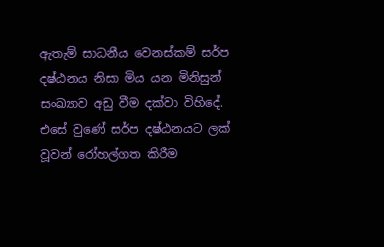ඇතැම් සාධනීය වෙනස්කම් සර්ප දෂ්ඨනය නිසා මිය යන මිනිසුන් සංඛ්‍යාව අඩු වීම දක්වා විහිදේ. එසේ වුණේ සර්ප දෂ්ඨනයට ලක් වූවන් රෝහල්ගත කිරීම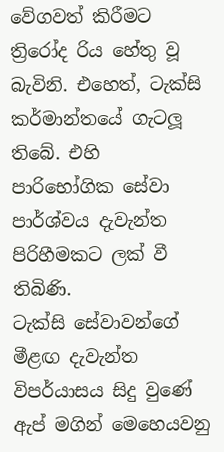වේගවත් කිරීමට ත්‍රිරෝද රිය හේතු වූ බැවිනි. එහෙත්, ටැක්සි කර්මාන්තයේ ගැටලූ‍ තිබේ. එහි පාරිභෝගික සේවා පාර්ශ්වය දැවැන්ත පිරිහීමකට ලක් වී තිබිණි.
ටැක්සි සේවාවන්ගේ මීළඟ දැවැන්ත විපර්යාසය සිදු වුණේ ඇප් මගින් මෙහෙයවනු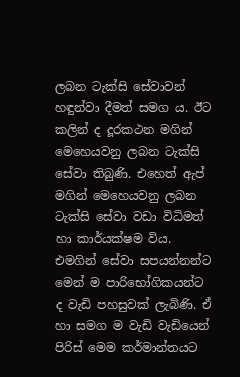ලබන ටැක්සි සේවාවන් හඳුන්වා දීමත් සමග ය. ඊට කලින් ද දූරකථන මගින් මෙහෙයවනු ලබන ටැක්සි සේවා තිබුණි. එහෙත් ඇප් මගින් මෙහෙයවනු ලබන ටැක්සි සේවා වඩා විධිමත් හා කාර්යක්ෂම විය. එමගින් සේවා සපයන්නන්ට මෙන් ම පාරිභෝගිකයන්ට ද වැඩි පහසුවක් ලැබිණි. ඒ හා සමග ම වැඩි වැඩියෙන් පිරිස් මෙම කර්මාන්තයට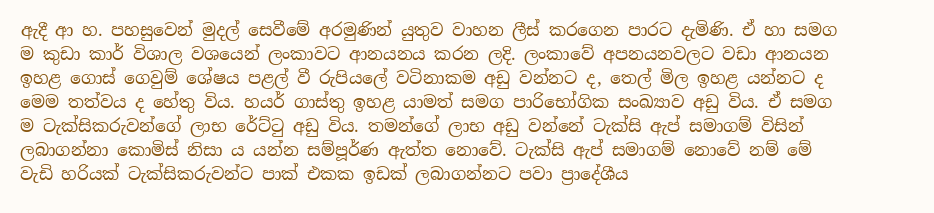ඇදී ආ හ. පහසුවෙන් මුදල් සෙවීමේ අරමුණින් යුතුව වාහන ලීස් කරගෙන පාරට දැමිණි. ඒ හා සමග ම කුඩා කාර් විශාල වශයෙන් ලංකාවට ආනයනය කරන ලදි. ලංකාවේ අපනයනවලට වඩා ආනයන ඉහළ ගොස් ගෙවුම් ශේෂය පළල් වී රුපියලේ වටිනාකම අඩු වන්නට ද, තෙල් මිල ඉහළ යන්නට ද මෙම තත්වය ද හේතු විය. හයර් ගාස්තු ඉහළ යාමත් සමග පාරිභෝගික සංඛ්‍යාව අඩු විය. ඒ සමග ම ටැක්සිකරුවන්ගේ ලාභ රේට්ටු අඩු විය. තමන්ගේ ලාභ අඩු වන්නේ ටැක්සි ඇප් සමාගම් විසින් ලබාගන්නා කොමිස් නිසා ය යන්න සම්පූර්ණ ඇත්ත නොවේ. ටැක්සි ඇප් සමාගම් නොවේ නම් මේ වැඩි හරියක් ටැක්සිකරුවන්ට පාක් එකක ඉඩක් ලබාගන්නට පවා ප්‍රාදේශීය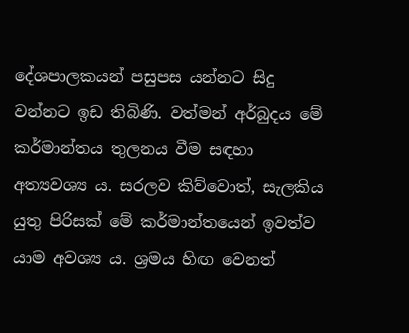දේශපාලකයන් පසුපස යන්නට සිදු වන්නට ඉඩ තිබිණි. වත්මන් අර්බුදය මේ කර්මාන්තය තුලනය වීම සඳහා අත්‍යවශ්‍ය ය. සරලව කිව්වොත්, සැලකිය යුතු පිරිසක් මේ කර්මාන්තයෙන් ඉවත්ව යාම අවශ්‍ය ය. ශ්‍රමය හිඟ වෙනත්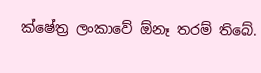ක්ෂේත්‍ර ලංකාවේ ඕනෑ තරම් තිබේ.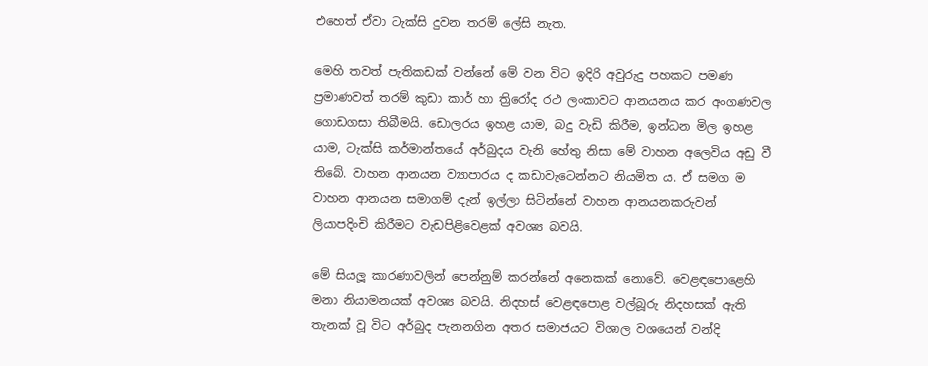එහෙත් ඒවා ටැක්සි දුවන තරම් ලේසි නැත.

මෙහි තවත් පැතිකඩක් වන්නේ මේ වන විට ඉදිරි අවුරුදු පහකට පමණ ප්‍රමාණවත් තරම් කුඩා කාර් හා ත්‍රිරෝද රථ ලංකාවට ආනයනය කර අංගණවල ගොඩගසා තිබීමයි. ඩොලරය ඉහළ යාම, බදු වැඩි කිරීම, ඉන්ධන මිල ඉහළ යාම, ටැක්සි කර්මාන්තයේ අර්බුදය වැනි හේතු නිසා මේ වාහන අලෙවිය අඩු වී තිබේ. වාහන ආනයන ව්‍යාපාරය ද කඩාවැටෙන්නට නියමිත ය. ඒ සමග ම වාහන ආනයන සමාගම් දැන් ඉල්ලා සිටින්නේ වාහන ආනයනකරුවන් ලියාපදිංචි කිරීමට වැඩපිළිවෙළක් අවශ්‍ය බවයි.

මේ සියලූ‍ කාරණාවලින් පෙන්නුම් කරන්නේ අනෙකක් නොවේ. වෙළඳපොළෙහි මනා නියාමනයක් අවශ්‍ය බවයි. නිදහස් වෙළඳපොළ වල්බූරු නිදහසක් ඇති තැනක් වූ විට අර්බුද පැනනගින අතර සමාජයට විශාල වශයෙන් වන්දි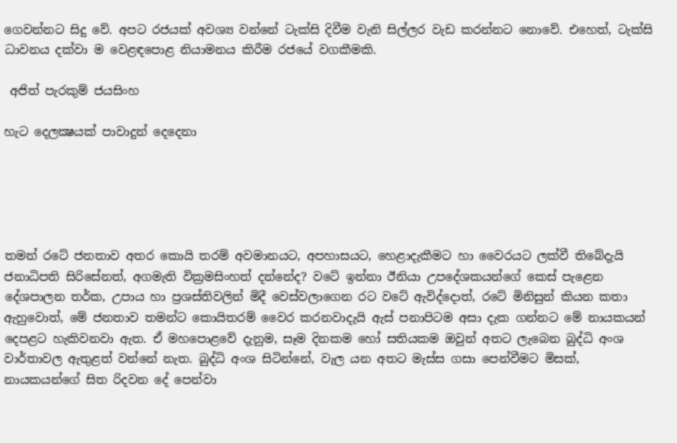ගෙවන්නට සිදු වේ. අපට රජයක් අවශ්‍ය වන්නේ ටැක්සි දිවීම වැනි සිල්ලර වැඩ කරන්නට නොවේ. එහෙත්, ටැක්සි ධාවනය දක්වා ම වෙළඳපොළ නියාමනය කිරීම රජයේ වගකීමකි.

 අජිත් පැරකුම් ජයසිංහ

හැට දෙලක්‍ෂයක් පාවාදුන් දෙදෙනා





තමන් රටේ ජනතාව අතර කොයි තරම් අවමානයට, අපහාසයට, හෙළාදැකීමට හා වෛරයට ලක්වී තිබේදැයි ජනාධිපති සිරිසේනත්, අගමැති වික්‍රමසිංහත් දන්නේද? වටේ ඉන්නා ඊනියා උපදේශකයන්ගේ කෙස් පැළෙන දේශපාලන තර්ක, උපාය හා ප්‍රශස්තිවලින් මිදී වෙස්වලාගෙන රට වටේ ඇවිද්දොත්, රටේ මිනිසුන් කියන කතා ඇහුවොත්, මේ ජනතාව තමන්ට කොයිතරම් වෛර කරනවාදැයි ඇස් පනාපිටම අසා දැක ගන්නට මේ නායකයන් දෙපළට හැකිවනවා ඇත. ඒ මහපොළවේ දැනුම, සෑම දිනකම හෝ සතියකම ඔවුන් අතට ලැබෙන බුද්ධි අංශ වාර්තාවල ඇතුළත් වන්නේ නැත. බුද්ධි අංශ සිටින්නේ, වැල යන අතට මැස්ස ගසා පෙන්වීමට මිසක්, නායකයන්ගේ සිත රිදවන දේ පෙන්වා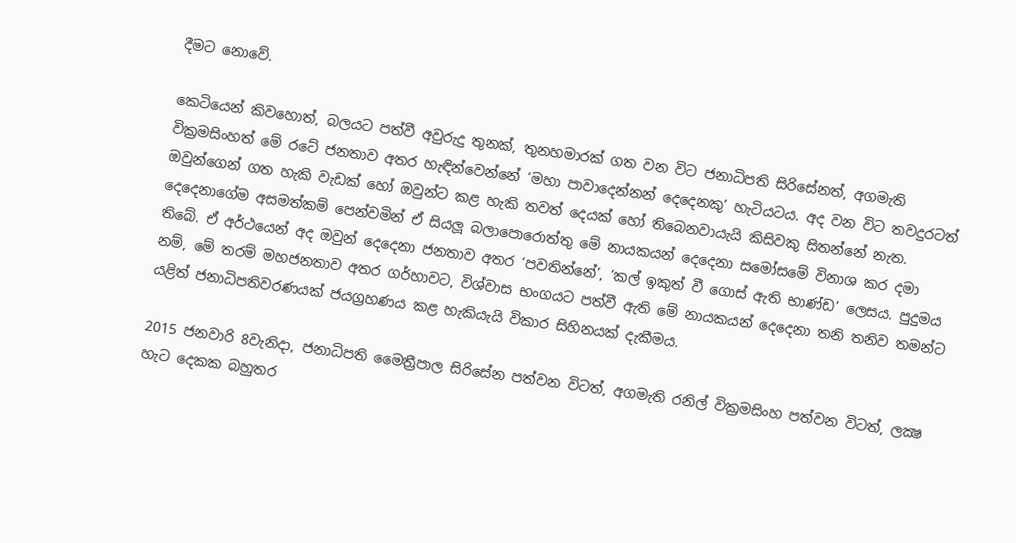දීමට නොවේ.

කෙටියෙන් කිවහොත්, බලයට පත්වී අවුරුදු තුනක්, තුනහමාරක් ගත වන විට ජනාධිපති සිරිසේනත්, අගමැති වික්‍රමසිංහත් මේ රටේ ජනතාව අතර හැඳින්වෙන්නේ ‘මහා පාවාදෙන්නන් දෙදෙනකු’ හැටියටය. අද වන විට තවදුරටත් ඔවුන්ගෙන් ගත හැකි වැඩක් හෝ ඔවුන්ට කළ හැකි තවත් දෙයක් හෝ තිබෙනවායැයි කිසිවකු සිතන්නේ නැත. දෙදෙනාගේම අසමත්කම් පෙන්වමින් ඒ සියලූ බලාපොරොත්තු මේ නායකයන් දෙදෙනා සමෝසමේ විනාශ කර දමා තිබේ. ඒ අර්ථයෙන් අද ඔවුන් දෙදෙනා ජනතාව අතර ‘පවතින්නේ’, ‘කල් ඉකුත් වී ගොස් ඇති භාණ්ඩ’ ලෙසය. පුදුමය නම්, මේ තරම් මහජනතාව අතර ගර්හාවට, විශ්වාස භංගයට පත්වී ඇති මේ නායකයන් දෙදෙනා තනි තනිව තමන්ට යළිත් ජනාධිපතිවරණයක් ජයග්‍රහණය කළ හැකියැයි විකාර සිහිනයක් දැකීමය.

2015 ජනවාරි 8වැනිදා, ජනාධිපති මෛත්‍රීපාල සිරිසේන පත්වන විටත්, අගමැති රනිල් වික්‍රමසිංහ පත්වන විටත්, ලක්‍ෂ හැට දෙකක බහුතර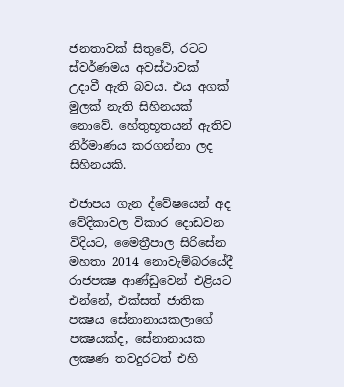ජනතාවක් සිතුවේ, රටට ස්වර්ණමය අවස්ථාවක් උදාවී ඇති බවය. එය අගක් මුලක් නැති සිහිනයක් නොවේ. හේතුභූතයන් ඇතිව නිර්මාණය කරගන්නා ලද සිහිනයකි.

එජාපය ගැන ද්වේෂයෙන් අද වේදිකාවල විකාර දොඩවන විදියට, මෛත්‍රීපාල සිරිසේන මහතා 2014 නොවැම්බරයේදී රාජපක්‍ෂ ආණ්ඩුවෙන් එළියට එන්නේ, එක්සත් ජාතික පක්‍ෂය සේනානායකලාගේ පක්‍ෂයක්ද, සේනානායක ලක්‍ෂණ තවදුරටත් එහි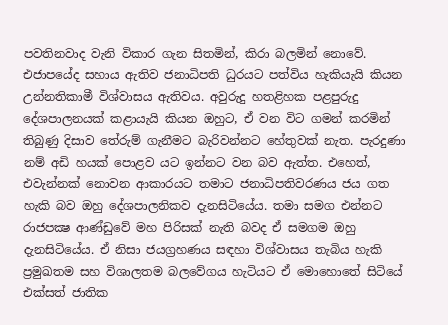පවතිනවාද වැනි විකාර ගැන සිතමින්, කිරා බලමින් නොවේ. එජාපයේද සහාය ඇතිව ජනාධිපති ධුරයට පත්විය හැකියැයි කියන උන්නතිකාමී විශ්වාසය ඇතිවය. අවුරුදු හතළිහක පළපුරුදු දේශපාලනයක් කළායැයි කියන ඔහුට, ඒ වන විට ගමන් කරමින් තිබුණු දිසාව තේරුම් ගැනීමට බැරිවන්නට හේතුවක් නැත. පැරදුණා නම් අඩි හයක් පොළව යට ඉන්නට වන බව ඇත්ත. එහෙත්, එවැන්නක් නොවන ආකාරයට තමාට ජනාධිපතිවරණය ජය ගත හැකි බව ඔහු දේශපාලනිකව දැනසිටියේය. තමා සමග එන්නට රාජපක්‍ෂ ආණ්ඩුවේ මහ පිරිසක් නැති බවද ඒ සමගම ඔහු දැනසිටියේය. ඒ නිසා ජයග්‍රහණය සඳහා විශ්වාසය තැබිය හැකි ප්‍රමුඛතම සහ විශාලතම බලවේගය හැටියට ඒ මොහොතේ සිටියේ එක්සත් ජාතික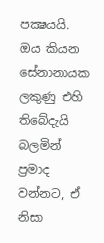පක්‍ෂයයි. ඔය කියන සේනානායක ලකුණු එහි තිබේදැයි බලමින් ප්‍රමාද වන්නට, ඒ නිසා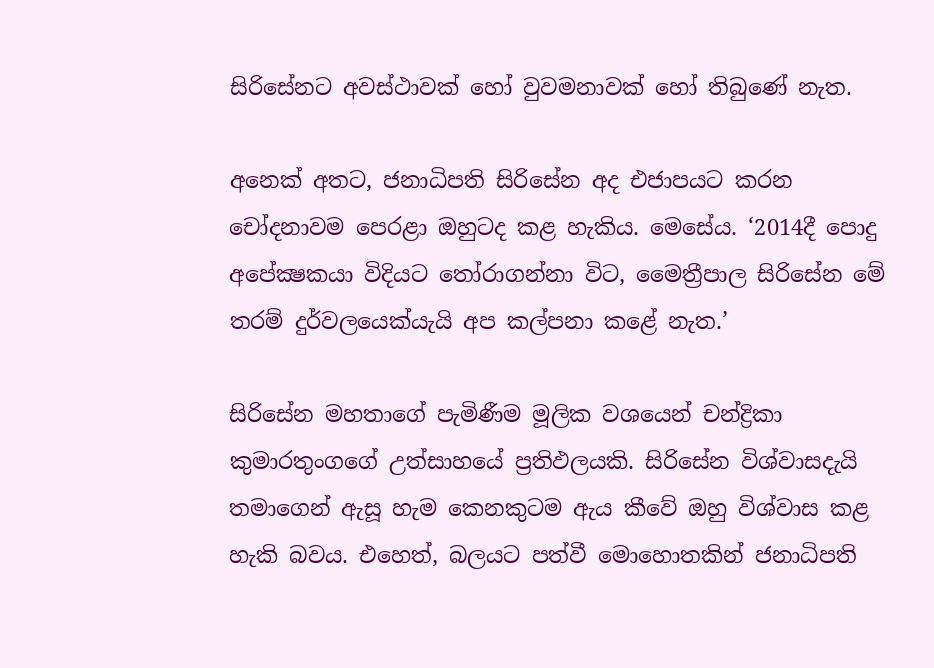සිරිසේනට අවස්ථාවක් හෝ වුවමනාවක් හෝ තිබුණේ නැත.

අනෙක් අතට, ජනාධිපති සිරිසේන අද එජාපයට කරන චෝදනාවම පෙරළා ඔහුටද කළ හැකිය. මෙසේය. ‘2014දී පොදු අපේක්‍ෂකයා විදියට තෝරාගන්නා විට, මෛත්‍රීපාල සිරිසේන මේ තරම් දුර්වලයෙක්යැයි අප කල්පනා කළේ නැත.’

සිරිසේන මහතාගේ පැමිණීම මූලික වශයෙන් චන්ද්‍රිකා කුමාරතුංගගේ උත්සාහයේ ප්‍රතිඵලයකි. සිරිසේන විශ්වාසදැයි තමාගෙන් ඇසූ හැම කෙනකුටම ඇය කීවේ ඔහු විශ්වාස කළ හැකි බවය. එහෙත්, බලයට පත්වී මොහොතකින් ජනාධිපති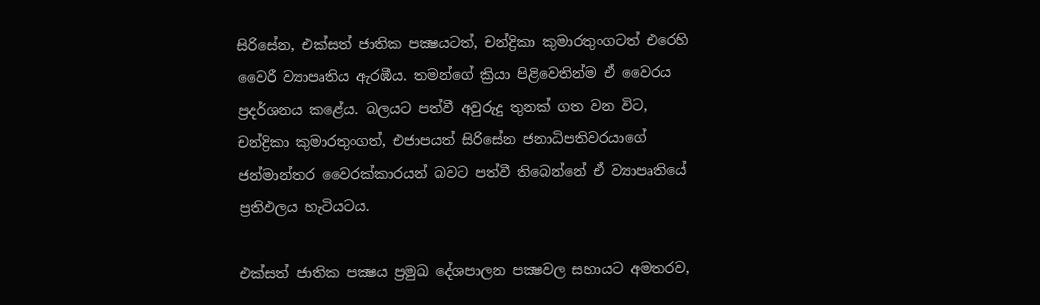සිරිසේන, එක්සත් ජාතික පක්‍ෂයටත්, චන්ද්‍රිකා කුමාරතුංගටත් එරෙහි වෛරී ව්‍යාපෘතිය ඇරඹීය. තමන්ගේ ක්‍රියා පිළිවෙතින්ම ඒ වෛරය ප්‍රදර්ශනය කළේය. බලයට පත්වී අවුරුදු තුනක් ගත වන විට, චන්ද්‍රිකා කුමාරතුංගත්, එජාපයත් සිරිසේන ජනාධිපතිවරයාගේ ජන්මාන්තර වෛරක්කාරයන් බවට පත්වී තිබෙන්නේ ඒ ව්‍යාපෘතියේ ප්‍රතිඵලය හැටියටය.

එක්සත් ජාතික පක්‍ෂය ප්‍රමුඛ දේශපාලන පක්‍ෂවල සහායට අමතරව,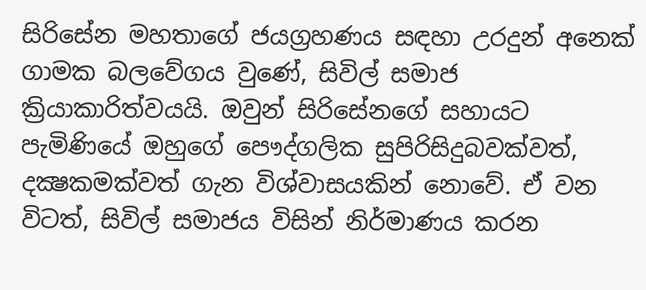සිරිසේන මහතාගේ ජයග්‍රහණය සඳහා උරදුන් අනෙක් ගාමක බලවේගය වුණේ, සිවිල් සමාජ ක්‍රියාකාරිත්වයයි. ඔවුන් සිරිසේනගේ සහායට පැමිණියේ ඔහුගේ පෞද්ගලික සුපිරිසිදුබවක්වත්, දක්‍ෂකමක්වත් ගැන විශ්වාසයකින් නොවේ. ඒ වන විටත්, සිවිල් සමාජය විසින් නිර්මාණය කරන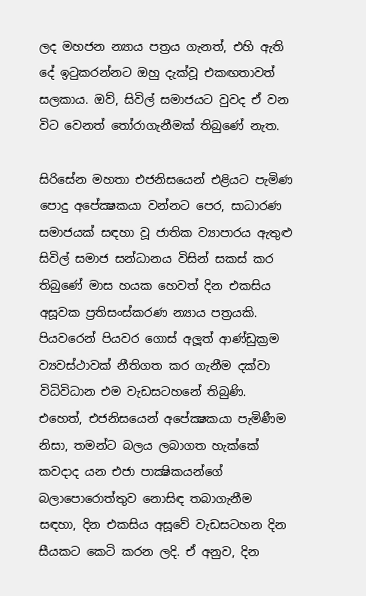ලද මහජන න්‍යාය පත්‍රය ගැනත්, එහි ඇති දේ ඉටුකරන්නට ඔහු දැක්වූ එකඟතාවත් සලකාය. ඔව්, සිවිල් සමාජයට වුවද ඒ වන විට වෙනත් තෝරාගැනීමක් තිබුණේ නැත.

සිරිසේන මහතා එජනිසයෙන් එළියට පැමිණ පොදු අපේක්‍ෂකයා වන්නට පෙර, සාධාරණ සමාජයක් සඳහා වූ ජාතික ව්‍යාපාරය ඇතුළු සිවිල් සමාජ සන්ධානය විසින් සකස් කර තිබුණේ මාස හයක හෙවත් දින එකසිය අසූවක ප්‍රතිසංස්කරණ න්‍යාය පත්‍රයකි. පියවරෙන් පියවර ගොස් අලූත් ආණ්ඩුක්‍රම ව්‍යවස්ථාවක් නීතිගත කර ගැනීම දක්වා විධිවිධාන එම වැඩසටහනේ තිබුණි. එහෙත්, එජනිසයෙන් අපේක්‍ෂකයා පැමිණීම නිසා, තමන්ට බලය ලබාගත හැක්කේ කවදාද යන එජා පාක්‍ෂිකයන්ගේ බලාපොරොත්තුව නොසිඳ තබාගැනීම සඳහා, දින එකසිය අසූවේ වැඩසටහන දින සීයකට කෙටි කරන ලදි. ඒ අනුව, දින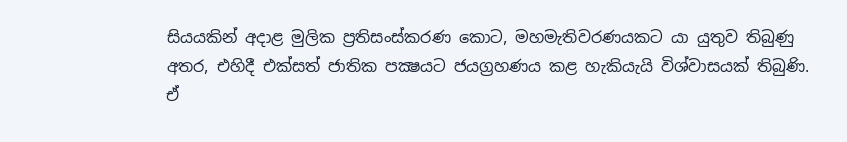සියයකින් අදාළ මුලික ප්‍රතිසංස්කරණ කොට, මහමැතිවරණයකට යා යුතුව තිබුණු අතර, එහිදී එක්සත් ජාතික පක්‍ෂයට ජයග්‍රහණය කළ හැකියැයි විශ්වාසයක් තිබුණි. ඒ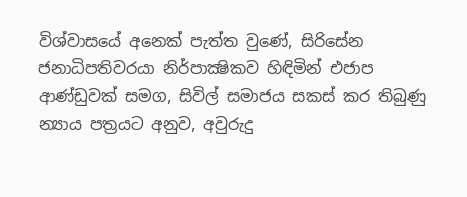විශ්වාසයේ අනෙක් පැත්ත වුණේ, සිරිසේන ජනාධිපතිවරයා නිර්පාක්‍ෂිකව හිඳිමින් එජාප ආණ්ඩුවක් සමග, සිවිල් සමාජය සකස් කර තිබුණු න්‍යාය පත්‍රයට අනුව, අවුරුදු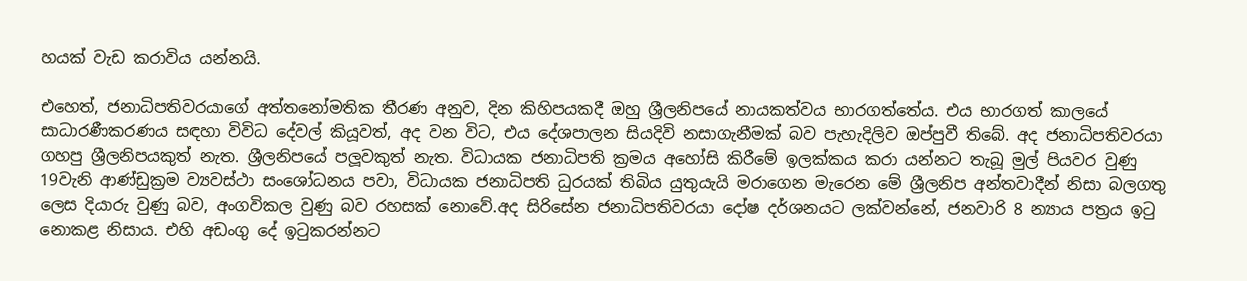හයක් වැඩ කරාවිය යන්නයි.

එහෙත්, ජනාධිපතිවරයාගේ අත්තනෝමතික තීරණ අනුව, දින කිහිපයකදී ඔහු ශ්‍රීලනිපයේ නායකත්වය භාරගත්තේය. එය භාරගත් කාලයේ සාධාරණීකරණය සඳහා විවිධ දේවල් කියූවත්, අද වන විට, එය දේශපාලන සියදිවි නසාගැනීමක් බව පැහැදිලිව ඔප්පුවී තිබේ. අද ජනාධිපතිවරයා ගහපු ශ්‍රීලනිපයකුත් නැත. ශ්‍රීලනිපයේ පලූවකුත් නැත. විධායක ජනාධිපති ක්‍රමය අහෝසි කිරීමේ ඉලක්කය කරා යන්නට තැබූ මුල් පියවර වුණු 19වැනි ආණ්ඩුක්‍රම ව්‍යවස්ථා සංශෝධනය පවා, විධායක ජනාධිපති ධුරයක් තිබිය යුතුයැයි මරාගෙන මැරෙන මේ ශ්‍රීලනිප අන්තවාදීන් නිසා බලගතු ලෙස දියාරු වුණු බව, අංගවිකල වුණු බව රහසක් නොවේ.අද සිරිසේන ජනාධිපතිවරයා දෝෂ දර්ශනයට ලක්වන්නේ, ජනවාරි 8 න්‍යාය පත්‍රය ඉටු නොකළ නිසාය. එහි අඩංගු දේ ඉටුකරන්නට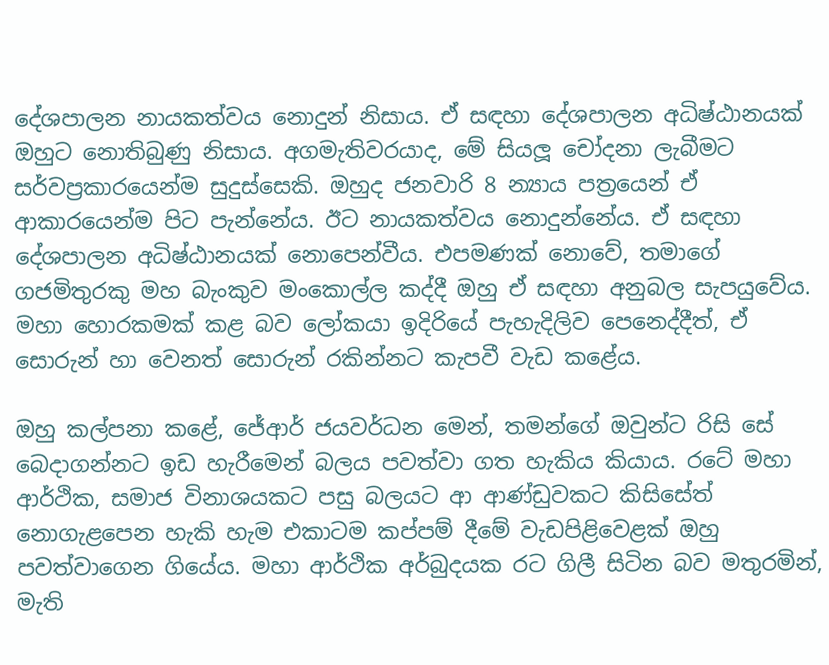දේශපාලන නායකත්වය නොදුන් නිසාය. ඒ සඳහා දේශපාලන අධිෂ්ඨානයක් ඔහුට නොතිබුණු නිසාය. අගමැතිවරයාද, මේ සියලූ චෝදනා ලැබීමට සර්වප්‍රකාරයෙන්ම සුදුස්සෙකි. ඔහුද ජනවාරි 8 න්‍යාය පත්‍රයෙන් ඒ ආකාරයෙන්ම පිට පැන්නේය. ඊට නායකත්වය නොදුන්නේය. ඒ සඳහා දේශපාලන අධිෂ්ඨානයක් නොපෙන්වීය. එපමණක් නොවේ, තමාගේ ගජමිතුරකු මහ බැංකුව මංකොල්ල කද්දී ඔහු ඒ සඳහා අනුබල සැපයුවේය. මහා හොරකමක් කළ බව ලෝකයා ඉදිරියේ පැහැදිලිව පෙනෙද්දීත්, ඒ සොරුන් හා වෙනත් සොරුන් රකින්නට කැපවී වැඩ කළේය.

ඔහු කල්පනා කළේ, ජේආර් ජයවර්ධන මෙන්, තමන්ගේ ඔවුන්ට රිසි සේ බෙදාගන්නට ඉඩ හැරීමෙන් බලය පවත්වා ගත හැකිය කියාය. රටේ මහා ආර්ථික, සමාජ විනාශයකට පසු බලයට ආ ආණ්ඩුවකට කිසිසේත් නොගැළපෙන හැකි හැම එකාටම කප්පම් දීමේ වැඩපිළිවෙළක් ඔහු පවත්වාගෙන ගියේය. මහා ආර්ථික අර්බුදයක රට ගිලී සිටින බව මතුරමින්, මැති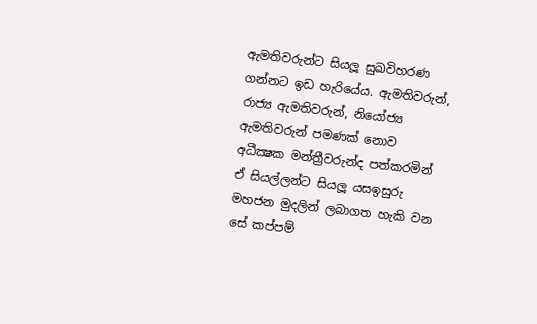ඇමතිවරුන්ට සියලූ සුඛවිහරණ ගන්නට ඉඩ හැරියේය. ඇමතිවරුන්, රාජ්‍ය ඇමතිවරුන්, නියෝජ්‍ය ඇමතිවරුන් පමණක් නොව අධීක්‍ෂක මන්ත්‍රීවරුන්ද පත්කරමින් ඒ සියල්ලන්ට සියලූ යසඉසුරු මහජන මුදලින් ලබාගත හැකි වන සේ කප්පම්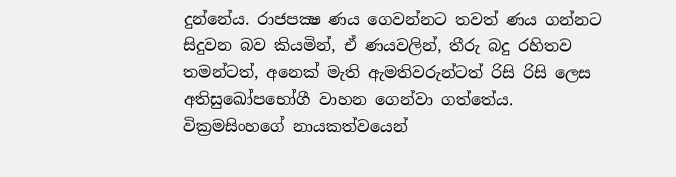දුන්නේය. රාජපක්‍ෂ ණය ගෙවන්නට තවත් ණය ගන්නට සිදුවන බව කියමින්, ඒ ණයවලින්, තීරු බදු රහිතව තමන්ටත්, අනෙක් මැති ඇමතිවරුන්ටත් රිසි රිසි ලෙස අතිසුඛෝපභෝගී වාහන ගෙන්වා ගත්තේය. වික්‍රමසිංහගේ නායකත්වයෙන්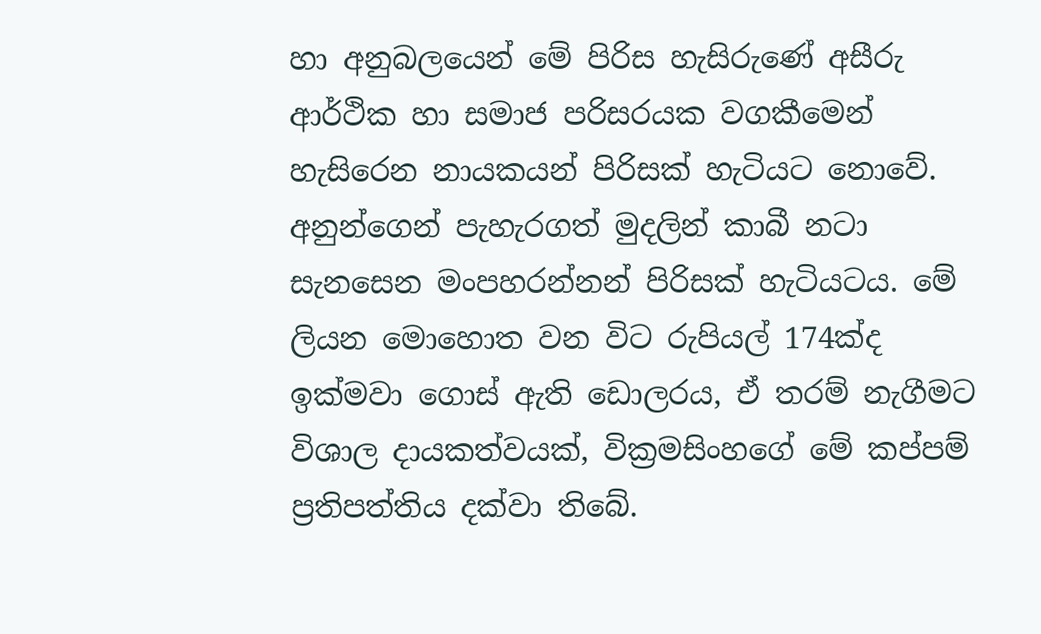හා අනුබලයෙන් මේ පිරිස හැසිරුණේ අසීරු ආර්ථික හා සමාජ පරිසරයක වගකීමෙන් හැසිරෙන නායකයන් පිරිසක් හැටියට නොවේ. අනුන්ගෙන් පැහැරගත් මුදලින් කාබී නටා සැනසෙන මංපහරන්නන් පිරිසක් හැටියටය. මේ ලියන මොහොත වන විට රුපියල් 174ක්ද ඉක්මවා ගොස් ඇති ඩොලරය, ඒ තරම් නැගීමට විශාල දායකත්වයක්, වික්‍රමසිංහගේ මේ කප්පම් ප්‍රතිපත්තිය දක්වා තිබේ.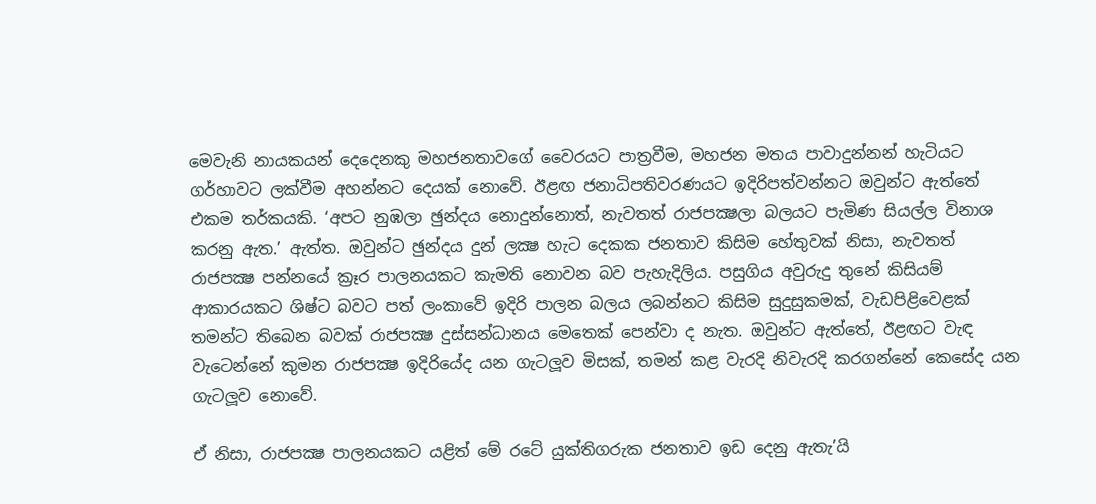මෙවැනි නායකයන් දෙදෙනකු මහජනතාවගේ වෛරයට පාත්‍රවීම, මහජන මතය පාවාදුන්නන් හැටියට ගර්හාවට ලක්වීම අහන්නට දෙයක් නොවේ. ඊළඟ ජනාධිපතිවරණයට ඉදිරිපත්වන්නට ඔවුන්ට ඇත්තේ එකම තර්කයකි. ‘අපට නුඹලා ඡුන්දය නොදුන්නොත්, නැවතත් රාජපක්‍ෂලා බලයට පැමිණ සියල්ල විනාශ කරනු ඇත.’ ඇත්ත. ඔවුන්ට ඡුන්දය දුන් ලක්‍ෂ හැට දෙකක ජනතාව කිසිම හේතුවක් නිසා, නැවතත් රාජපක්‍ෂ පන්නයේ ක්‍රෑර පාලනයකට කැමති නොවන බව පැහැදිලිය. පසුගිය අවුරුදු තුනේ කිසියම් ආකාරයකට ශිෂ්ට බවට පත් ලංකාවේ ඉදිරි පාලන බලය ලබන්නට කිසිම සුදුසුකමක්, වැඩපිළිවෙළක් තමන්ට තිබෙන බවක් රාජපක්‍ෂ දුස්සන්ධානය මෙතෙක් පෙන්වා ද නැත. ඔවුන්ට ඇත්තේ, ඊළඟට වැඳ වැටෙන්නේ කුමන රාජපක්‍ෂ ඉදිරියේද යන ගැටලූව මිසක්, තමන් කළ වැරදි නිවැරදි කරගන්නේ කෙසේද යන ගැටලූව නොවේ.

ඒ නිසා, රාජපක්‍ෂ පාලනයකට යළිත් මේ රටේ යුක්තිගරුක ජනතාව ඉඩ දෙනු ඇතැ’යි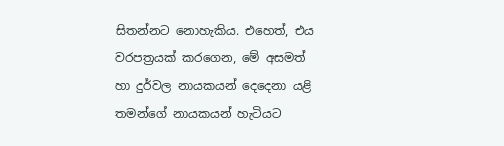සිතන්නට නොහැකිය. එහෙත්, එය වරපත්‍රයක් කරගෙන, මේ අසමත් හා දුර්වල නායකයන් දෙදෙනා යළි තමන්ගේ නායකයන් හැටියට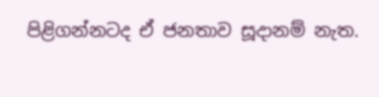පිළිගන්නටද ඒ ජනතාව සූදානම් නැත.